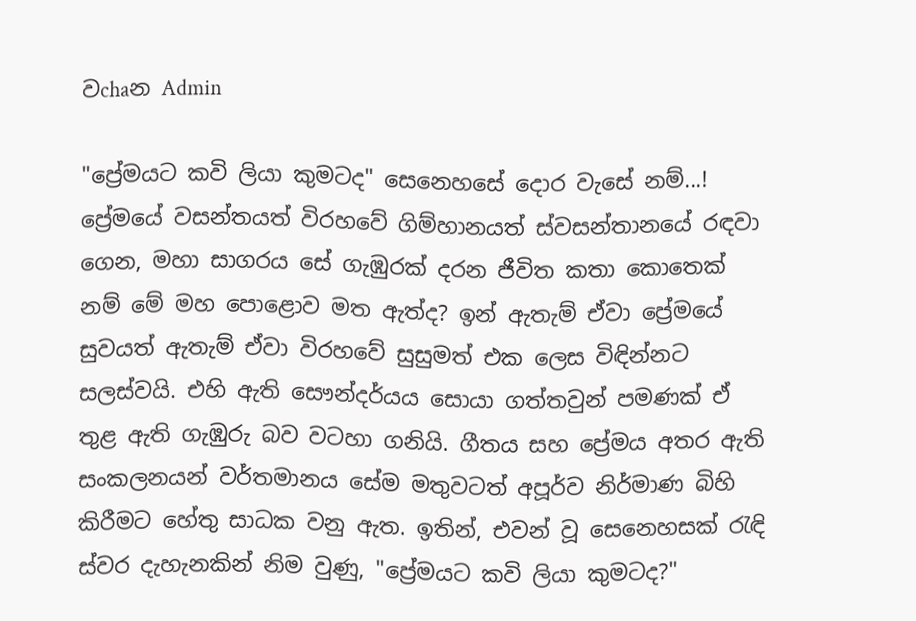වchaන Admin

"ප්‍රේමයට කවි ලියා කුමටද" සෙනෙහසේ දොර වැසේ නම්...! ප්‍රේමයේ වසන්තයත් විරහවේ ගිම්හානයත් ස්වසන්තානයේ රඳවා ගෙන, මහා සාගරය සේ ගැඹුරක් දරන ජීවිත කතා කොතෙක් නම් මේ මහ පොළොව මත ඇත්ද? ඉන් ඇතැම් ඒවා ප්‍රේමයේ සුවයත් ඇතැම් ඒවා විරහවේ සුසුමත් එක ලෙස විඳින්නට සලස්වයි. එහි ඇති සෞන්දර්යය සොයා ගත්තවුන් පමණක් ඒ තුළ ඇති ගැඹුරු බව වටහා ගනියි. ගීතය සහ ප්‍රේමය අතර ඇති සංකලනයන් වර්තමානය සේම මතුවටත් අපූර්ව නිර්මාණ බිහි කිරීමට හේතු සාධක වනු ඇත. ඉතින්, එවන් වූ සෙනෙහසක් රැඳි ස්වර දැහැනකින් නිම වුණු, "ප්‍රේමයට කවි ලියා කුමටද?"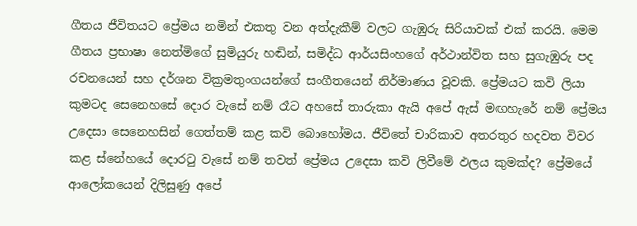ගීතය ජීවිතයට ප්‍රේමය නමින් එකතු වන අත්දැකීම් වලට ගැඹුරු සිරියාවක් එක් කරයි. මෙම ගීතය ප්‍රභාෂා නෙත්මිගේ සුමියුරු හඬින්, සමිද්ධ ආර්යසිංහගේ අර්ථාන්විත සහ සුගැඹුරු පද රචනයෙන් සහ දර්ශන වික්‍රමතුංගයන්ගේ සංගීතයෙන් නිර්මාණය වූවකි. ප්‍රේමයට කවි ලියා කුමටද සෙනෙහසේ දොර වැසේ නම් රෑට අහසේ තාරුකා ඇයි අපේ ඇස් මඟහැරේ නම් ප්‍රේමය උදෙසා සෙනෙහසින් ගෙත්තම් කළ කවි බොහෝමය. ජීවිතේ චාරිකාව අතරතුර හදවත විවර කළ ස්නේහයේ දොරටු වැසේ නම් තවත් ප්‍රේමය උදෙසා කවි ලිවීමේ ඵලය කුමක්ද? ප්‍රේමයේ ආලෝකයෙන් දිලිසුණු අපේ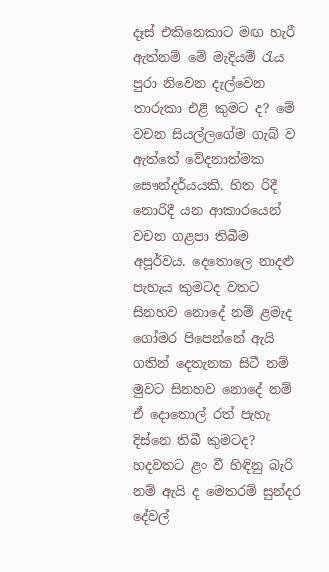දෑස් එකිනෙකාට මඟ හැරී ඇත්නම් මේ මැදියම් රැය පුරා නිවෙන දැල්වෙන තාරුකා එළි කුමට ද? මේ වචන සියල්ලගේම ගැබ් ව ඇත්තේ වේදනාත්මක සෞන්දර්යයකි. හිත රිදී නොරිදී යන ආකාරයෙන් වචන ගළපා තිබීම අපූර්වය. දෙතොලෙ නාදළු පැහැය කුමටද වතට සිනහව නොදේ නම් ළමැද ගෝමර පිපෙන්නේ ඇයි ගතින් දෙතැනක සිටී නම් මුවට සිනහව නොදේ නම් ඒ දොතොල් රත් පැහැ දිස්නෙ තිබී කුමටද? හදවතට ළං වී හිඳිනු බැරි නම් ඇයි ද මෙතරම් සුන්දර දේවල්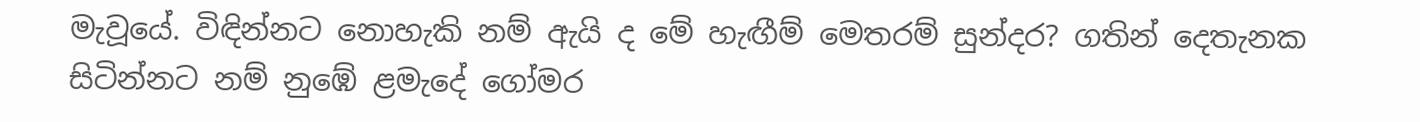මැවූයේ. විඳින්නට නොහැකි නම් ඇයි ද මේ හැඟීම් මෙතරම් සුන්දර? ගතින් දෙතැනක සිටින්නට නම් නුඹේ ළමැදේ ගෝමර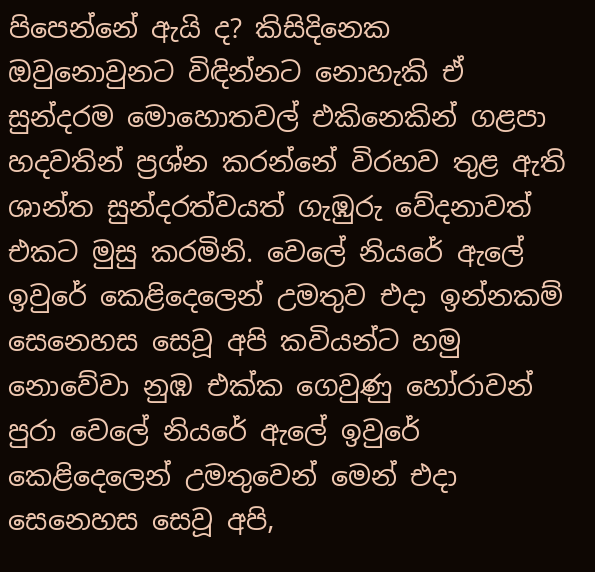පිපෙන්නේ ඇයි ද? කිසිදිනෙක ඔවුනොවුනට විඳින්නට නොහැකි ඒ සුන්දරම මොහොතවල් එකිනෙකින් ගළපා හදවතින් ප්‍රශ්න කරන්නේ විරහව තුළ ඇති ශාන්ත සුන්දරත්වයත් ගැඹුරු වේදනාවත් එකට මුසු කරමිනි. වෙලේ නියරේ ඇලේ ඉවුරේ කෙළිදෙලෙන් උමතුව එදා ඉන්නකම් සෙනෙහස සෙවූ අපි කවියන්ට හමු නොවේවා නුඹ එක්ක ගෙවුණු හෝරාවන් පුරා වෙලේ නියරේ ඇලේ ඉවුරේ කෙළිදෙලෙන් උමතුවෙන් මෙන් එදා සෙනෙහස සෙවූ අපි,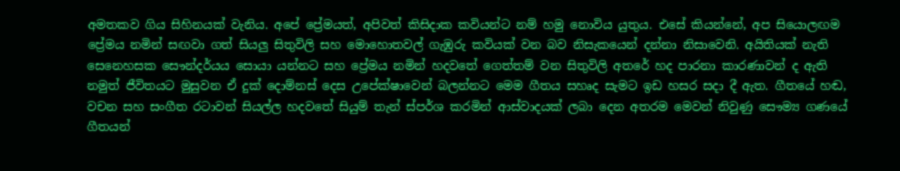අමතකව ගිය සිහිනයක් වැනිය. අපේ ප්‍රේමයත්, අපිවත් කිසිදාක කවියන්ට නම් හමු නොවිය යුතුය. එසේ කියන්නේ, අප සියොලඟම ප්‍රේමය නමින් සඟවා ගත් සියලු සිතුවිලි සහ මොහොතවල් ගැඹුරු කවියක් වන බව නිසැකයෙන් දන්නා නිසාවෙනි. අයිතියක් නැති සෙනෙහසක සෞන්දර්යය සොයා යන්නට සහ ප්‍රේමය නමින් හදවතේ ගෙත්තම් වන සිතුවිලි අතරේ හද පාරනා කාරණාවන් ද ඇති නමුත් ජීවිතයට මුසුවන ඒ දුක් දොම්නස් දෙස උපේක්ෂාවෙන් බලන්නට මෙම ගීතය සහෘද සැමට ඉඩ හසර සදා දී ඇත. ගීතයේ හඬ, වචන සහ සංගීත රටාවන් සියල්ල හදවතේ සියුම් තැන් ස්පර්ශ කරමින් ආස්වාදයක් ලබා දෙන අතරම මෙවන් නිවුණු සෞම්‍ය ගණයේ ගීතයන්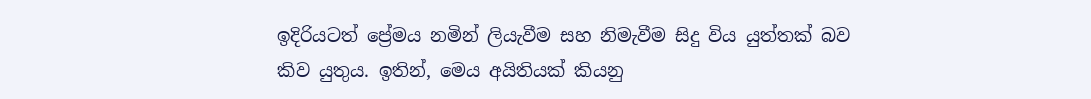ඉදිරියටත් ප්‍රේමය නමින් ලියැවීම සහ නිමැවීම සිදු විය යුත්තක් බව කිව යුතුය. ඉතින්, මෙය අයිතියක් කියනු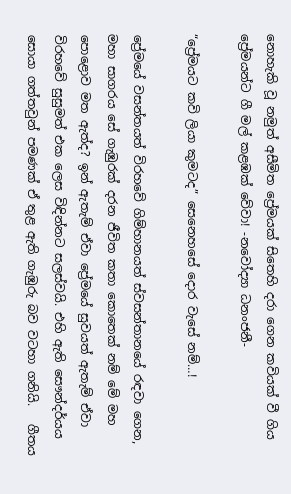නොහැකි වූ නමුත් අසීමිත ප්‍රේමයක් සිතෙහි දරා ගෙන කවියක් වී ගිය ප්‍රේමයන්ට ගී මල් කළඹක් වේවා! -නවෝද්‍යා ධනංජනී-

“ප්‍රේමයට කවි ලියා කුමටද” සෙනෙහසේ දොර වැසේ නම්…!

ප්‍රේමයේ වසන්තයත් විරහවේ ගිම්හානයත් ස්වසන්තානයේ රඳවා ගෙන, මහා සාගරය සේ ගැඹුරක් දරන ජීවිත කතා කොතෙක් නම් මේ මහ පොළොව මත ඇත්ද? ඉන් ඇතැම් ඒවා ප්‍රේමයේ සුවයත් ඇතැම් ඒවා විරහවේ සුසුමත් එක ලෙස විඳින්නට සලස්වයි. එහි ඇති සෞන්දර්යය සොයා ගත්තවුන් පමණක් ඒ තුළ ඇති ගැඹුරු බව වටහා ගනියි.   ගීතය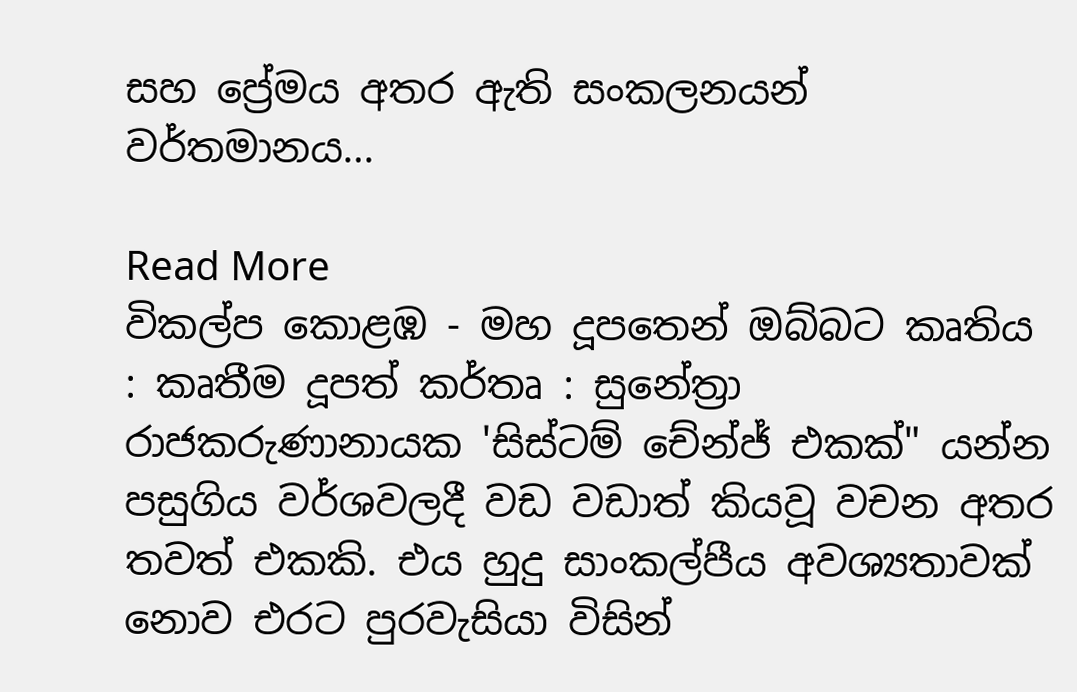සහ ප්‍රේමය අතර ඇති සංකලනයන් වර්තමානය…

Read More
විකල්ප කොළඹ - මහ දූපතෙන් ඔබ්බට කෘතිය : කෘතීම දූපත් කර්තෘ : සුනේත්‍රා රාජකරුණානායක 'සිස්ටම් චේන්ජ් එකක්" යන්න පසුගිය වර්ශවලදී වඩ වඩාත් කියවූ වචන අතර තවත් එකකි. එය හුදු සාංකල්පීය අවශ්‍යතාවක් නොව එරට පුරවැසියා විසින්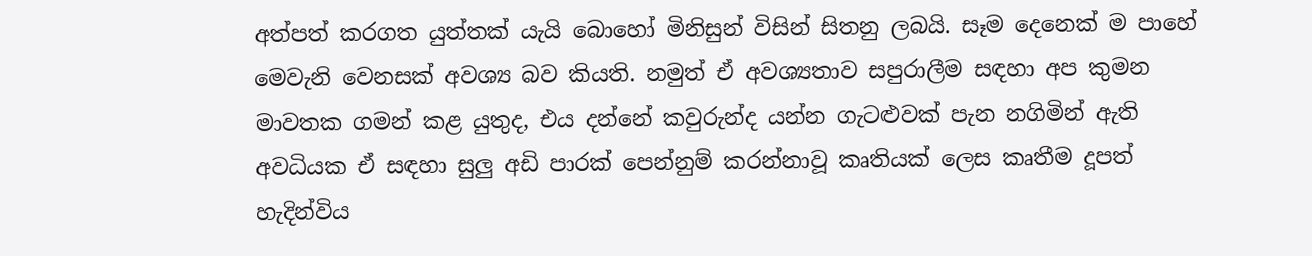අත්පත් කරගත යුත්තක් යැයි බොහෝ මිනිසුන් විසින් සිතනු ලබයි. සෑම දෙනෙක් ම පාහේ මෙවැනි වෙනසක් අවශ්‍ය බව කියති. නමුත් ඒ අවශ්‍යතාව සපුරාලීම සඳහා අප කුමන මාවතක ගමන් කළ යුතුද, එය දන්නේ කවුරුන්ද යන්න ගැටළුවක් පැන නගිමින් ඇති අවධියක ඒ සඳහා සුලු අඩි පාරක් පෙන්නුම් කරන්නාවූ කෘතියක් ලෙස කෘතීම දූපත් හැදින්විය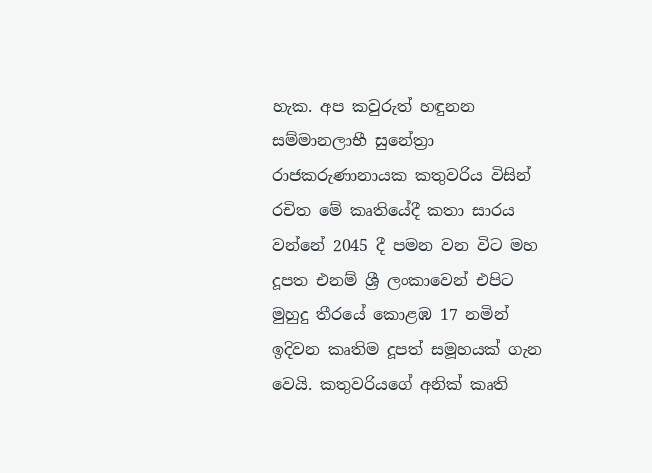හැක. අප කවුරුත් හඳුනන සම්මානලාභී සුනේත්‍රා රාජකරුණානායක කතුවරිය විසින් රචිත මේ කෘතියේදී කතා සාරය වන්නේ 2045 දී පමන වන විට මහ දූපත එනම් ශ්‍රී ලංකාවෙන් එපිට මුහුදු තීරයේ කොළඹ 17 නමින් ඉදිවන කෘතිම දූපත් සමූහයක් ගැන වෙයි. කතුවරියගේ අනික් කෘති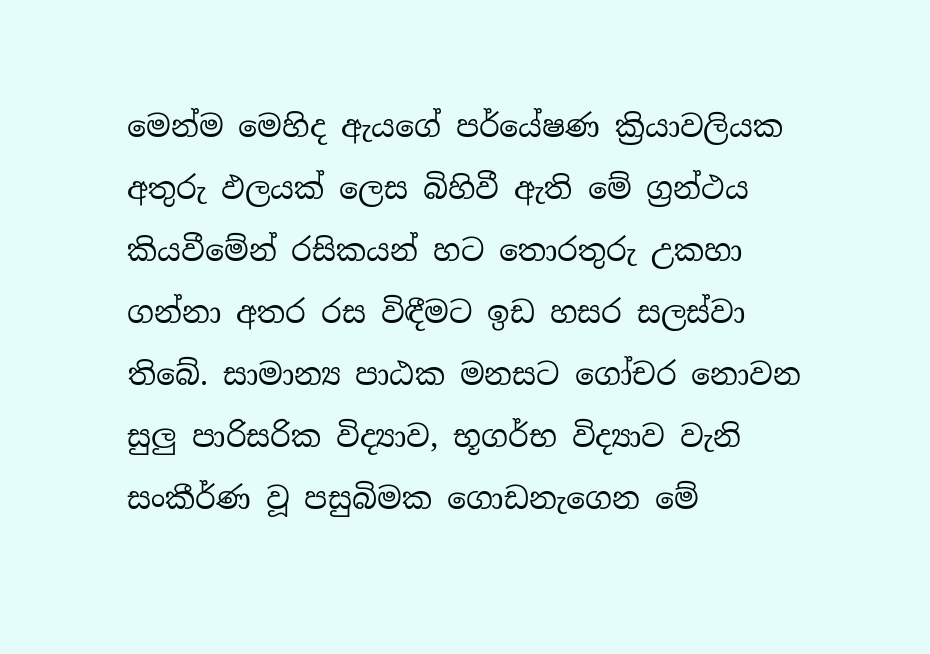මෙන්ම මෙහිද ඇයගේ පර්යේෂණ ක්‍රියාවලියක අතුරු ඵලයක් ලෙස බිහිවී ඇති මේ ග්‍රන්ථය කියවීමේන් රසිකයන් හට තොරතුරු උකහා ගන්නා අතර රස විඳීමට ඉඩ හසර සලස්වා තිබේ. සාමාන්‍ය පාඨක මනසට ගෝචර නොවන සුලු පාරිසරික විද්‍යාව, භූගර්භ විද්‍යාව වැනි සංකීර්ණ වූ පසුබිමක ගොඩනැගෙන මේ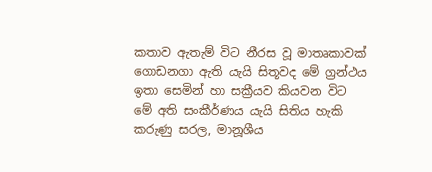කතාව ඇතැම් විට නීරස වූ මාතෘකාවක් ගොඩනගා ඇති යැයි සිතූවද මේ ග්‍රන්ථය ඉතා සෙමින් හා සක්‍රීයව කියවන විට මේ අති සංකීර්ණය යැයි සිතිය හැකි කරුණු සරල, මානූශීය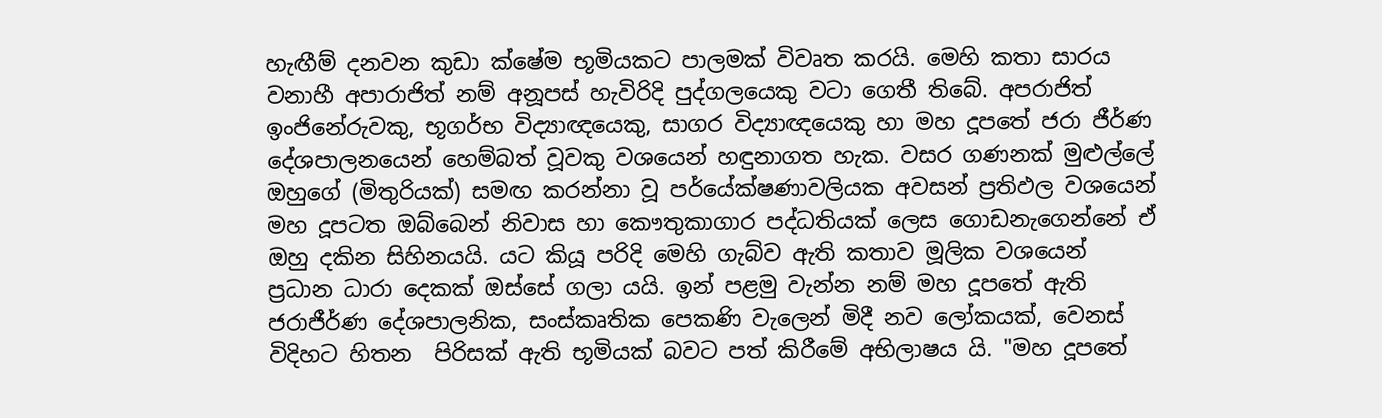හැඟීම් දනවන කුඩා ක්ෂේම භූමියකට පාලමක් විවෘත කරයි. මෙහි කතා සාරය වනාහී අපාරාජිත් නම් අනූපස් හැවිරිදි පුද්ගලයෙකු වටා ගෙතී තිබේ. අපරාජිත් ඉංජිනේරුවකු, භූගර්භ විද්‍යාඥයෙකු, සාගර විද්‍යාඥයෙකු හා මහ දූපතේ ජරා ජීර්ණ දේශපාලනයෙන් හෙම්බත් වූවකු වශයෙන් හඳුනාගත හැක. වසර ගණනක් මුළුල්ලේ ඔහුගේ (මිතුරියක්) සමඟ කරන්නා වූ පර්යේක්ෂණාවලියක අවසන් ප්‍රතිඵල වශයෙන් මහ දූපටත ඔබ්බෙන් නිවාස හා කෞතුකාගාර පද්ධතියක් ලෙස ගොඩනැගෙන්නේ ඒ ඔහු දකින සිහිනයයි. යට කියූ පරිදි මෙහි ගැබ්ව ඇති කතාව මූලික වශයෙන් ප්‍රධාන ධාරා දෙකක් ඔස්සේ ගලා යයි. ඉන් පළමු වැන්න නම් මහ දූපතේ ඇති ජරාජීර්ණ දේශපාලනික, සංස්කෘතික පෙකණි වැලෙන් මිදී නව ලෝකයක්, වෙනස් විදිහට හිතන  පිරිසක් ඇති භූමියක් බවට පත් කිරීමේ අභිලාෂය යි. "මහ දූපතේ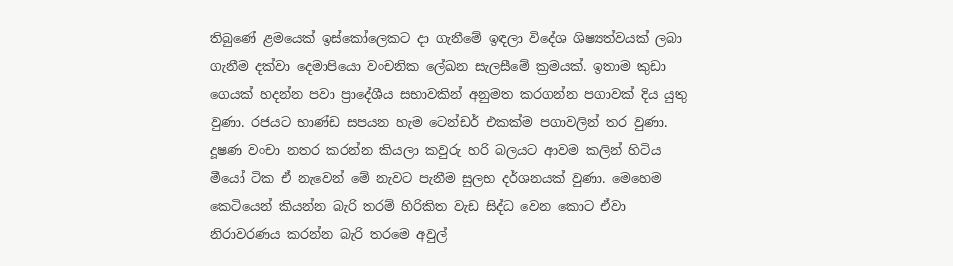තිබුණේ ළමයෙක් ඉස්කෝලෙකට දා ගැනීමේ ඉඳලා විදේශ ශිෂ්‍යත්වයක් ලබා ගැනීම දක්වා දෙමාපියො වංචනික ලේඛන සැලසීමේ ක්‍රමයක්. ඉතාම කුඩා ගෙයක් හදන්න පවා ප්‍රාදේශීය සභාවකින් අනුමත කරගන්න පගාවක් දිය යුතු වුණා. රජයට භාණ්ඩ සපයන හැම ටෙන්ඩර් එකක්ම පගාවලින් තර වුණා. දූෂණ වංචා නතර කරන්න කියලා කවුරු හරි බලයට ආවම කලින් හිටිය මීයෝ ටික ඒ නැවෙන් මේ නැවට පැනීම සුලභ දර්ශනයක් වුණා. මෙහෙම කෙටියෙන් කියන්න බැරි තරම් හිරිකිත වැඩ සිද්ධ වෙන කොට ඒවා නිරාවරණය කරන්න බැරි තරමෙ අවුල්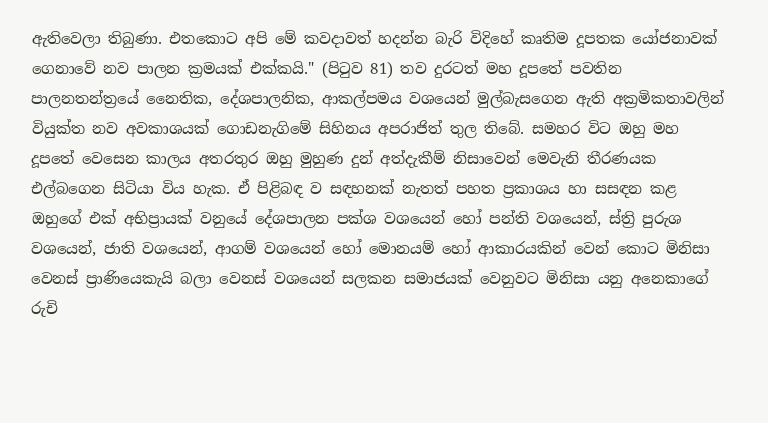ඇතිවෙලා තිබුණා. එතකොට අපි මේ කවදාවත් හදන්න බැරි විදිහේ කෘතිම දූපතක යෝජනාවක් ගෙනාවේ නව පාලන ක්‍රමයක් එක්කයි." (පිටුව 81) තව දුරටත් මහ දූපතේ පවතින පාලනතන්ත්‍රයේ නෛතික, දේශපාලනික, ආකල්පමය වශයෙන් මුල්බැසගෙන ඇති අක්‍රමිකතාවලින් වියුක්ත නව අවකාශයක් ගොඩනැගිමේ සිහිනය අපරාජිත් තුල තිබේ. සමහර විට ඔහු මහ දූපතේ වෙසෙන කාලය අතරතුර ඔහු මුහුණ දුන් අත්දැකීම් නිසාවෙන් මෙවැනි තීරණයක එල්බගෙන සිටියා විය හැක. ඒ පිළිබඳ ව සඳහනක් නැතත් පහත ප්‍රකාශය හා සසඳන කළ ඔහුගේ එක් අභිප්‍රායක් වනුයේ දේශපාලන පක්ශ වශයෙන් හෝ පන්ති වශයෙන්, ස්ත්‍රි පුරුශ වශයෙන්, ජාති වශයෙන්, ආගම් වශයෙන් හෝ මොනයම් හෝ ආකාරයකින් වෙන් කොට මිනිසා වෙනස් ප්‍රාණියෙකැයි බලා වෙනස් වශයෙන් සලකන සමාජයක් වෙනුවට මිනිසා යනු අනෙකාගේ රුචි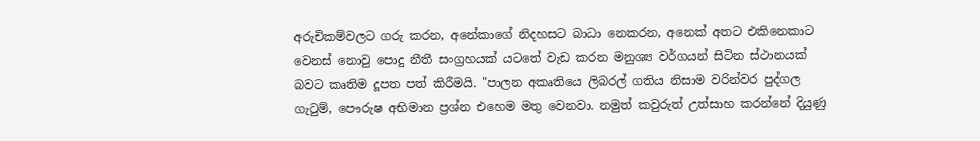අරුචිකම්වලට ගරු කරන, අනේකාගේ නිදහසට බාධා නෙකරන, අනෙක් අතට එකිනෙකාට වෙනස් නොවු පොදු නීතී සංග්‍රහයක් යටතේ වැඩ කරන මනුශ්‍ය වර්ගයන් සිටින ස්ථානයක් බවට කෘතිම දූපත පත් කිරීමයි. "පාලන අකෘතියෙ ලිබරල් ගතිය නිසාම වරින්වර පුද්ගල ගැටුම්, පෞරුෂ අභිමාන ප්‍රශ්න එහෙම මතු වෙනවා. නමුත් කවුරුත් උත්සාහ කරන්නේ දියුණු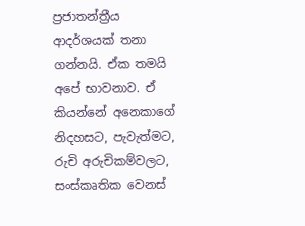ප්‍රජාතන්ත්‍රීය ආදර්ශයක් තනා ගන්නයි. ඒක තමයි අපේ භාවනාව. ඒ කියන්නේ අනෙකාගේ නිදහසට, පැවැත්මට, රුචි අරුචිකම්වලට, සංස්කෘතික වෙනස්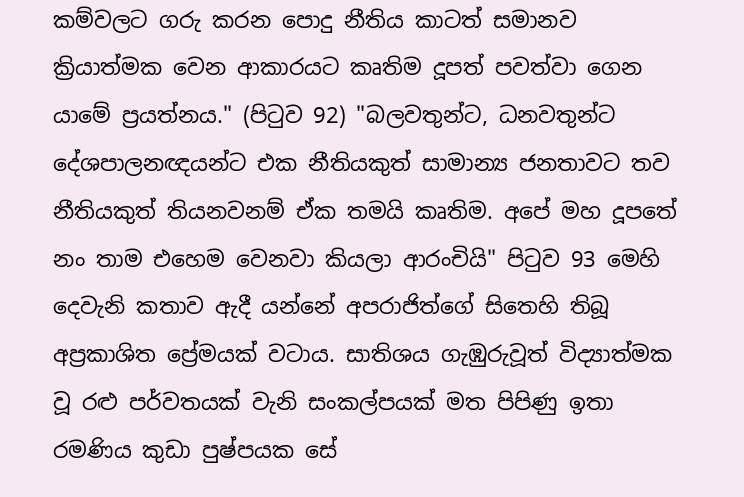කම්වලට ගරු කරන පොදු නීතිය කාටත් සමානව ක්‍රියාත්මක වෙන ආකාරයට කෘතිම දූපත් පවත්වා ගෙන යාමේ ප්‍රයත්නය." (පිටුව 92) "බලවතුන්ට, ධනවතුන්ට දේශපාලනඥයන්ට එක නීතියකුත් සාමාන්‍ය ජනතාවට තව නීතියකුත් තියනවනම් ඒක තමයි කෘතිම. අපේ මහ දූපතේ නං තාම එහෙම වෙනවා කියලා ආරංචියි" පිටුව 93 මෙහි දෙවැනි කතාව ඇදී යන්නේ අපරාජිත්ගේ සිතෙහි තිබූ අප්‍රකාශිත ප්‍රේමයක් වටාය. සාතිශය ගැඹුරුවූත් විද්‍යාත්මක වූ රළු පර්වතයක් වැනි සංකල්පයක් මත පිපිණු ඉතා රමණිය කුඩා පුෂ්පයක සේ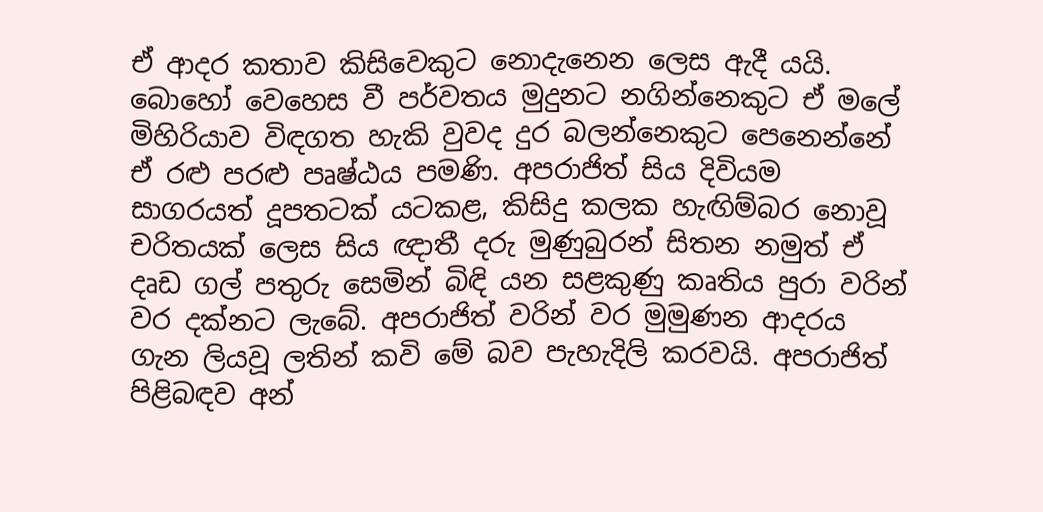ඒ ආදර කතාව කිසිවෙකුට නොදැනෙන ලෙස ඇදී යයි. බොහෝ වෙහෙස වී පර්වතය මුදුනට නගින්නෙකුට ඒ මලේ මිහිරියාව විඳගත හැකි වුවද දුර බලන්නෙකුට පෙනෙන්නේ ඒ රළු පරළු පෘෂ්ඨය පමණි. අපරාජිත් සිය දිවියම සාගරයත් දූපතටක් යටකළ, කිසිදු කලක හැඟිම්බර නොවූ චරිතයක් ලෙස සිය ඥාතී දරු මුණුබුරන් සිතන නමුත් ඒ දෘඩ ගල් පතුරු සෙමින් බිඳි යන සළකුණු කෘතිය පුරා වරින් වර දක්නට ලැබේ. අපරාජිත් වරින් වර මුමුණන ආදරය ගැන ලියවූ ලතින් කවි මේ බව පැහැදිලි කරවයි. අපරාජිත් පිළිබඳව අන්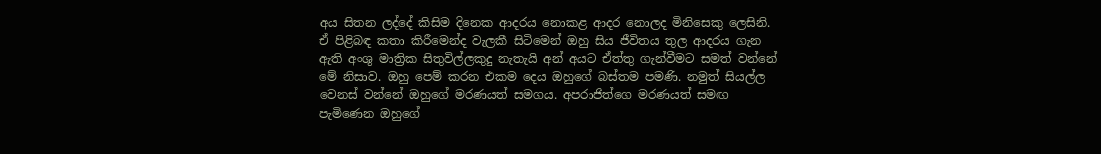අය සිතන ලද්දේ කිසිම දිනෙක ආදරය නොකළ ආදර නොලද මිනිසෙකු ලෙසිනි. ඒ පිළිබඳ කතා කිරීමෙන්ද වැලකී සිටිමෙන් ඔහු සිය ජීවිතය තුල ආදරය ගැන ඇති අංශු මාත්‍රික සිතුවිල්ලකුදු නැතැයි අන් අයට ඒත්තු ගැන්වීමට සමත් වන්නේ මේ නිසාව. ඔහු පෙම් කරන එකම දෙය ඔහුගේ බස්තම පමණි. නමුත් සියල්ල වෙනස් වන්නේ ඔහුගේ මරණයත් සමගය. අපරාජිත්ගෙ මරණයත් සමඟ පැමිණෙන ඔහුගේ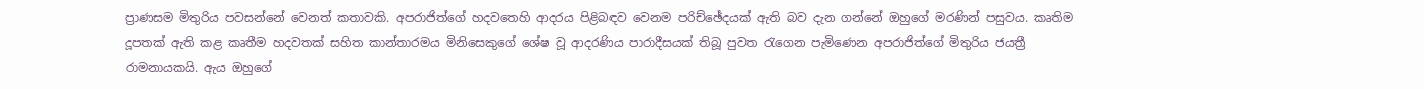ප්‍රාණසම මිතුරිය පවසන්නේ වෙනත් කතාවකි. අපරාජිත්ගේ හදවතෙහි ආදරය පිළිබඳව වෙනම පරිච්ඡේදයක් ඇති බව දැන ගන්නේ ඔහුගේ මරණින් පසුවය. කෘතිම දූපතක් ඇති කළ කෘතීම හදවතක් සහිත කාන්තාරමය මිනිසෙකුගේ ශේෂ වූ ආදරණිය පාරාදීසයක් තිබූ පුවත රැගෙන පැමිණෙන අපරාජිත්ගේ මිතුරිය ජයත්‍රී රාමනායකයි. ඇය ඔහුගේ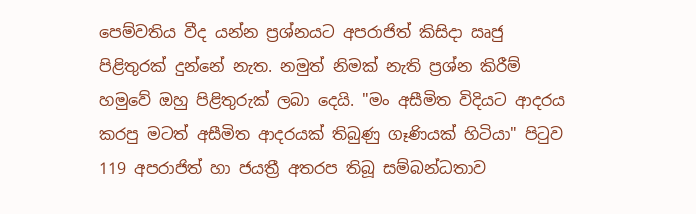පෙම්වතිය වීද යන්න ප්‍රශ්නයට අපරාජිත් කිසිදා ඍජු පිළිතුරක් දුන්නේ නැත. නමුත් නිමක් නැති ප්‍රශ්න කිරීම් හමුවේ ඔහු පිළිතුරුක් ලබා දෙයි. "මං අසීමිත විදියට ආදරය කරපු මටත් අසීමිත ආදරයක් තිබුණු ගෑණියක් හිටියා" පිටුව 119 අපරාජිත් හා ජයත්‍රී අතරප තිබූ සම්බන්ධතාව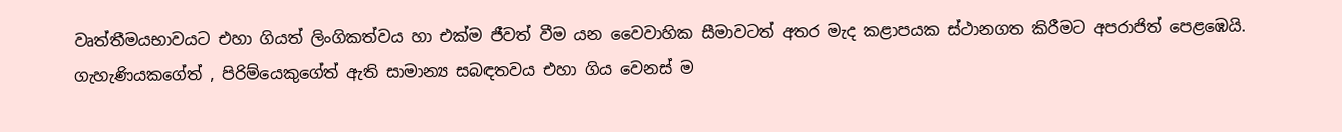වෘත්තීමයභාවයට එහා ගියත් ලිංගිකත්වය හා එක්ම ජීවත් වීම යන වෛවාහික සීමාවටත් අතර මැද කළාපයක ස්ථානගත කිරීමට අපරාජිත් පෙළඹෙයි. ගැහැණියකගේත් , පිරිම්යෙකුගේත් ඇති සාමාන්‍ය සබඳතවය එහා ගිය වෙනස් ම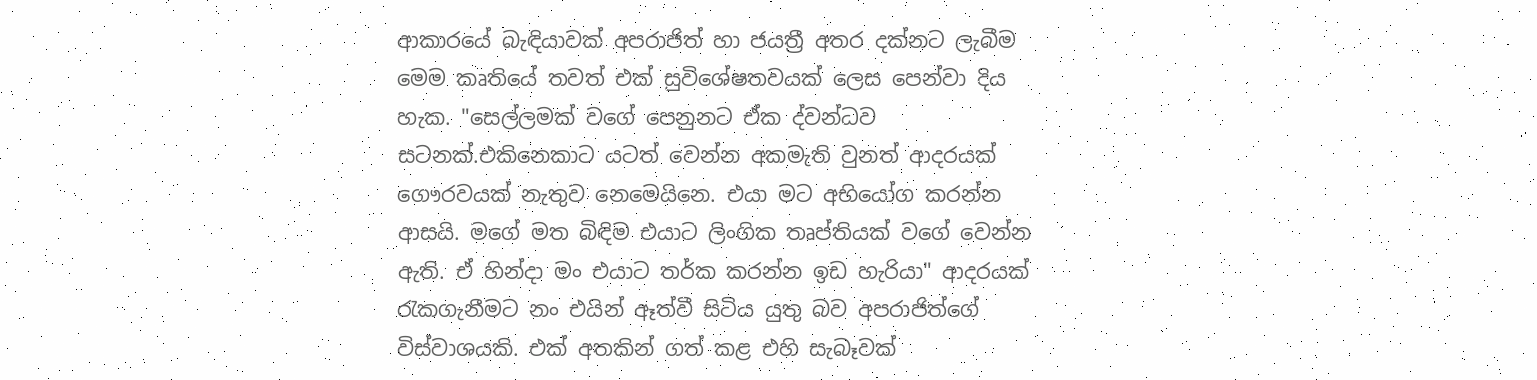ආකාරයේ බැඳියාවක් අපරාජිත් හා ජයත්‍රී අතර දක්නට ලැබීම මෙම කෘතියේ තවත් එක් සුවිශේෂතවයක් ලෙස පෙන්වා දිය හැක. "සෙල්ලමක් වගේ පෙනුනට ඒක ද්වන්ධව සටනක්.එකිනෙකාට යටත් වෙන්න අකමැති වුනත් ආදරයක් ගෞරවයක් නැතුව නෙමෙයිනෙ. එයා මට අභියෝග කරන්න ආසයි. මගේ මත බිඳිම එයාට ලිංගික තෘප්තියක් වගේ වෙන්න ඇති. ඒ හින්දා මං එයාට තර්ක කරන්න ඉඩ හැරියා" ආදරයක් රැකගැනීමට නං එයින් ඈත්වී සිටිය යුතු බව අපරාජිත්ගේ විස්වාශයකි. එක් අතකින් ගත් කළ එහි සැබෑවක්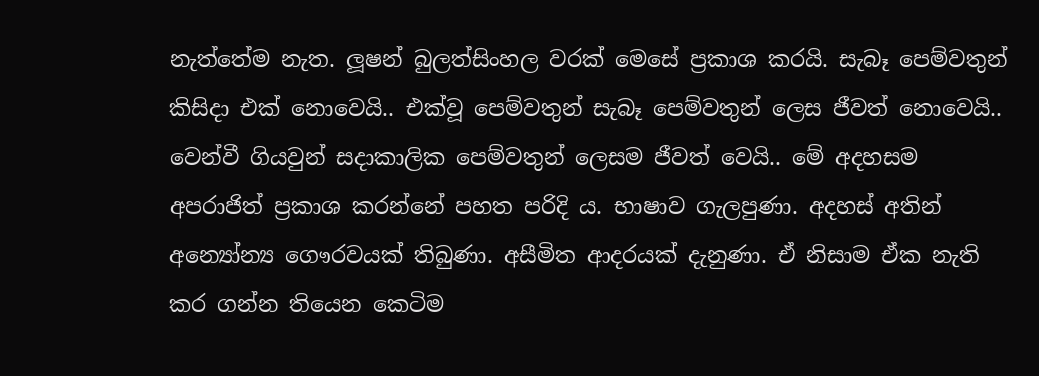නැත්තේම නැත. ලූෂන් බුලත්සිංහල වරක් මෙසේ ප්‍රකාශ කරයි. සැබෑ පෙම්වතුන් කිසිදා එක් නොවෙයි.. එක්වූ පෙම්වතුන් සැබෑ පෙම්වතුන් ලෙස ජීවත් නොවෙයි.. වෙන්වී ගියවුන් සදාකාලික පෙම්වතුන් ලෙසම ජීවත් වෙයි.. මේ අදහසම අපරාජිත් ප්‍රකාශ කරන්නේ පහත පරිදි ය. භාෂාව ගැලපුණා. අදහස් අතින් අන්‍යෝන්‍ය ගෞරවයක් තිබුණා. අසීමිත ආදරයක් දැනුණා. ඒ නිසාම ඒක නැති කර ගන්න තියෙන කෙටිම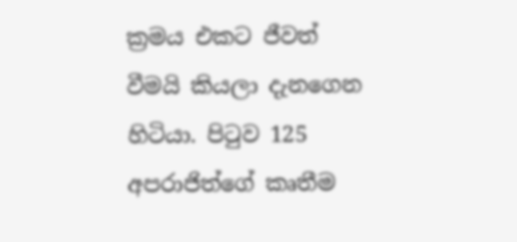ක්‍රමය එකට ජීවත් වීමයි කියලා දැනගෙන හිටියා. පිටුව 125 අපරාජිත්ගේ කෘතීම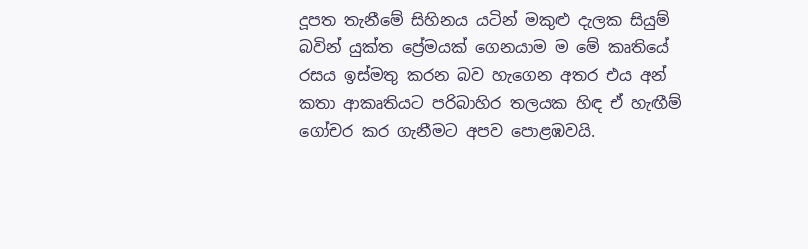දූපත තැනීමේ සිහිනය යටින් මකුළු දැලක සියුම් බවින් යුක්ත ප්‍රේමයක් ගෙනයාම ම මේ කෘතියේ රසය ඉස්මතු කරන බව හැගෙන අතර එය අන් කතා ආකෘතියට පරිබාහිර තලයක හිඳ ඒ හැඟීම් ගෝචර කර ගැනීමට අපව පොළඹවයි.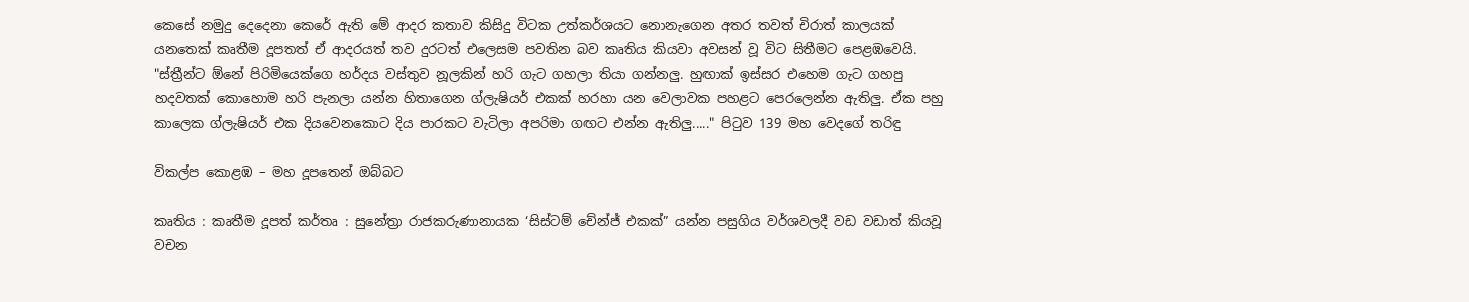කෙසේ නමුදු දෙදෙනා කෙරේ ඇති මේ ආදර කතාව කිසිදු විටක උත්කර්ශයට නොනැගෙන අතර තවත් චිරාත් කාලයක් යනතෙක් කෘතීම දූපතත් ඒ ආදරයත් තව දුරටත් එලෙසම පවතින බව කෘතිය කියවා අවසන් වූ විට සිතීමට පෙළඹවෙයි. "ස්ත්‍රීන්ට ඕනේ පිරිමියෙක්ගෙ හර්දය වස්තුව නූලකින් හරි ගැට ගහලා තියා ගන්නලු. හුඟාක් ඉස්සර එහෙම ගැට ගහපු හදවතක් කොහොම හරි පැනලා යන්න හිතාගෙන ග්ලැෂියර් එකක් හරහා යන වෙලාවක පහළට පෙරලෙන්න ඇතිලු. ඒක පහු කාලෙක ග්ලැෂියර් එක දියවෙනකොට දිය පාරකට වැටිලා අපරිමා ගඟට එන්න ඇතිලු....." පිටුව 139 මහ වෙදගේ තරිඳු

විකල්ප කොළඹ – මහ දූපතෙන් ඔබ්බට

කෘතිය : කෘතීම දූපත් කර්තෘ : සුනේත්‍රා රාජකරුණානායක ‘සිස්ටම් චේන්ජ් එකක්” යන්න පසුගිය වර්ශවලදී වඩ වඩාත් කියවූ වචන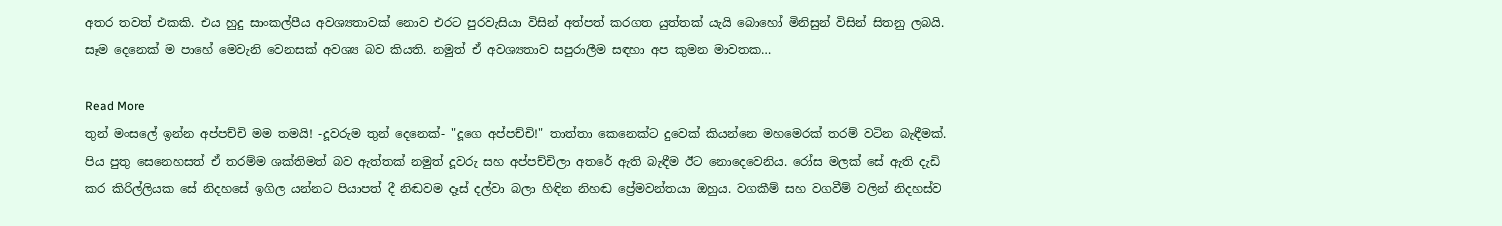අතර තවත් එකකි. එය හුදු සාංකල්පීය අවශ්‍යතාවක් නොව එරට පුරවැසියා විසින් අත්පත් කරගත යුත්තක් යැයි බොහෝ මිනිසුන් විසින් සිතනු ලබයි. සෑම දෙනෙක් ම පාහේ මෙවැනි වෙනසක් අවශ්‍ය බව කියති. නමුත් ඒ අවශ්‍යතාව සපුරාලීම සඳහා අප කුමන මාවතක…

Read More
තුන් මංසලේ ඉන්න අප්පච්චි මම තමයි! -දූවරුම තුන් දෙනෙක්- "දූගෙ අප්පච්චි!" තාත්තා කෙනෙක්ට දුවෙක් කියන්නෙ මහමෙරක් තරම් වටින බැඳීමක්. පිය පුතු සෙනෙහසත් ඒ තරම්ම ශක්තිමත් බව ඇත්තක් නමුත් දූවරු සහ අප්පච්චිලා අතරේ ඇති බැඳීම ඊට නොදෙවෙනිය. රෝස මලක් සේ ඇති දැඩි කර කිරිල්ලියක සේ නිදහසේ ඉගිල යන්නට පියාපත් දී නිඬවම දෑස් දල්වා බලා හිඳින නිහඬ ප්‍රේමවන්තයා ඔහුය. වගකීම් සහ වගවීම් වලින් නිදහස්ව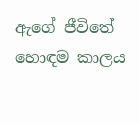ඇගේ ජීවිතේ හොඳම කාලය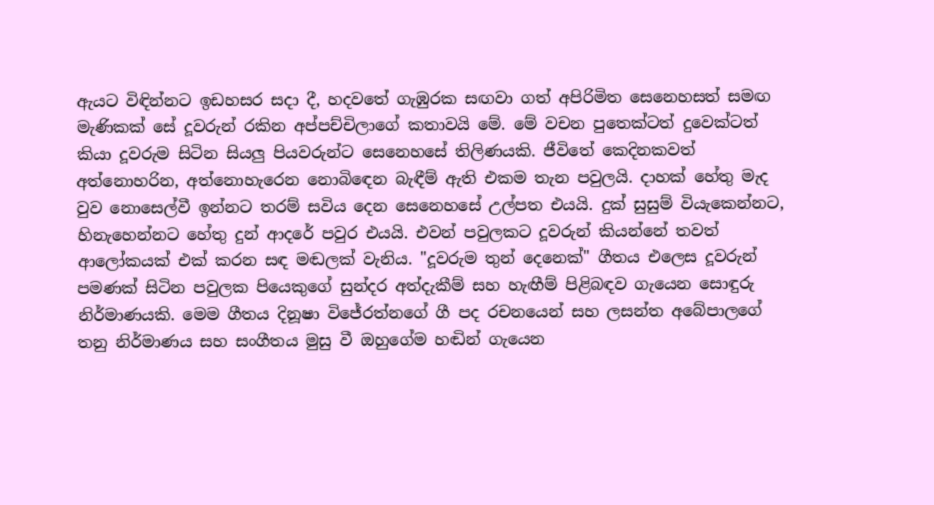ඇයට විඳින්නට ඉඩහසර සදා දී, හදවතේ ගැඹුරක සඟවා ගත් අපිරිමිත සෙනෙහසත් සමඟ මැණිකක් සේ දූවරුන් රකින අප්පච්චිලාගේ කතාවයි මේ. මේ වචන පුතෙක්ටත් දුවෙක්ටත් කියා දූවරුම සිටින සියලු පියවරුන්ට සෙනෙහසේ තිලිණයකි. ජීවිතේ කෙදිනකවත් අත්නොහරින, අත්නොහැරෙන නොබිඳෙන බැඳීම් ඇති එකම තැන පවුලයි. දාහක් හේතු මැද වුව නොසෙල්වී ඉන්නට තරම් සවිය දෙන සෙනෙහසේ උල්පත එයයි. දුක් සුසුම් වියැකෙන්නට, හිනැහෙන්නට හේතු දුන් ආදරේ පවුර එයයි. එවන් පවුලකට දූවරුන් කියන්නේ තවත් ආලෝකයක් එක් කරන සඳ මඬලක් වැනිය. "දූවරුම තුන් දෙනෙක්" ගීතය එලෙස දූවරුන් පමණක් සිටින පවුලක පියෙකුගේ සුන්දර අත්දැකීම් සහ හැඟීම් පිළිබඳව ගැයෙන සොඳුරු නිර්මාණයකි. මෙම ගීතය දිනූෂා විජේරත්නගේ ගී පද රචනයෙන් සහ ලසන්ත අබේපාලගේ තනු නිර්මාණය සහ සංගීතය මුසු වී ඔහුගේම හඬින් ගැයෙන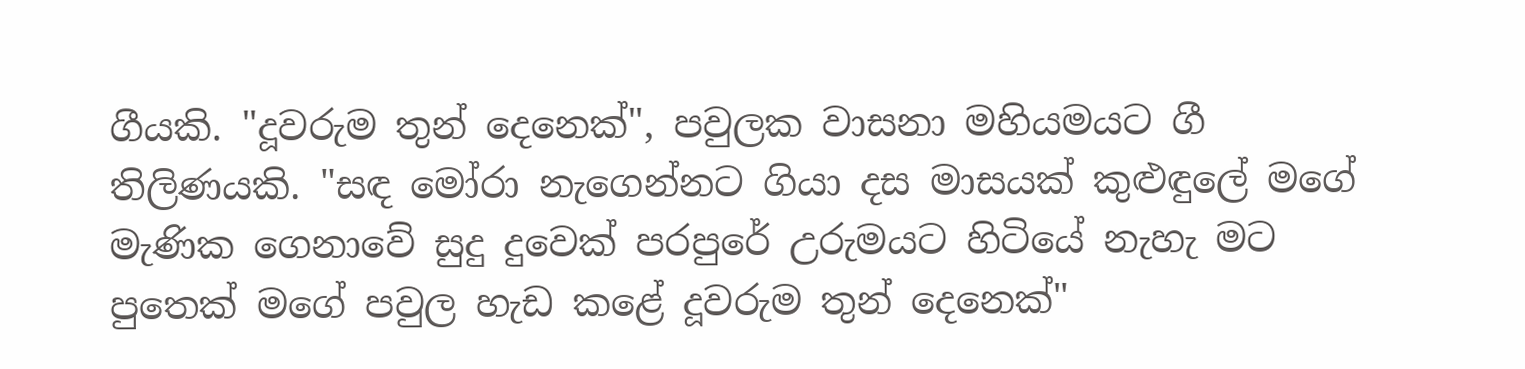ගීයකි. "දූවරුම තුන් දෙනෙක්", පවුලක වාසනා මහියමයට ගී තිලිණයකි. "සඳ මෝරා නැගෙන්නට ගියා දස මාසයක් කුළුඳුලේ මගේ මැණික ගෙනාවේ සුදු දුවෙක් පරපුරේ උරුමයට හිටියේ නැහැ මට පුතෙක් මගේ පවුල හැඩ කළේ දූවරුම තුන් දෙනෙක්"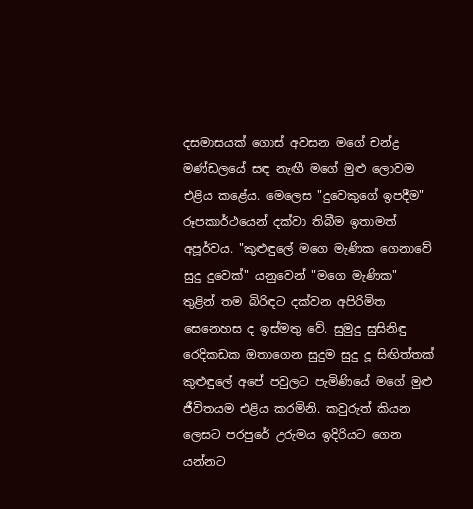දසමාසයක් ගොස් අවසන මගේ චන්ද්‍ර මණ්ඩලයේ සඳ නැඟී මගේ මුළු ලොවම එළිය කළේය. මෙලෙස "දුවෙකුගේ ඉපදීම" රූපකාර්ථයෙන් දක්වා තිබීම ඉතාමත් අපූර්වය. "කුළුඳුලේ මගෙ මැණික ගෙනාවේ සුදු දුවෙක්" යනුවෙන් "මගෙ මැණික" තුළින් තම බිරිඳට දක්වන අපිරිමිත සෙනෙහස ද ඉස්මතු වේ. සුමුදු සුසිනිඳු රෙදිකඩක ඔතාගෙන සුදුම සුදු දූ සිඟිත්තක් කුළුඳුලේ අපේ පවුලට පැමිණියේ මගේ මුළු ජීවිතයම එළිය කරමිනි. කවුරුත් කියන ලෙසට පරපුරේ උරුමය ඉදිරියට ගෙන යන්නට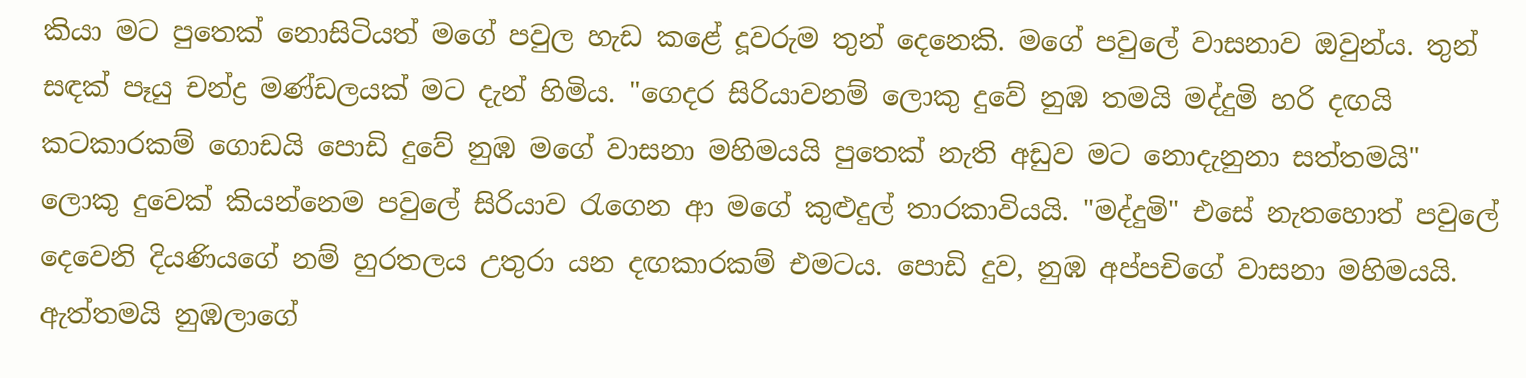කියා මට පුතෙක් නොසිටියත් මගේ පවුල හැඩ කළේ දූවරුම තුන් දෙනෙකි. මගේ පවුලේ වාසනාව ඔවුන්ය. තුන් සඳක් පෑයු චන්ද්‍ර මණ්ඩලයක් මට දැන් හිමිය. "ගෙදර සිරියාවනම් ලොකු දුවේ නුඹ තමයි මද්දුමි හරි දඟයි කටකාරකම් ගොඩයි පොඩි දුවේ නුඹ මගේ වාසනා මහිමයයි පුතෙක් නැති අඩුව මට නොදැනුනා සත්තමයි" ලොකු දුවෙක් කියන්නෙම පවුලේ සිරියාව රැගෙන ආ මගේ කුළුදුල් තාරකාවියයි. "මද්දුමි" එසේ නැතහොත් පවුලේ දෙවෙනි දියණියගේ නම් හුරතලය උතුරා යන දඟකාරකම් එමටය. පොඩි දුව, නුඹ අප්පචිගේ වාසනා මහිමයයි. ඇත්තමයි නුඹලාගේ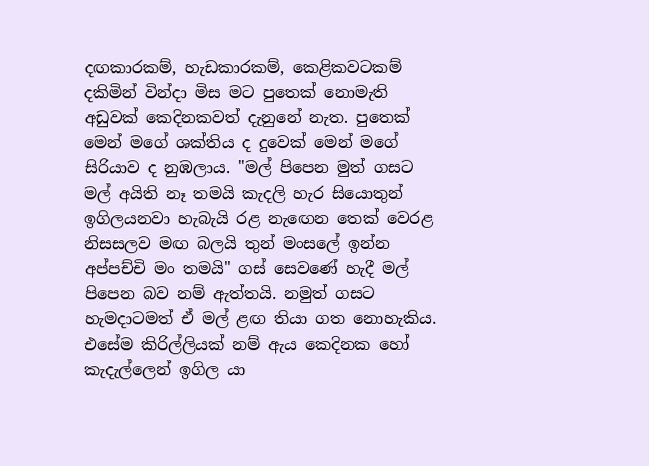දඟකාරකම්, හැඩකාරකම්, කෙළිකවටකම් දකිමින් වින්දා මිස මට පුතෙක් නොමැති අඩුවක් කෙදිනකවත් දැනුනේ නැත. පුතෙක් මෙන් මගේ ශක්තිය ද දුවෙක් මෙන් මගේ සිරියාව ද නුඹලාය. "මල් පිපෙන මුත් ගසට මල් අයිති නෑ තමයි කැදලි හැර සියොතුන් ඉගිලයනවා හැබැයි රළ නැඟෙන තෙක් වෙරළ නිසසලව මඟ බලයි තුන් මංසලේ ඉන්න අප්පච්චි මං තමයි" ගස් සෙවණේ හැදී මල් පිපෙන බව නම් ඇත්තයි. නමුත් ගසට හැමදාටමත් ඒ මල් ළඟ තියා ගත නොහැකිය. එසේම කිරිල්ලියක් නම් ඇය කෙදිනක හෝ කැදැල්ලෙන් ඉගිල යා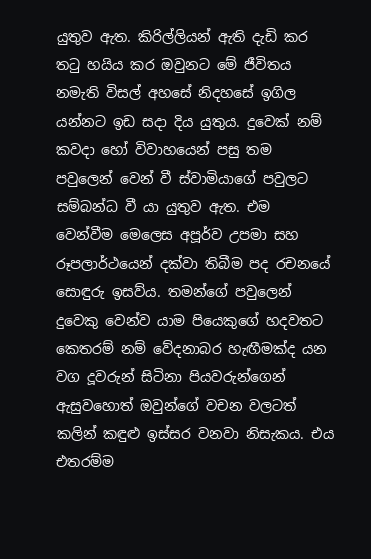යුතුව ඇත. කිරිල්ලියන් ඇති දැඩි කර තටු හයිය කර ඔවුනට මේ ජීවිතය නමැති විසල් අහසේ නිදහසේ ඉගිල යන්නට ඉඩ සදා දිය යුතුය. දුවෙක් නම් කවදා හෝ විවාහයෙන් පසු තම පවුලෙන් වෙන් වී ස්වාමියාගේ පවුලට සම්බන්ධ වී යා යුතුව ඇත. එම වෙන්වීම මෙලෙස අපූර්ව උපමා සහ රූපලාර්ථයෙන් දක්වා තිබීම පද රචනයේ සොඳුරු ඉසව්ය. තමන්ගේ පවුලෙන් දුවෙකු වෙන්ව යාම පියෙකුගේ හදවතට කෙතරම් නම් වේදනාබර හැඟීමක්ද යන වග දූවරුන් සිටිනා පියවරුන්ගෙන් ඇසුවහොත් ඔවුන්ගේ වචන වලටත් කලින් කඳුළු ඉස්සර වනවා නිසැකය. එය එතරම්ම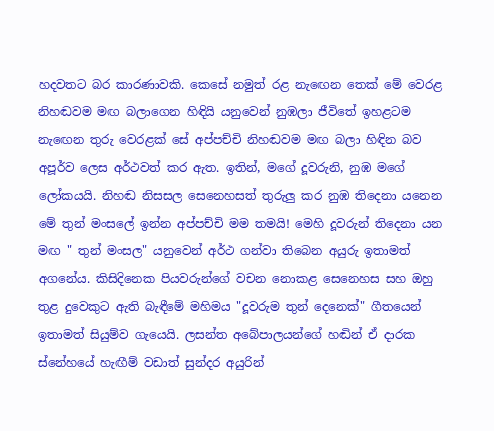හදවතට බර කාරණාවකි. කෙසේ නමුත් රළ නැඟෙන තෙක් මේ වෙරළ නිහඬවම මඟ බලාගෙන හිඳියි යනුවෙන් නුඹලා ජීවිතේ ඉහළටම නැඟෙන තුරු වෙරළක් සේ අප්පච්චි නිහඬවම මඟ බලා හිඳින බව අපූර්ව ලෙස අර්ථවත් කර ඇත. ඉතින්, මගේ දූවරුනි, නුඹ මගේ ලෝකයයි. නිහඬ නිසසල සෙනෙහසත් තුරුලු කර නුඹ තිදෙනා යනෙන මේ තුන් මංසලේ ඉන්න අප්පච්චි මම තමයි! මෙහි දූවරුන් තිදෙනා යන මඟ " තුන් මංසල" යනුවෙන් අර්ථ ගන්වා තිබෙන අයුරු ඉතාමත් අගනේය. කිසිදිනෙක පියවරුන්ගේ වචන නොකළ සෙනෙහස සහ ඔහු තුළ දුවෙකුට ඇති බැඳීමේ මහිමය "දූවරුම තුන් දෙනෙක්" ගීතයෙන් ඉතාමත් සියුම්ව ගැයෙයි. ලසන්ත අබේපාලයන්ගේ හඬින් ඒ දාරක ස්නේහයේ හැඟීම් වඩාත් සුන්දර අයුරින්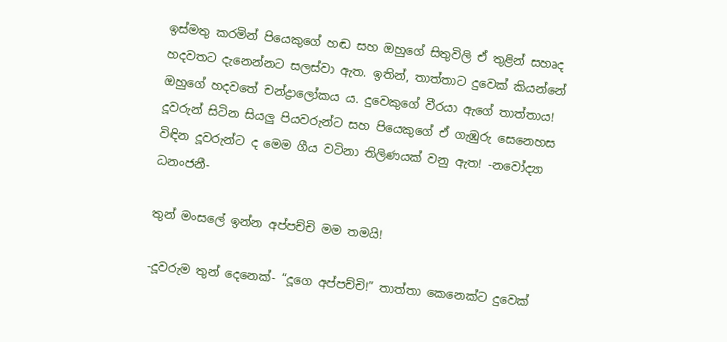ඉස්මතු කරමින් පියෙකුගේ හඬ සහ ඔහුගේ සිතුවිලි ඒ තුළින් සහෘද හදවතට දැනෙන්නට සලස්වා ඇත. ඉතින්, තාත්තාට දුවෙක් කියන්නේ ඔහුගේ හදවතේ චන්ද්‍රාලෝකය ය. දුවෙකුගේ වීරයා ඇගේ තාත්තාය! දූවරුන් සිටින සියලු පියවරුන්ට සහ පියෙකුගේ ඒ ගැඹුරු සෙනෙහස විඳින දූවරුන්ට ද මෙම ගීය වටිනා තිලිණයක් වනු ඇත! -නවෝද්‍යා ධනංජනී-

තුන් මංසලේ ඉන්න අප්පච්චි මම තමයි!

-දූවරුම තුන් දෙනෙක්- “දූගෙ අප්පච්චි!” තාත්තා කෙනෙක්ට දුවෙක්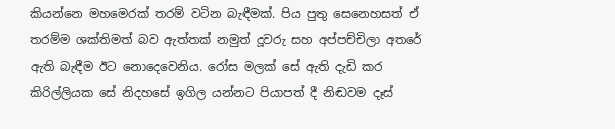කියන්නෙ මහමෙරක් තරම් වටින බැඳීමක්. පිය පුතු සෙනෙහසත් ඒ තරම්ම ශක්තිමත් බව ඇත්තක් නමුත් දූවරු සහ අප්පච්චිලා අතරේ ඇති බැඳීම ඊට නොදෙවෙනිය. රෝස මලක් සේ ඇති දැඩි කර කිරිල්ලියක සේ නිදහසේ ඉගිල යන්නට පියාපත් දී නිඬවම දෑස්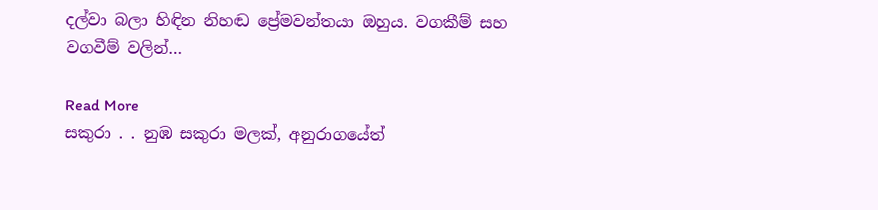දල්වා බලා හිඳින නිහඬ ප්‍රේමවන්තයා ඔහුය. වගකීම් සහ වගවීම් වලින්…

Read More
සකුරා . . නුඹ සකුරා මලක්, අනුරාගයේත්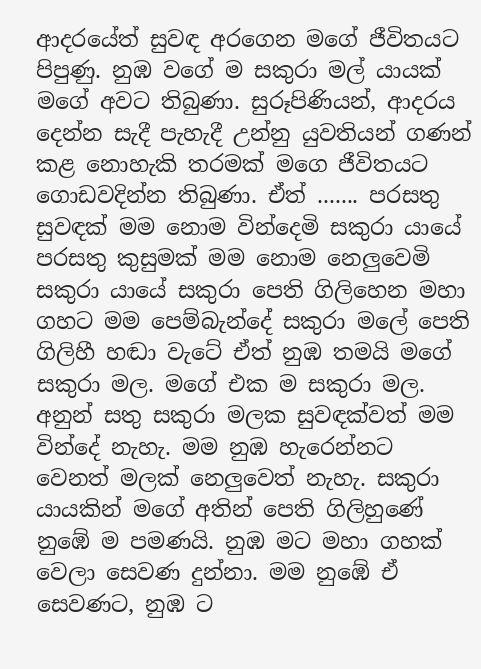ආදරයේත් සුවඳ අරගෙන මගේ ජීවිතයට පිපුණු. නුඹ වගේ ම සකුරා මල් යායක් මගේ අවට තිබුණා. සුරූපිණියන්, ආදරය දෙන්න සැදී පැහැදී උන්නු යුවතියන් ගණන් කළ නොහැකි තරමක් මගෙ ජීවිතයට ගොඩවදින්න තිබුණා. ඒත් ....... පරසතු සුවඳක් මම නොම වින්දෙමි සකුරා යායේ පරසතු කුසුමක් මම නොම නෙලුවෙමි සකුරා යායේ සකුරා පෙති ගිලිහෙන මහා ගහට මම පෙම්බැන්දේ සකුරා මලේ පෙති ගිලිහී හඬා වැටේ ඒත් නුඹ තමයි මගේ සකුරා මල. මගේ එක ම සකුරා මල. අනුන් සතු සකුරා මලක සුවඳක්වත් මම වින්දේ නැහැ. මම නුඹ හැරෙන්නට වෙනත් මලක් නෙලුවෙත් නැහැ. සකුරා යායකින් මගේ අතින් පෙති ගිලිහුණේ නුඹේ ම පමණයි. නුඹ මට මහා ගහක් වෙලා සෙවණ දුන්නා. මම නුඹේ ඒ සෙවණට, නුඹ ට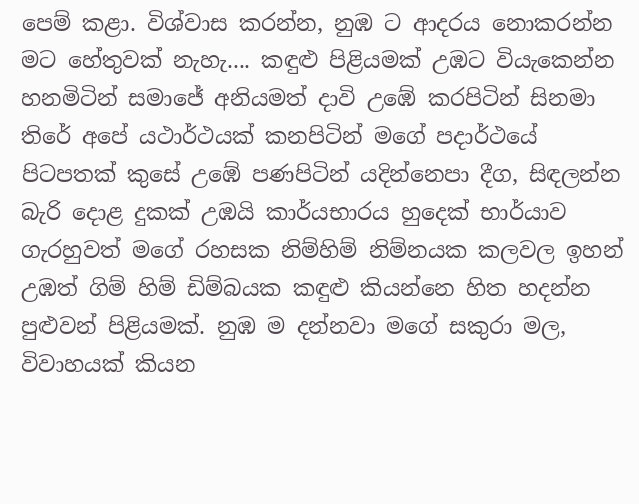පෙම් කළා. විශ්වාස කරන්න, නුඹ ට ආදරය නොකරන්න මට හේතුවක් නැහැ.... කඳුළු පිළියමක් උඹට වියැකෙන්න හනමිටින් සමාජේ අනියමත් දාවි උඹේ කරපිටින් සිනමා තිරේ අපේ යථාර්ථයක් කනපිටින් මගේ පදාර්ථයේ පිටපතක් කුසේ උඹේ පණපිටින් යදින්නෙපා දීග, සිඳලන්න බැරි දොළ දුකක් උඹයි කාර්යභාරය හුදෙක් භාර්යාව ගැරහුවත් මගේ රහසක නිම්හිම් නිම්නයක කලවල ඉහන් උඹත් ගිම් හිම් ඩිම්බයක කඳුළු කියන්නෙ හිත හදන්න පුළුවන් පිළියමක්. නුඹ ම දන්නවා මගේ සකුරා මල, විවාහයක් කියන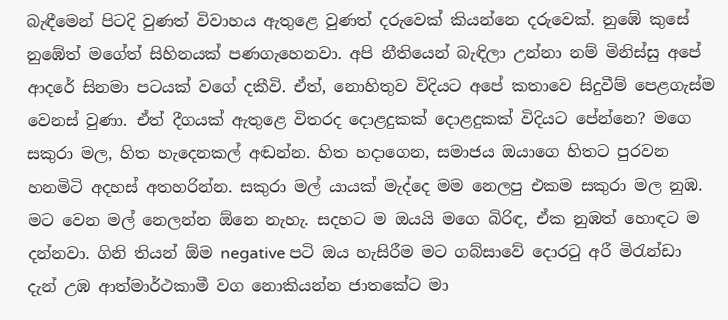බැඳීමෙන් පිටදි වුණත් විවාහය ඇතුළෙ වුණත් දරුවෙක් කියන්නෙ දරුවෙක්. නුඹේ කුසේ නුඹේත් මගේත් සිහිනයක් පණගැහෙනවා. අපි නීතියෙන් බැඳිලා උන්නා නම් මිනිස්සු අපේ ආදරේ සිනමා පටයක් වගේ දකීවි. ඒත්, නොහිතුව විදියට අපේ කතාවෙ සිදුවීම් පෙළගැස්ම වෙනස් වුණා. ඒත් දීගයක් ඇතුළෙ විතරද දොළදුකක් දොළදුකක් විදියට පේන්නෙ? මගෙ සකුරා මල, හිත හැදෙනකල් අඬන්න. හිත හදාගෙන, සමාජය ඔයාගෙ හිතට පුරවන හනමිටි අදහස් අතහරින්න. සකුරා මල් යායක් මැද්දෙ මම නෙලපු එකම සකුරා මල නුඹ. මට වෙන මල් නෙලන්න ඕනෙ නැහැ. සදහට ම ඔයයි මගෙ බිරිඳ, ඒක නුඹත් හොඳට ම දන්නවා. ගිනි තියන් ඕම negative පටි ඔය හැසිරීම මට ගබ්සාවේ දොරටු අරී මිරැන්ඩා දැන් උඹ ආත්මාර්ථකාමී වග නොකියන්න ජාතකේට මා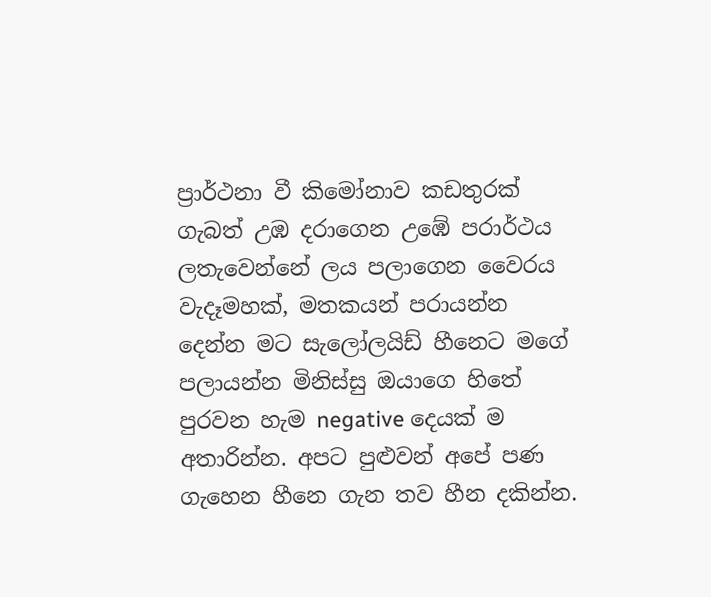ප්‍රාර්ථනා වී කිමෝනාව කඩතුරක් ගැබත් උඹ දරාගෙන උඹේ පරාර්ථය ලතැවෙන්නේ ලය පලාගෙන වෛරය වැදෑමහක්, මතකයන් පරායන්න දෙන්න මට සැලෝලයිඩ් හීනෙට මගේ පලායන්න මිනිස්සු ඔයාගෙ හිතේ පුරවන හැම negative දෙයක් ම අතාරින්න. අපට පුළුවන් අපේ පණ ගැහෙන හීනෙ ගැන තව හීන දකින්න.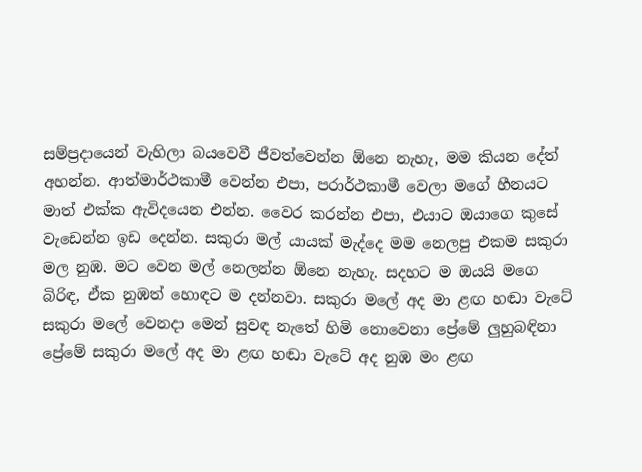සම්ප්‍රදායෙන් වැහිලා බයවෙවී ජීවත්වෙන්න ඕනෙ නැහැ, මම කියන දේත් අහන්න. ආත්මාර්ථකාමී වෙන්න එපා, පරාර්ථකාමී වෙලා මගේ හීනයට මාත් එක්ක ඇවිදයෙන එන්න. වෛර කරන්න එපා, එයාට ඔයාගෙ කුසේ වැඩෙන්න ඉඩ දෙන්න. සකුරා මල් යායක් මැද්දෙ මම නෙලපු එකම සකුරා මල නුඹ. මට වෙන මල් නෙලන්න ඕනෙ නැහැ. සදහට ම ඔයයි මගෙ බිරිඳ, ඒක නුඹත් හොඳට ම දන්නවා. සකුරා මලේ අද මා ළඟ හඬා වැටේ සකුරා මලේ වෙනදා මෙන් සුවඳ නැතේ හිමි නොවෙනා ප්‍රේමේ ලුහුබඳිනා ප්‍රේමේ සකුරා මලේ අද මා ළඟ හඬා වැටේ අද නුඹ මං ළඟ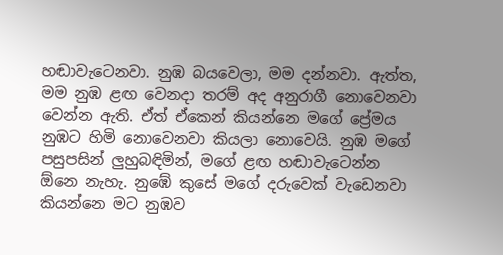හඬාවැටෙනවා. නුඹ බයවෙලා, මම දන්නවා. ඇත්ත, මම නුඹ ළඟ වෙනදා තරම් අද අනුරාගී නොවෙනවා වෙන්න ඇති. ඒත් ඒකෙන් කියන්නෙ මගේ ප්‍රේමය නුඹට හිමි නොවෙනවා කියලා නොවෙයි. නුඹ මගේ පසුපසින් ලුහුබඳිමින්, මගේ ළඟ හඬාවැටෙන්න ඕනෙ නැහැ. නුඹේ කුසේ මගේ දරුවෙක් වැඩෙනවා කියන්නෙ මට නුඹව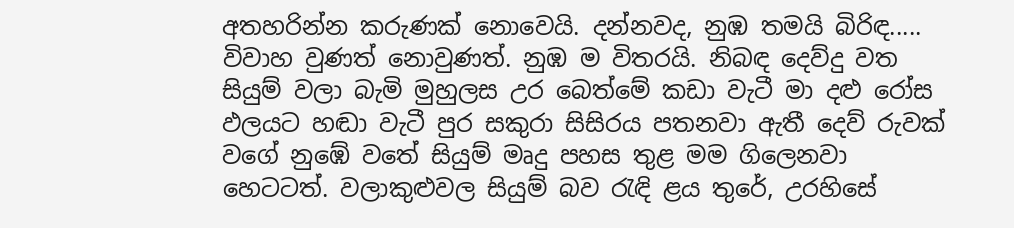අතහරින්න කරුණක් නොවෙයි. දන්නවද, නුඹ තමයි බිරිඳ..... විවාහ වුණත් නොවුණත්. නුඹ ම විතරයි. නිබඳ දෙව්දු වත සියුම් වලා බැමි මුහුලස උර බෙත්මේ කඩා වැටී මා දළු රෝස ඵලයට හඬා වැටී පුර සකුරා සිසිරය පතනවා ඇතී දෙව් රුවක් වගේ නුඹේ වතේ සියුම් මෘදු පහස තුළ මම ගිලෙනවා හෙටටත්. වලාකුළුවල සියුම් බව රැඳි ළය තුරේ, උරහිසේ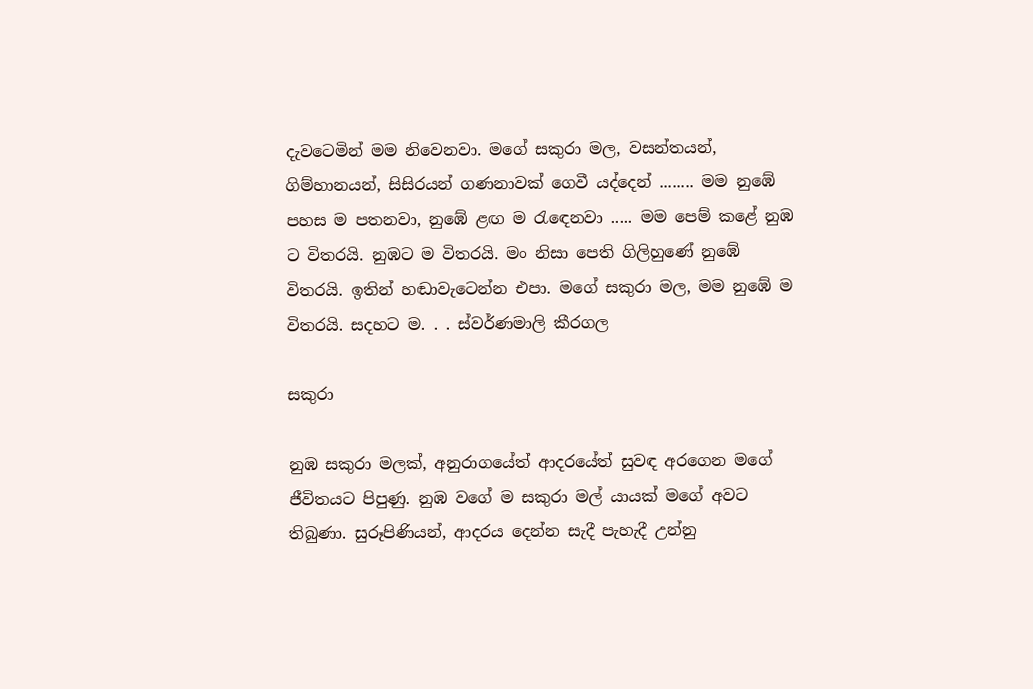දැවටෙමින් මම නිවෙනවා. මගේ සකුරා මල, වසන්තයන්, ගිම්හානයන්, සිසිරයන් ගණනාවක් ගෙවී යද්දෙන් ........ මම නුඹේ පහස ම පතනවා, නුඹේ ළඟ ම රැඳෙනවා ..... මම පෙම් කළේ නුඹ ට විතරයි. නුඹට ම විතරයි. මං නිසා පෙති ගිලිහුණේ නුඹේ විතරයි. ඉතින් හඬාවැටෙන්න එපා. මගේ සකුරා මල, මම නුඹේ ම විතරයි. සදහට ම. . . ස්වර්ණමාලි කීරගල

සකුරා

නුඹ සකුරා මලක්, අනුරාගයේත් ආදරයේත් සුවඳ අරගෙන මගේ ජීවිතයට පිපුණු. නුඹ වගේ ම සකුරා මල් යායක් මගේ අවට තිබුණා. සුරූපිණියන්, ආදරය දෙන්න සැදී පැහැදී උන්නු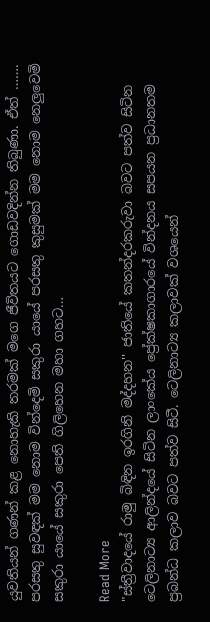යුවතියන් ගණන් කළ නොහැකි තරමක් මගෙ ජීවිතයට ගොඩවදින්න තිබුණා. ඒත් ……. පරසතු සුවඳක් මම නොම වින්දෙමි සකුරා යායේ පරසතු කුසුමක් මම නොම නෙලුවෙමි සකුරා යායේ සකුරා පෙති ගිලිහෙන මහා ගහට…

Read More
"ස්ත්‍රීවාදයේ රාමු බිඳින ඉරගිනි මද්දහන'' ජාතියේ කතන්දරකරුවා බවට පත්ව සිටින ටෙලිනාට්‍ය ආලින්දයේ සිටින ලාංකේය ප්‍රේක්ෂකාගාරයේ වින්දනය සපයන ප්‍රධානතම ප්‍රබන්ධ කලාව බවට පත්ව සිටී. ටෙලිනාට්‍ය කලාවක් වශයෙන්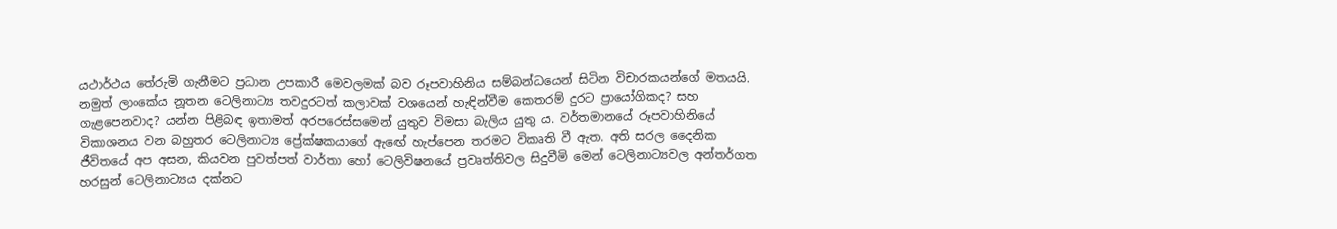යථාර්ථය තේරුමි ගැනීමට ප්‍රධාන උපකාරී මෙවලමක් බව රූපවාහිනිය සම්බන්ධයෙන් සිටින විචාරකයන්ගේ මතයයි. නමුත් ලාංකේය නූතන ටෙලිනාට්‍ය තවදුරටත් කලාවක් වශයෙන් හැඳින්වීම කෙතරම් දුරට ප්‍රායෝගිකද? සහ ගැළපෙනවාද? යන්න පිළිබඳ ඉතාමත් අරපරෙස්සමෙන් යුතුව විමසා බැලිය යුතු ය. වර්තමානයේ රූපවාහිනියේ විකාශනය වන බහුතර ටෙලිනාට්‍ය ප්‍රේක්ෂකයාගේ ඇඟේ හැප්පෙන තරමට විකෘති වී ඇත. අති සරල දෛනික ජීවිතයේ අප අසන, කියවන පුවත්පත් වාර්තා හෝ ටෙලිවිෂනයේ ප්‍රවෘත්තිවල සිදුවීමි මෙන් ටෙලිනාට්‍යවල අන්තර්ගත හරසුන් ටෙලිනාට්‍යය දක්නට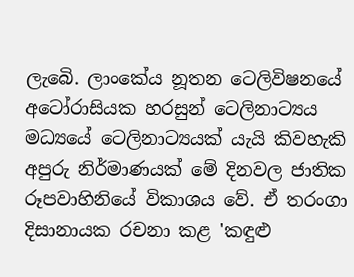ලැබෙි. ලාංකේය නූතන ටෙලිවිෂනයේ අටෝරාසියක හරසුන් ටෙලිනාට්‍යය මධ්‍යයේ ටෙලිනාට්‍යයක් යැයි කිවහැකි අපුරු නිර්මාණයක් මේ දිනවල ජාතික රූපවාහිනියේ විකාශය වේ. ඒ තරංගා දිසානායක රචනා කළ 'කඳුළු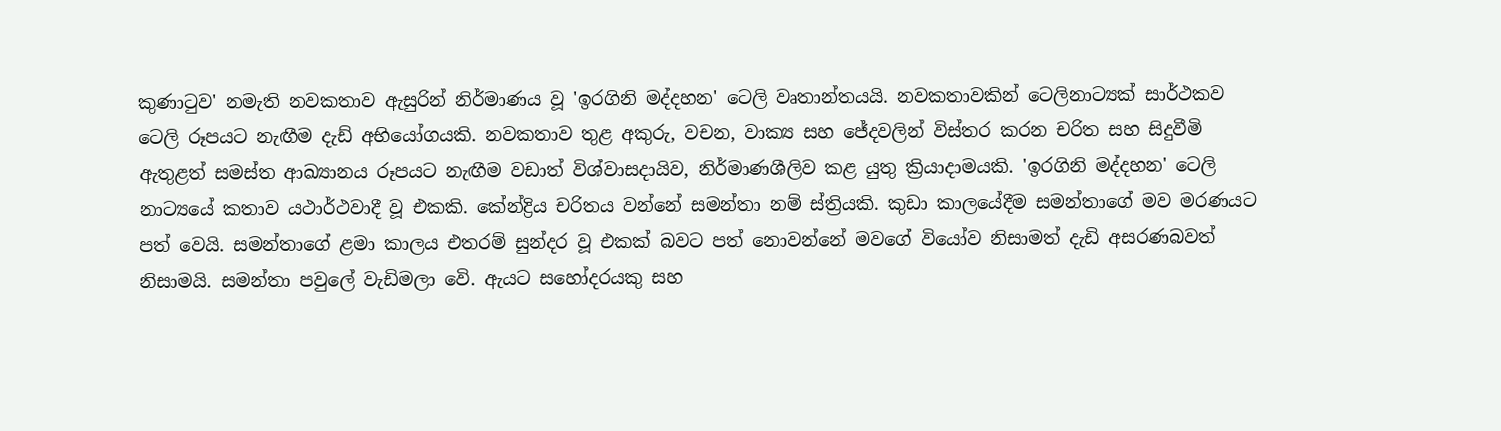කුණාටුව' නමැති නවකතාව ඇසුරින් නිර්මාණය වූ 'ඉරගිනි මද්දහන' ටෙලි වෘතාන්තයයි. නවකතාවකින් ටෙලිනාට්‍යක් සාර්ථකව ටෙලි රූපයට නැඟීම දැඩ් අභියෝගයකි. නවකතාව තුළ අකුරු, වචන, වාක්‍ය සහ ජේදවලින් විස්තර කරන චරිත සහ සිදුවීමි ඇතුළත් සමස්ත ආඛ්‍යානය රූපයට නැඟීම වඩාත් විශ්වාසදායිව, නිර්මාණශීලිව කළ යුතු ක්‍රියාදාමයකි. 'ඉරගිනි මද්දහන' ටෙලි නාට්‍යයේ කතාව යථාර්ථවාදී වූ එකකි. කේන්ද්‍රිය චරිතය වන්නේ සමන්තා නම් ස්ත්‍රියකි. කුඩා කාලයේදීම සමන්තාගේ මව මරණයට පත් වෙයි. සමන්තාගේ ළමා කාලය එතරම් සුන්දර වූ එකක් බවට පත් නොවන්නේ මවගේ වියෝව නිසාමත් දැඩි අසරණබවත් නිසාමයි. සමන්තා පවුලේ වැඩිමලා වෙි. ඇයට සහෝදරයකු සහ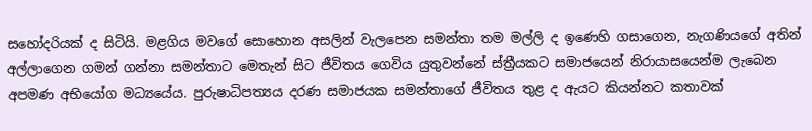සහෝදරියක් ද සිටියි. මළගිය මවගේ සොහොන අසලින් වැලපෙන සමන්තා තම මල්ලි ද ඉණෙහි ගසාගෙන, නැගණියගේ අතින් අල්ලාගෙන ගමන් ගන්නා සමන්තාට මෙතැන් සිට ජීවිතය ගෙවිය යුතුවන්නේ ස්ත්‍රීයකට සමාජයෙන් නිරායාසයෙන්ම ලැබෙන අපමණ අභියෝග මධ්‍යයේය. පුරුෂාධිපත්‍යය දරණ සමාජයක සමන්තාගේ ජීවිතය තුළ ද ඇයට කියන්නට කතාවක්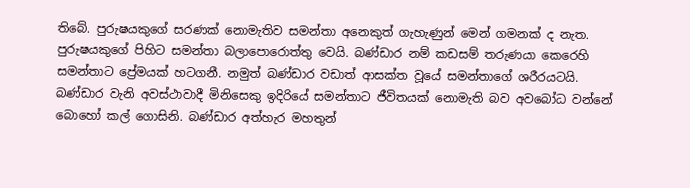තිබේ. පුරුෂයකුගේ සරණක් නොමැතිව සමන්තා අනෙකුත් ගැහැණුන් මෙන් ගමනක් ද නැත. පුරුෂයකුගේ පිහිට සමන්තා බලාපොරොත්තු වෙයි. බණ්ඩාර නම් කඩසම් තරුණයා කෙරෙහි සමන්තාට ප්‍රේමයක් හටගනී. නමුත් බණ්ඩාර වඩාත් ආසක්ත වූයේ සමන්තාගේ ශරීරයටයි. බණ්ඩාර වැනි අවස්ථාවාදී මිනිසෙකු ඉදිරියේ සමන්තාට ජීවිතයක් නොමැති බව අවබෝධ වන්නේ බොහෝ කල් ගොසිනි. බණ්ඩාර අත්හැර මහතුන්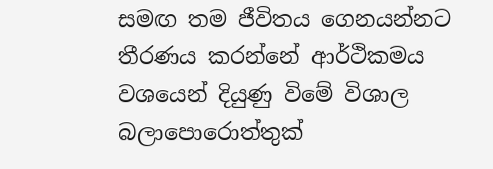සමඟ තම ජීවිතය ගෙනයන්නට තීරණය කරන්නේ ආර්ථිකමය වශයෙන් දියුණු විමේ විශාල බලාපොරොත්තුක්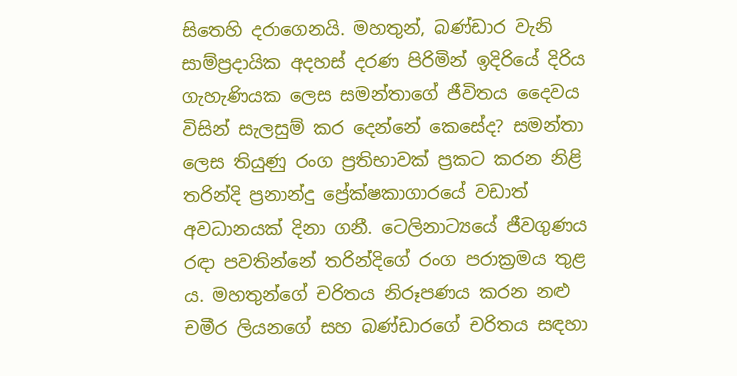සිතෙහි දරාගෙනයි. මහතුන්, බණ්ඩාර වැනි සාම්ප්‍රදායික අදහස් දරණ පිරිමින් ඉදිරියේ දිරිය ගැහැණියක ලෙස සමන්තාගේ ජීවිතය දෛවය විසින් සැලසුම් කර දෙන්නේ කෙසේද? සමන්තා ලෙස තියුණු රංග ප්‍රතිභාවක් ප්‍රකට කරන නිළි තරින්දි ප්‍රනාන්දු ප්‍රේක්ෂකාගාරයේ වඩාත් අවධානයක් දිනා ගනී. ටෙලිනාට්‍යයේ ජීවගුණය රඳා පවතින්නේ තරින්දිගේ රංග පරාක්‍රමය තුළ ය. මහතුන්ගේ චරිතය නිරූපණය කරන නළු චමීර ලියනගේ සහ බණ්ඩාරගේ චරිතය සඳහා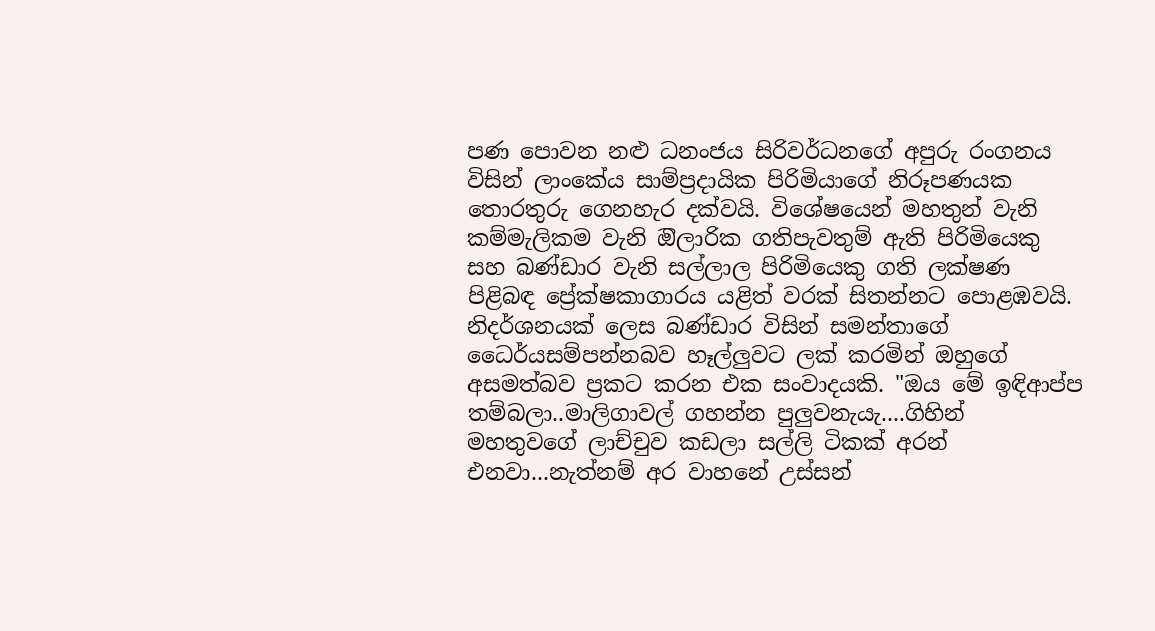පණ පොවන නළු ධනංජය සිරිවර්ධනගේ අපුරු රංගනය විසින් ලාංකේය සාම්ප්‍රදායික පිරිමියාගේ නිරූපණයක තොරතුරු ගෙනහැර දක්වයි. විශේෂයෙන් මහතුන් වැනි කම්මැලිකම වැනි ඔිලාරික ගතිපැවතුම් ඇති පිරිමියෙකු සහ බණ්ඩාර වැනි සල්ලාල පිරිමියෙකු ගති ලක්ෂණ පිළිබඳ ප්‍රේක්ෂකාගාරය යළිත් වරක් සිතන්නට පොළඹවයි. නිදර්ශනයක් ලෙස බණ්ඩාර විසින් සමන්තාගේ ධෛර්යසම්පන්නබව හෑල්ලුවට ලක් කරමින් ඔහුගේ අසමත්බව ප්‍රකට කරන එක සංවාදයකි. "ඔය මේ ඉඳිආප්ප තම්බලා..මාලිගාවල් ගහන්න පුලුවනැයැ....ගිහින් මහතුවගේ ලාච්චුව කඩලා සල්ලි ටිකක් අරන් එනවා...නැත්නම් අර වාහනේ උස්සන්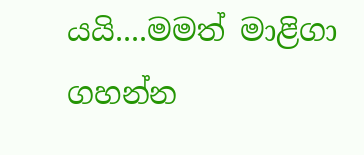යයි....මමත් මාළිගා ගහන්න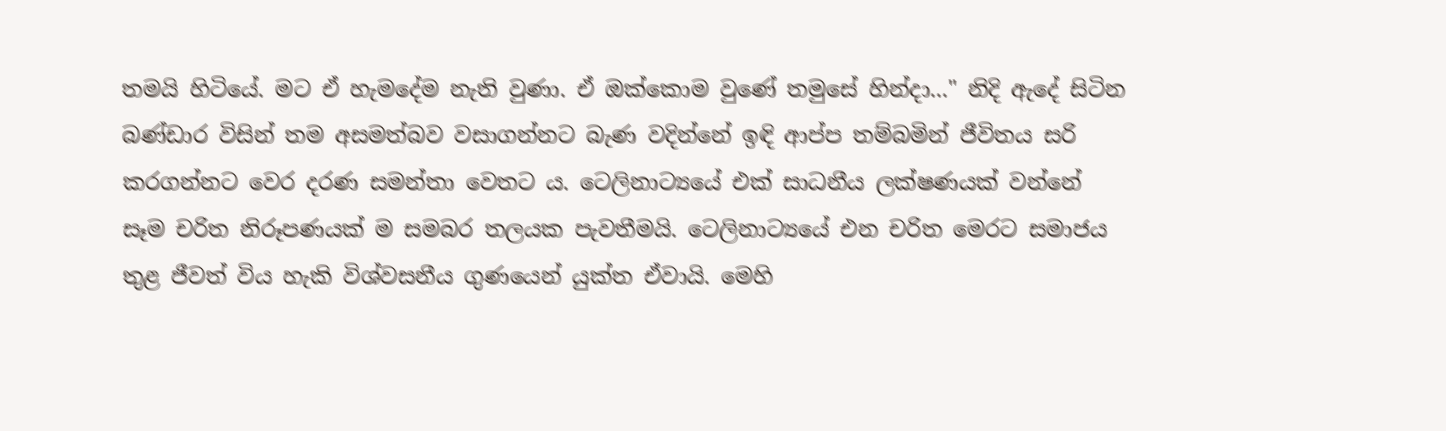තමයි හිටියේ. මට ඒ හැමදේම නැති වුණා. ඒ ඔක්කොම වුණේ තමුසේ හින්දා..." නිදි ඇදේ සිටින බණ්ඩාර විසින් තම අසමත්බව වසාගන්නට බැණ වදින්නේ ඉඳි ආප්ප තම්බමින් ජීවිතය සරි කරගන්නට වෙර දරණ සමන්තා වෙතට ය. ටෙලිනාට්‍යයේ එක් සාධනීය ලක්ෂණයක් වන්නේ සෑම චරිත නිරූපණයක් ම සමබර තලයක පැවතීමයි. ටෙලිනාට්‍යයේ එන චරිත මෙරට සමාජය තුළ ජීවත් විය හැකි විශ්වසනීය ගුණයෙන් යුක්ත ඒවායි. මෙහි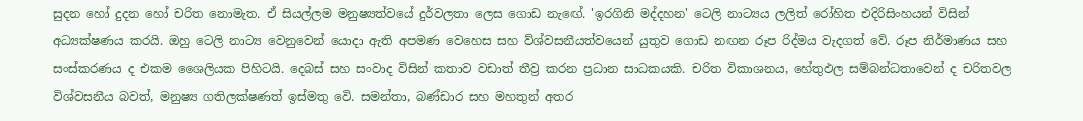සුදන හෝ දුදන හෝ චරිත නොමැත. ඒ සියල්ලම මනුෂ්‍යත්වයේ දුර්වලතා ලෙස ගොඩ නැඟේ. 'ඉරගිනි මද්දහන' ටෙලි නාට්‍යය ලලිත් රෝහිත එදිරිසිංහයන් විසින් අධ්‍යක්ෂණය කරයි. ඔහු ටෙලි නාට්‍ය වෙනුවෙන් යොදා ඇති අපමණ වෙහෙස සහ ව්ශ්වසනීයත්වයෙන් යුතුව ගොඩ නඟන රූප රිද්මය වැදගත් වේ. රූප නිර්මාණය සහ සංස්කරණය ද එකම ශෛලියක පිහිටයි. දෙබස් සහ සංවාද විසින් කතාව වඩාත් තීව්‍ර කරන ප්‍රධාන සාධකයකි. චරිත විකාශනය, හේතුඵල සම්බන්ධතාවෙන් ද චරිතවල විශ්වසනීය බවත්, මනුෂ්‍ය ගතිලක්ෂණත් ඉස්මතු වෙි. සමන්තා, බණ්ඩාර සහ මහතුන් අතර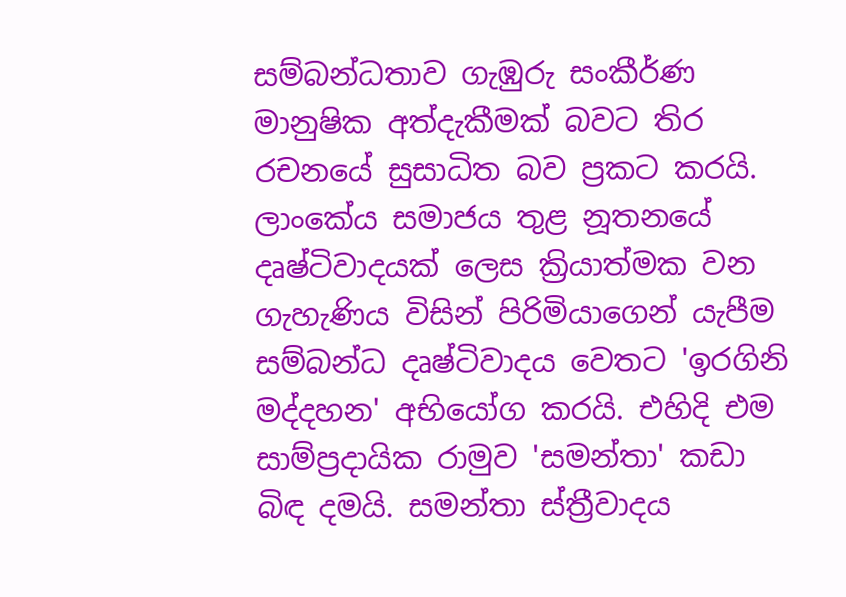සම්බන්ධතාව ගැඹුරු සංකීර්ණ මානුෂික අත්දැකීමක් බවට තිර රචනයේ සුසාධිත බව ප්‍රකට කරයි. ලාංකේය සමාජය තුළ නූතනයේ දෘෂ්ටිවාදයක් ලෙස ක්‍රියාත්මක වන ගැහැණිය විසින් පිරිමියාගෙන් යැපීම සම්බන්ධ දෘෂ්ටිවාදය වෙතට 'ඉරගිනි මද්දහන' අභියෝග කරයි. එහිදි එම සාම්ප්‍රදායික රාමුව 'සමන්තා' කඩා බිඳ දමයි. සමන්තා ස්ත්‍රීවාදය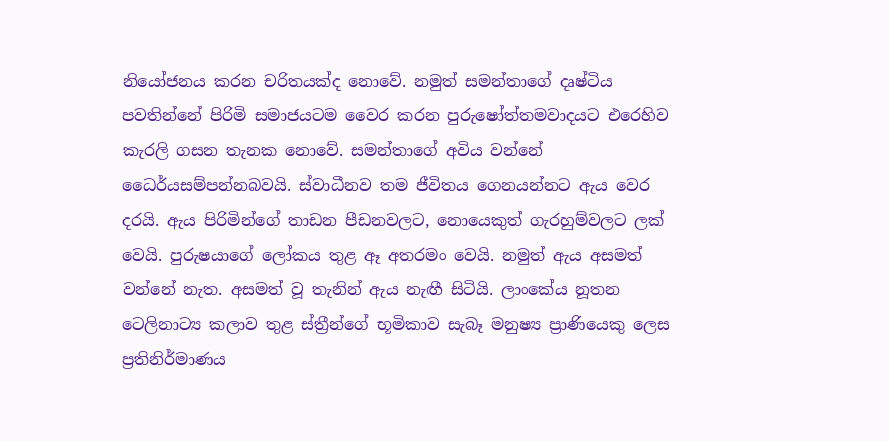නියෝජනය කරන චරිතයක්ද නොවේ. නමුත් සමන්තාගේ දෘෂ්ටිය පවතින්නේ පිරිමි සමාජයටම වෛර කරන පුරුෂෝත්තමවාදයට එරෙහිව කැරලි ගසන තැනක නොවේ. සමන්තාගේ අවිය වන්නේ ධෛර්යසම්පන්නබවයි. ස්වාධීනව තම ජීවිතය ගෙනයන්නට ඇය වෙර දරයි. ඇය පිරිමින්ගේ තාඩන පීඩනවලට, නොයෙකුත් ගැරහුම්වලට ලක් වෙයි. පුරුෂයාගේ ලෝකය තුළ ඈ අතරමං වෙයි. නමුත් ඇය අසමත් වන්නේ නැත. අසමත් වූ තැනින් ඇය නැඟී සිටියි. ලාංකේය නූතන ටෙලිනාට්‍ය කලාව තුළ ස්ත්‍රීන්ගේ භූමිකාව සැබෑ මනුෂ්‍ය ප්‍රාණියෙකු ලෙස ප්‍රතිනිර්මාණය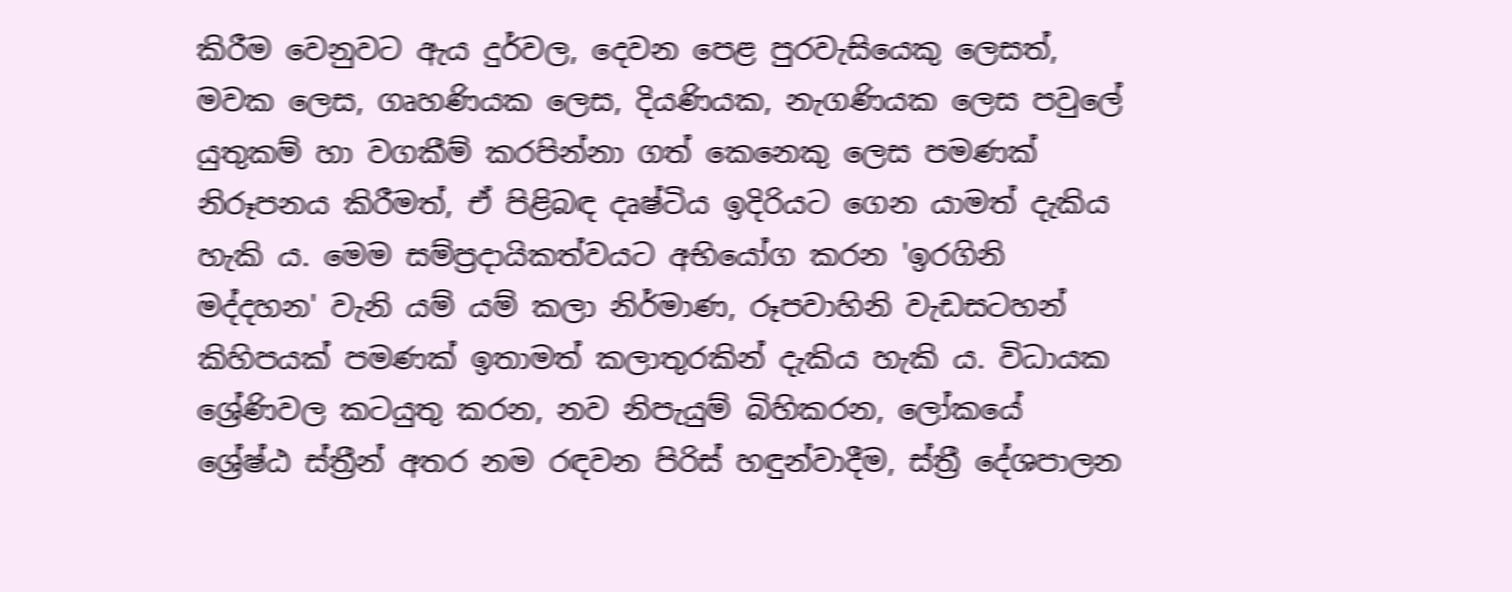කිරීම වෙනුවට ඇය දුර්වල, දෙවන පෙළ පුරවැසියෙකු ලෙසත්, මවක ලෙස, ගෘහණියක ලෙස, දියණියක, නැගණියක ලෙස පවුලේ යුතුකම් හා වගකීම් කරපින්නා ගත් කෙනෙකු ලෙස පමණක් නිරූපනය කිරීමත්, ඒ පිළිබඳ දෘෂ්ටිය ඉදිරියට ගෙන යාමත් දැකිය හැකි ය. මෙම සම්ප්‍රදායිකත්වයට අභියෝග කරන 'ඉරගිනි මද්දහන' වැනි යම් යම් කලා නිර්මාණ, රූපවාහිනි වැඩසටහන් කිහිපයක් පමණක් ඉතාමත් කලාතුරකින් දැකිය හැකි ය. විධායක ශ්‍රේණිවල කටයුතු කරන, නව නිපැයුම් බිහිකරන, ලෝකයේ ශ්‍රේෂ්ඨ ස්ත්‍රීන් අතර නම රඳවන පිරිස් හඳුන්වාදීම, ස්ත්‍රී දේශපාලන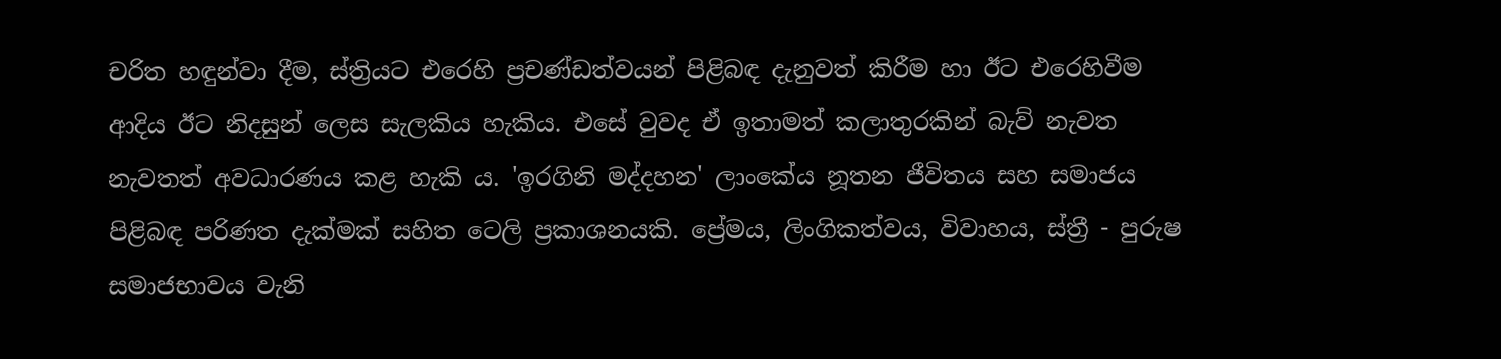චරිත හඳුන්වා දීම, ස්ත්‍රියට එරෙහි ප්‍රචණ්ඩත්වයන් පිළිබඳ දැනුවත් කිරීම හා ඊට එරෙහිවීම ආදිය ඊට නිදසුන් ලෙස සැලකිය හැකිය. එසේ වුවද ඒ ඉතාමත් කලාතුරකින් බැව් නැවත නැවතත් අවධාරණය කළ හැකි ය. 'ඉරගිනි මද්දහන' ලාංකේය නූතන ජීවිතය සහ සමාජය පිළිබඳ පරිණත දැක්මක් සහිත ටෙලි ප්‍රකාශනයකි. ප්‍රේමය, ලිංගිකත්වය, විවාහය, ස්ත්‍රී - පුරුෂ සමාජභාවය වැනි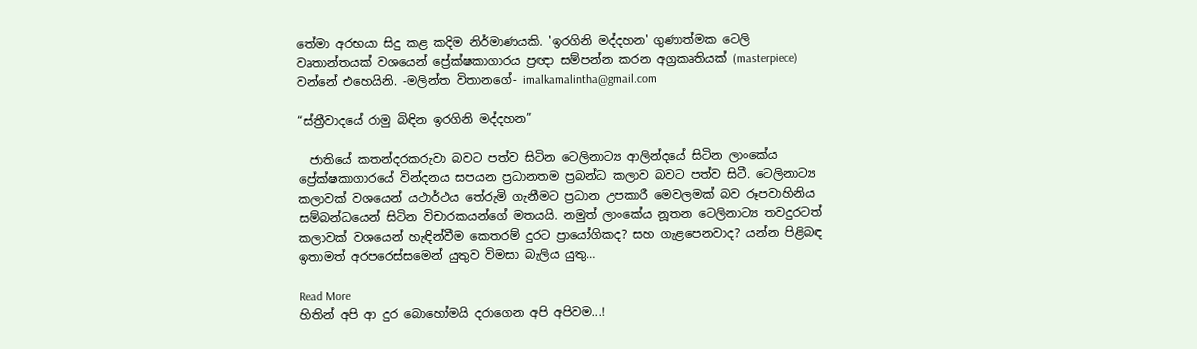තේමා අරභයා සිදු කළ කදිම නිර්මාණයකි. 'ඉරගිනි මද්දහන' ගුණාත්මක ටෙලි වෘතාන්තයක් වශයෙන් ප්‍රේක්ෂකාගාරය ප්‍රඥා සම්පන්න කරන අග්‍රකෘතියක් (masterpiece) වන්නේ එහෙයිනි. -මලින්ත විතානගේ- imalkamalintha@gmail.com

“ස්ත්‍රීවාදයේ රාමු බිඳින ඉරගිනි මද්දහන”

  ජාතියේ කතන්දරකරුවා බවට පත්ව සිටින ටෙලිනාට්‍ය ආලින්දයේ සිටින ලාංකේය ප්‍රේක්ෂකාගාරයේ වින්දනය සපයන ප්‍රධානතම ප්‍රබන්ධ කලාව බවට පත්ව සිටී. ටෙලිනාට්‍ය කලාවක් වශයෙන් යථාර්ථය තේරුමි ගැනීමට ප්‍රධාන උපකාරී මෙවලමක් බව රූපවාහිනිය සම්බන්ධයෙන් සිටින විචාරකයන්ගේ මතයයි. නමුත් ලාංකේය නූතන ටෙලිනාට්‍ය තවදුරටත් කලාවක් වශයෙන් හැඳින්වීම කෙතරම් දුරට ප්‍රායෝගිකද? සහ ගැළපෙනවාද? යන්න පිළිබඳ ඉතාමත් අරපරෙස්සමෙන් යුතුව විමසා බැලිය යුතු…

Read More
හිතින් අපි ආ දුර බොහෝමයි දරාගෙන අපි අපිවම...!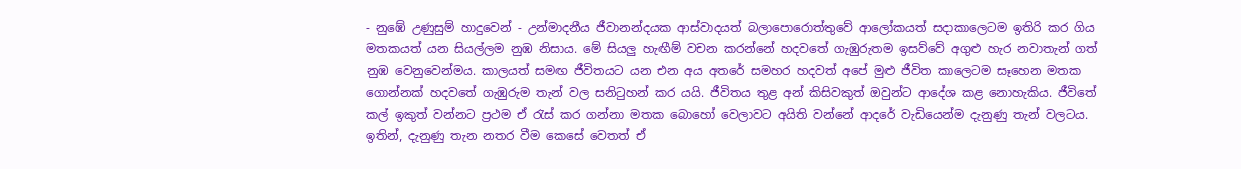- නුඹේ උණුසුම් හාදුවෙන් - උන්මාදනීය ජීවානන්දයක ආස්වාදයත් බලාපොරොත්තුවේ ආලෝකයත් සදාකාලෙටම ඉතිරි කර ගිය මතකයත් යන සියල්ලම නුඹ නිසාය. මේ සියලු හැඟීම් වචන කරන්නේ හදවතේ ගැඹුරුතම ඉසව්වේ අගුළු හැර නවාතැන් ගත් නුඹ වෙනුවෙන්මය. කාලයත් සමඟ ජීවිතයට යන එන අය අතරේ සමහර හදවත් අපේ මුළු ජීවිත කාලෙටම සෑහෙන මතක ගොන්නක් හදවතේ ගැඹුරුම තැන් වල සනිටුහන් කර යයි. ජීවිතය තුළ අන් කිසිවකුත් ඔවුන්ට ආදේශ කළ නොහැකිය. ජීවිතේ කල් ඉකුත් වන්නට ප්‍රථම ඒ රැස් කර ගන්නා මතක බොහෝ වෙලාවට අයිති වන්නේ ආදරේ වැඩියෙන්ම දැනුණු තැන් වලටය. ඉතින්, දැනුණු තැන නතර වීම කෙසේ වෙතත් ඒ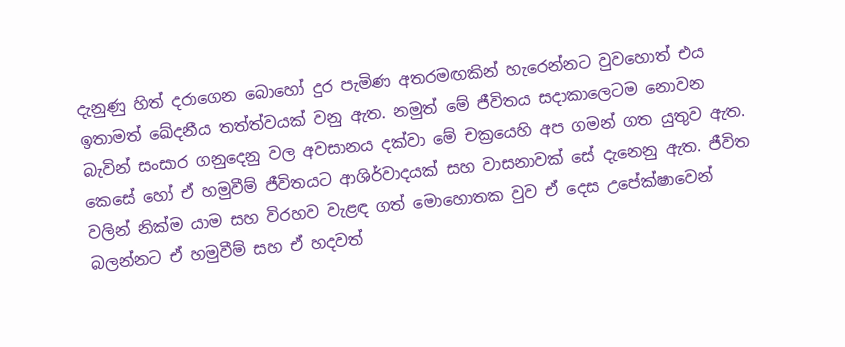දැනුණු හිත් දරාගෙන බොහෝ දුර පැමිණ අතරමඟකින් හැරෙන්නට වුවහොත් එය ඉතාමත් ඛේදනීය තත්ත්වයක් වනු ඇත. නමුත් මේ ජීවිතය සදාකාලෙටම නොවන බැවින් සංසාර ගනුදෙනු වල අවසානය දක්වා මේ චක්‍රයෙහි අප ගමන් ගත යුතුව ඇත. කෙසේ හෝ ඒ හමුවීම් ජීවිතයට ආශිර්වාදයක් සහ වාසනාවක් සේ දැනෙනු ඇත. ජීවිත වලින් නික්ම යාම සහ විරහව වැළඳ ගත් මොහොතක වුව ඒ දෙස උපේක්ෂාවෙන් බලන්නට ඒ හමුවීම් සහ ඒ හදවත්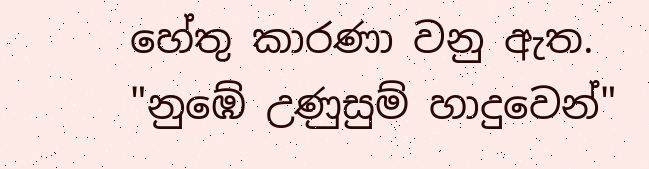හේතු කාරණා වනු ඇත. "නුඹේ උණුසුම් හාදුවෙන්"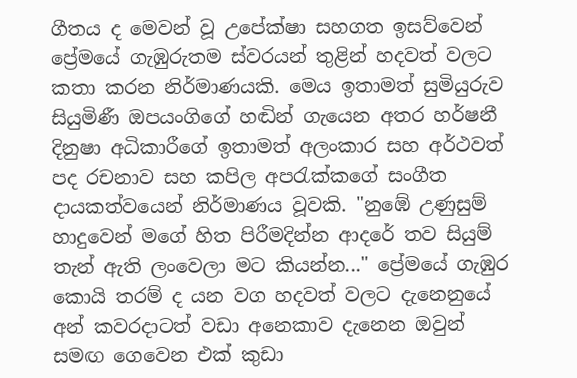ගීතය ද මෙවන් වූ උපේක්ෂා සහගත ඉසව්වෙන් ප්‍රේමයේ ගැඹුරුතම ස්වරයන් තුළින් හදවත් වලට කතා කරන නිර්මාණයකි. මෙය ඉතාමත් සුමියුරුව සියුමිණී ඔපයංගිගේ හඬින් ගැයෙන අතර හර්ෂනී දිනුෂා අධිකාරීගේ ඉතාමත් අලංකාර සහ අර්ථවත් පද රචනාව සහ කපිල අපරැක්කගේ සංගීත දායකත්වයෙන් නිර්මාණය වූවකි. "නුඹේ උණුසුම් හාදුවෙන් මගේ හිත පිරීමදින්න ආදරේ තව සියුම් තැන් ඇති ලංවෙලා මට කියන්න..." ප්‍රේමයේ ගැඹුර කොයි තරම් ද යන වග හදවත් වලට දැනෙනුයේ අන් කවරදාටත් වඩා අනෙකාව දැනෙන ඔවුන් සමඟ ගෙවෙන එක් කුඩා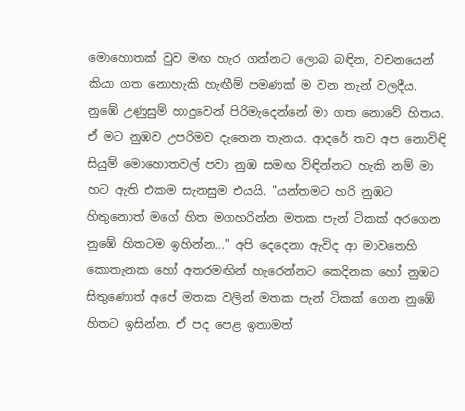මොහොතක් වුව මඟ හැර ගන්නට ලොබ බඳින, වචනයෙන් කියා ගත නොහැකි හැඟීම් පමණක් ම වන තැන් වලදීය. නුඹේ උණුසුම් හාදුවෙන් පිරිමැදෙන්නේ මා ගත නොවේ හිතය. ඒ මට නුඹව උපරිමව දැනෙන තැනය. ආදරේ තව අප නොවිඳි සියුම් මොහොතවල් පවා නුඹ සමඟ විඳින්නට හැකි නම් මා හට ඇති එකම සැනසුම එයයි. "යන්තමට හරි නුඹට හිතුනොත් මගේ හිත මගහරින්න මතක පැන් ටිකක් අරගෙන නුඹේ හිතටම ඉහින්න..." අපි දෙදෙනා ඇවිද ආ මාවතෙහි කොතැනක හෝ අතරමඟින් හැරෙන්නට කෙදිනක හෝ නුඹට සිතුණොත් අපේ මතක වලින් මතක පැන් ටිකක් ගෙන නුඹේ හිතට ඉසින්න. ඒ පද පෙළ ඉතාමත්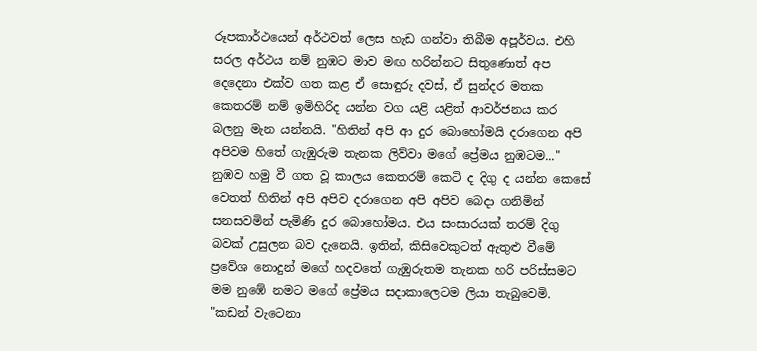රූපකාර්ථයෙන් අර්ථවත් ලෙස හැඩ ගන්වා තිබීම අපූර්වය. එහි සරල අර්ථය නම් නුඹට මාව මඟ හරින්නට සිතුණොත් අප දෙදෙනා එක්ව ගත කළ ඒ සොඳුරු දවස්, ඒ සුන්දර මතක කෙතරම් නම් ඉමිහිරිද යන්න වග යළි යළිත් ආවර්ජනය කර බලනු මැන යන්නයි. "හිතින් අපි ආ දුර බොහෝමයි දරාගෙන අපි අපිවම හිතේ ගැඹුරුම තැනක ලිව්වා මගේ ප්‍රේමය නුඹටම..." නුඹව හමු වී ගත වූ කාලය කෙතරම් කෙටි ද දිගු ද යන්න කෙසේ වෙතත් හිතින් අපි අපිව දරාගෙන අපි අපිව බෙදා ගනිමින් සනසවමින් පැමිණි දුර බොහෝමය. එය සංසාරයක් තරම් දිගු බවක් උසුලන බව දැනෙයි. ඉතින්, කිසිවෙකුටත් ඇතුළු වීමේ ප්‍රවේශ නොදුන් මගේ හදවතේ ගැඹුරුතම තැනක හරි පරිස්සමට මම නුඹේ නමට මගේ ප්‍රේමය සදාකාලෙටම ලියා තැබුවෙමි. "කඩන් වැටෙනා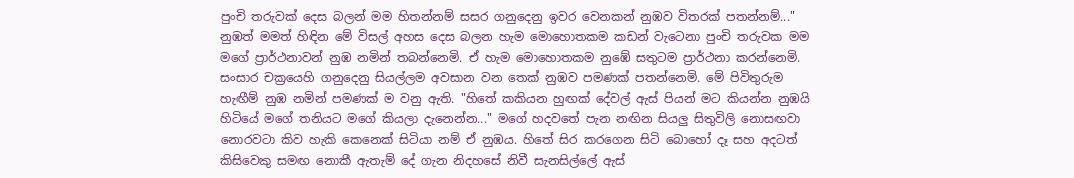පුංචි තරුවක් දෙස බලන් මම හිතන්නම් සසර ගනුදෙනු ඉවර වෙනකන් නුඹව විතරක් පතන්නම්..." නුඹත් මමත් හිඳින මේ විසල් අහස දෙස බලන හැම මොහොතකම කඩන් වැටෙනා පුංචි තරුවක මම මගේ ප්‍රාර්ථනාවන් නුඹ නමින් තබන්නෙමි. ඒ හැම මොහොතකම නුඹේ සතුටම ප්‍රාර්ථනා කරන්නෙමි. සංසාර චක්‍රයෙහි ගනුදෙනු සියල්ලම අවසාන වන තෙක් නුඹව පමණක් පතන්නෙමි. මේ පිවිතුරුම හැඟීම් නුඹ නමින් පමණක් ම වනු ඇති. "හිතේ කකියන හුඟක් දේවල් ඇස් පියන් මට කියන්න නුඹයි හිටියේ මගේ තනියට මගේ කියලා දැනෙන්න..." මගේ හදවතේ පැන නඟින සියලු සිතුවිලි නොසඟවා නොරවටා කිව හැකි කෙනෙක් සිටියා නම් ඒ නුඹය. හිතේ සිර කරගෙන සිටි බොහෝ දෑ සහ අදටත් කිසිවෙකු සමඟ නොකී ඇතැම් දේ ගැන නිදහසේ නිවී සැනසිල්ලේ ඇස්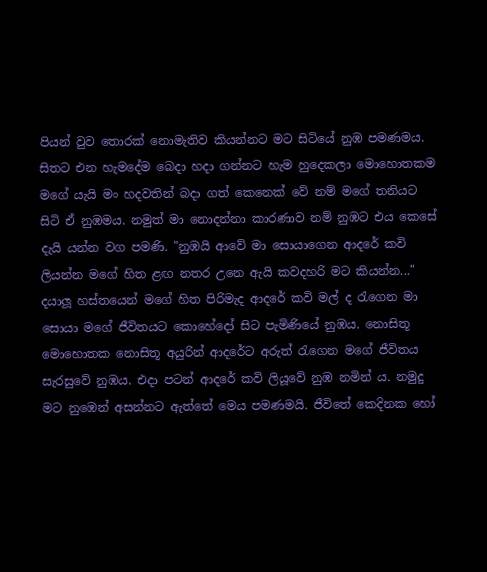පියන් වුව තොරක් නොමැතිව කියන්නට මට සිටියේ නුඹ පමණමය. සිතට එන හැමදේම බෙදා හදා ගන්නට හැම හුදෙකලා මොහොතකම මගේ යැයි මං හදවතින් බදා ගත් කෙනෙක් වේ නම් මගේ තනියට සිටි ඒ නුඹමය. නමුත් මා නොදන්නා කාරණාව නම් නුඹට එය කෙසේ දැයි යන්න වග පමණි. "නුඹයි ආවේ මා සොයාගෙන ආදරේ කවි ලියන්න මගේ හිත ළඟ නතර උනෙ ඇයි කවදහරි මට කියන්න..." දයාලූ හස්තයෙන් මගේ හිත පිරිමැද ආදරේ කවි මල් ද රැගෙන මා සොයා මගේ ජීවිතයට කොහේදෝ සිට පැමිණියේ නුඹය. නොසිතූ මොහොතක නොසිතූ අයුරින් ආදරේට අරුත් රැගෙන මගේ ජීවිතය සැරසුවේ නුඹය. එදා පටන් ආදරේ කවි ලියූවේ නුඹ නමින් ය. නමුදු මට නුඹෙන් අසන්නට ඇත්තේ මෙය පමණමයි. ජීවිතේ කෙදිනක හෝ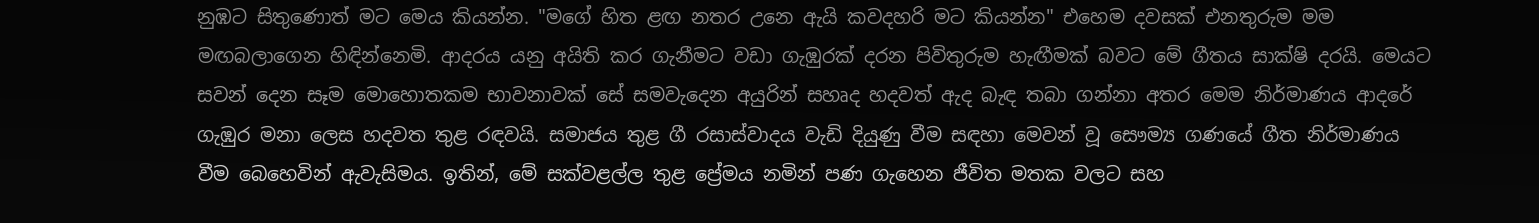නුඹට සිතුණොත් මට මෙය කියන්න. "මගේ හිත ළඟ නතර උනෙ ඇයි කවදහරි මට කියන්න" එහෙම දවසක් එනතුරුම මම මඟබලාගෙන හිඳින්නෙමි. ආදරය යනු අයිති කර ගැනීමට වඩා ගැඹුරක් දරන පිවිතුරුම හැඟීමක් බවට මේ ගීතය සාක්ෂි දරයි. මෙයට සවන් දෙන සෑම මොහොතකම භාවනාවක් සේ සමවැදෙන අයුරින් සහෘද හදවත් ඇද බැඳ තබා ගන්නා අතර මෙම නිර්මාණය ආදරේ ගැඹුර මනා ලෙස හදවත තුළ රඳවයි. සමාජය තුළ ගී රසාස්වාදය වැඩි දියුණු වීම සඳහා මෙවන් වූ සෞම්‍ය ගණයේ ගීත නිර්මාණය වීම බෙහෙවින් ඇවැසිමය. ඉතින්, මේ සක්වළල්ල තුළ ප්‍රේමය නමින් පණ ගැහෙන ජීවිත මතක වලට සහ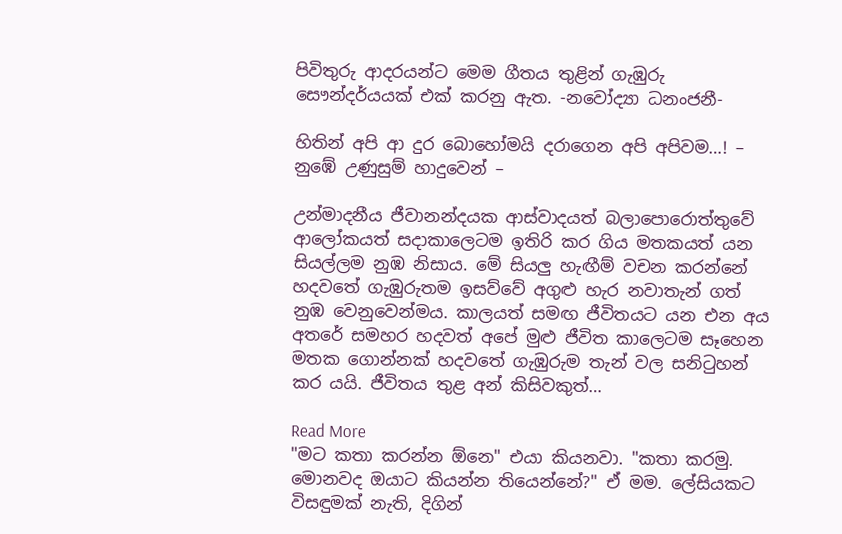පිවිතුරු ආදරයන්ට මෙම ගීතය තුළින් ගැඹුරු සෞන්දර්යයක් එක් කරනු ඇත. -නවෝද්‍යා ධනංජනී-

හිතින් අපි ආ දුර බොහෝමයි දරාගෙන අපි අපිවම…! – නුඹේ උණුසුම් හාදුවෙන් –

උන්මාදනීය ජීවානන්දයක ආස්වාදයත් බලාපොරොත්තුවේ ආලෝකයත් සදාකාලෙටම ඉතිරි කර ගිය මතකයත් යන සියල්ලම නුඹ නිසාය. මේ සියලු හැඟීම් වචන කරන්නේ හදවතේ ගැඹුරුතම ඉසව්වේ අගුළු හැර නවාතැන් ගත් නුඹ වෙනුවෙන්මය. කාලයත් සමඟ ජීවිතයට යන එන අය අතරේ සමහර හදවත් අපේ මුළු ජීවිත කාලෙටම සෑහෙන මතක ගොන්නක් හදවතේ ගැඹුරුම තැන් වල සනිටුහන් කර යයි. ජීවිතය තුළ අන් කිසිවකුත්…

Read More
"මට කතා කරන්න ඕනෙ" එයා කියනවා. "කතා කරමු. මොනවද ඔයාට කියන්න තියෙන්නේ?" ඒ මම. ලේසියකට විසඳුමක් නැති, දිගින්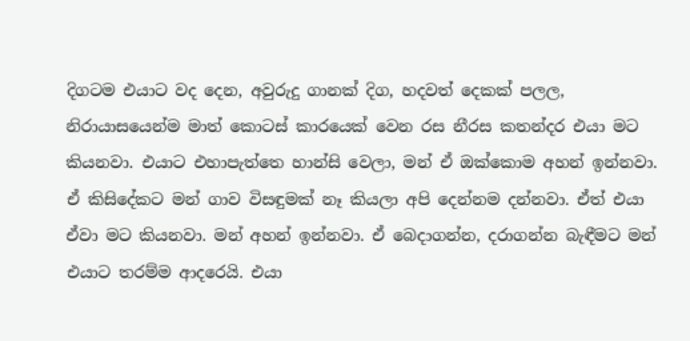දිගටම එයාට වද දෙන, අවුරුදු ගානක් දිග, හදවත් දෙකක් පලල, නිරායාසයෙන්ම මාත් කොටස් කාරයෙක් වෙන රස නීරස කතන්දර එයා මට කියනවා. එයාට එහාපැත්තෙ හාන්සි වෙලා, මන් ඒ ඔක්කොම අහන් ඉන්නවා. ඒ කිසිදේකට මන් ගාව විසඳුමක් නෑ කියලා අපි දෙන්නම දන්නවා. ඒත් එයා ඒවා මට කියනවා. මන් අහන් ඉන්නවා. ඒ බෙදාගන්න, දරාගන්න බැඳීමට මන් එයාට තරම්ම ආදරෙයි. එයා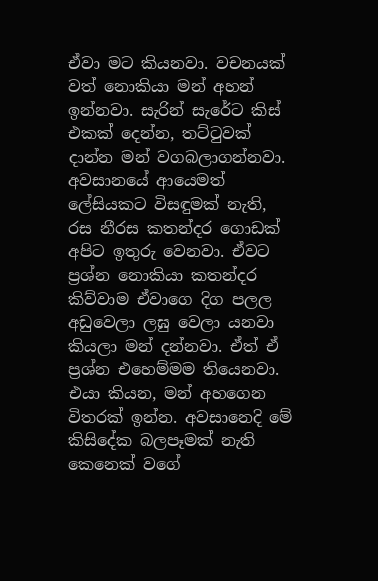ඒවා මට කියනවා. වචනයක් වත් නොකියා මන් අහන් ඉන්නවා. සැරින් සැරේට කිස් එකක් දෙන්න, තට්ටුවක් දාන්න මන් වගබලාගන්නවා. අවසානයේ ආයෙමත් ලේසියකට විසඳුමක් නැති, රස නීරස කතන්දර ගොඩක් අපිට ඉතුරු වෙනවා. ඒවට ප්‍රශ්න නොකියා කතන්දර කිව්වාම ඒවාගෙ දිග පලල අඩුවෙලා ලඝු වෙලා යනවා කියලා මන් දන්නවා. ඒත් ඒ ප්‍රශ්න එහෙම්මම තියෙනවා. එයා කියන, මන් අහගෙන විතරක් ඉන්න. අවසානෙදි මේ කිසිදේක බලපෑමක් නැති කෙනෙක් වගේ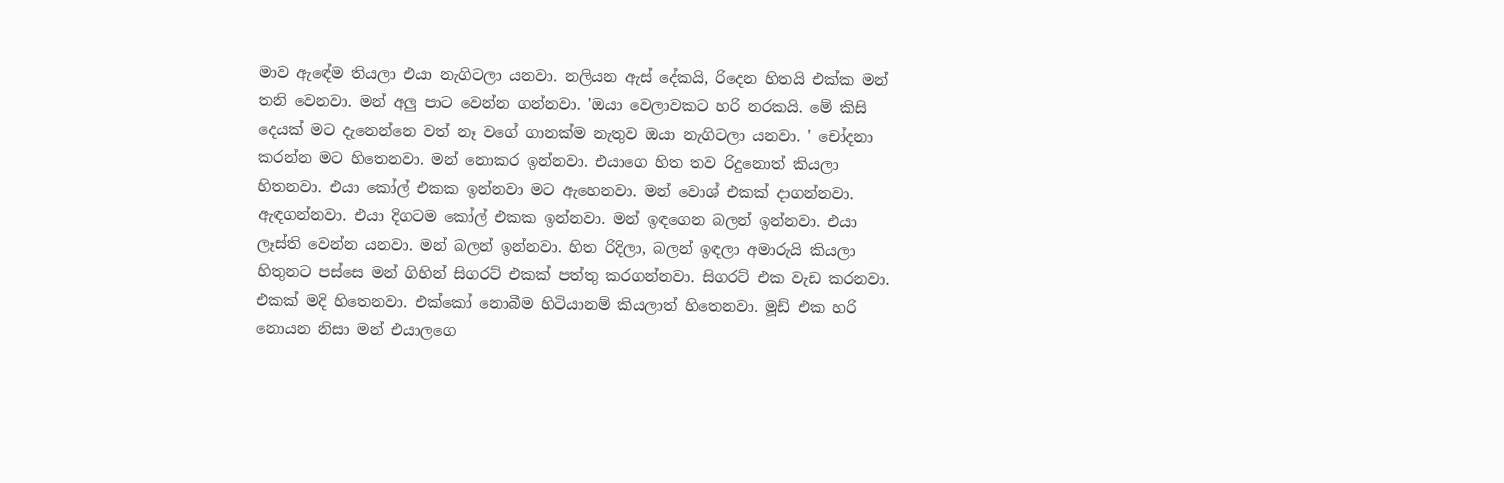මාව ඇඳේම තියලා එයා නැගිටලා යනවා. නලියන ඇස් දේකයි, රිදෙන හිතයි එක්ක මන් තනි වෙනවා. මන් අලු පාට වෙන්න ගන්නවා. 'ඔයා වෙලාවකට හරි නරකයි. මේ කිසි දෙයක් මට දැනෙන්නෙ වත් නෑ වගේ ගානක්ම නැතුව ඔයා නැගිටලා යනවා. ' චෝදනා කරන්න මට හිතෙනවා. මන් නොකර ඉන්නවා. එයාගෙ හිත තව රිදුනොත් කියලා හිතනවා. එයා කෝල් එකක ඉන්නවා මට ඇහෙනවා. මන් වොශ් එකක් දාගන්නවා. ඇඳගන්නවා. එයා දිගටම කෝල් එකක ඉන්නවා. මන් ඉඳගෙන බලන් ඉන්නවා. එයා ලෑස්ති වෙන්න යනවා. මන් බලන් ඉන්නවා. හිත රිදිලා, බලන් ඉඳලා අමාරුයි කියලා හිතුනට පස්සෙ මන් ගිහින් සිගරට් එකක් පත්තු කරගන්නවා. සිගරට් එක වැඩ කරනවා. එකක් මදි හිතෙනවා. එක්කෝ නොබීම හිටියානම් කියලාත් හිතෙනවා. මූඩ් එක හරි නොයන නිසා මන් එයාලගෙ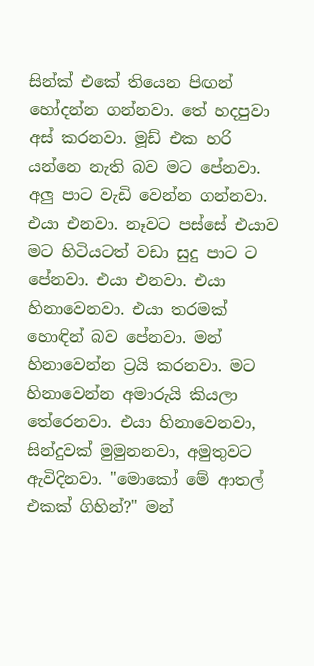සින්ක් එකේ තියෙන පිඟන් හෝදන්න ගන්නවා. තේ හදපුවා අස් කරනවා. මූඩ් එක හරි යන්නෙ නැති බව මට පේනවා. අලු පාට වැඩි වෙන්න ගන්නවා. එයා එනවා. නෑවට පස්සේ එයාව මට හිටියටත් වඩා සුදු පාට ට පේනවා. එයා එනවා. එයා හිනාවෙනවා. එයා තරමක් හොඳින් බව පේනවා. මන් හිනාවෙන්න ට්‍රයි කරනවා. මට හිනාවෙන්න අමාරුයි කියලා තේරෙනවා. එයා හිනාවෙනවා, සින්දුවක් මුමුනනවා, අමුතුවට ඇවිදිනවා. "මොකෝ මේ ආතල් එකක් ගිහින්?" මන්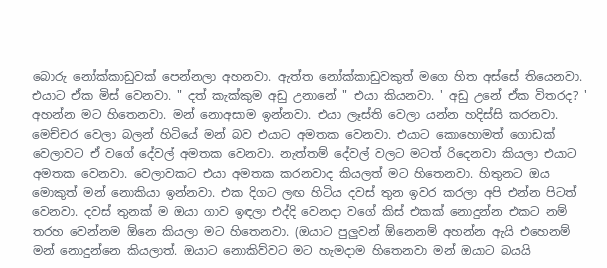බොරු නෝක්කාඩුවක් පෙන්නලා අහනවා. ඇත්ත නෝක්කාඩුවකුත් මගෙ හිත අස්සේ තියෙනවා. එයාට ඒක මිස් වෙනවා. " දත් කැක්කුම අඩු උනානේ " එයා කියනවා. ' අඩු උනේ ඒක විතරද? ' අහන්න මට හිතෙනවා. මන් නොඅසාම ඉන්නවා. එයා ලෑස්ති වෙලා යන්න හදිස්සි කරනවා. මෙච්චර වෙලා බලන් හිටියේ මන් බව එයාට අමතක වෙනවා. එයාට කොහොමත් ගොඩක් වෙලාවට ඒ වගේ දේවල් අමතක වෙනවා. නැත්තම් දේවල් වලට මටත් රිදෙනවා කියලා එයාට අමතක වෙනවා. වෙලාවකට එයා අමතක කරනවාද කියලත් මට හිතෙනවා. හිතුනට ඔය මොකුත් මන් නොකියා ඉන්නවා. එක දිගට ලඟ හිටිය දවස් තුන ඉවර කරලා අපි එන්න පිටත් වෙනවා. දවස් තුනක් ම ඔයා ගාව ඉඳලා එද්දි වෙනදා වගේ කිස් එකක් නොදුන්න එකට නම් තරහ වෙන්නම ඕනෙ කියලා මට හිතෙනවා. (ඔයාට පුලුවන් ඕනෙනම් අහන්න ඇයි එහෙනම් මන් නොදුන්නෙ කියලාත්. ඔයාට නොකිව්වට මට හැමදාම හිතෙනවා මන් ඔයාට බයයි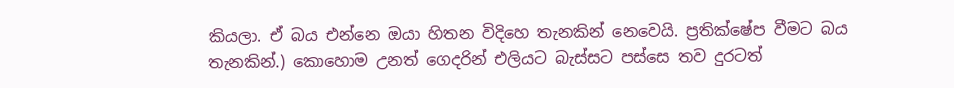කියලා. ඒ බය එන්නෙ ඔයා හිතන විදිහෙ තැනකින් නෙවෙයි. ප්‍රතික්ෂේප වීමට බය තැනකින්.) කොහොම උනත් ගෙදරින් එලියට බැස්සට පස්සෙ තව දුරටත්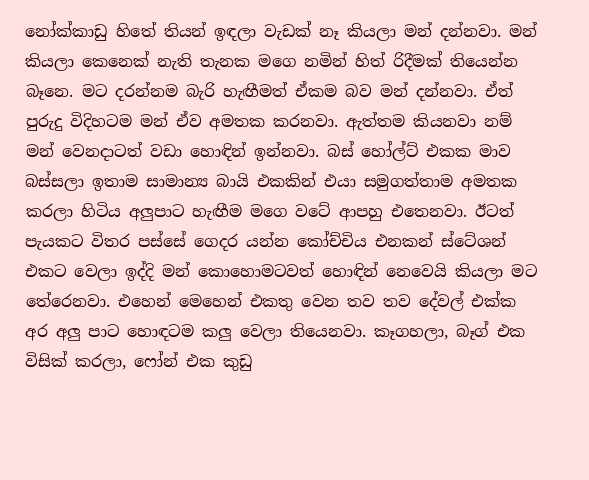නෝක්කාඩු හිතේ තියන් ඉඳලා වැඩක් නෑ කියලා මන් දන්නවා. මන් කියලා කෙනෙක් නැති තැනක මගෙ නමින් හිත් රිදීමක් තියෙන්න බෑනෙ. මට දරන්නම බැරි හැඟීමත් ඒකම බව මන් දන්නවා. ඒත් පුරුදු විදිහටම මන් ඒව අමතක කරනවා. ඇත්තම කියනවා නම් මන් වෙනදාටත් වඩා හොඳින් ඉන්නවා. බස් හෝල්ට් එකක මාව බස්සලා ඉතාම සාමාන්‍ය බායි එකකින් එයා සමුගත්තාම අමතක කරලා හිටිය අලුපාට හැඟීම මගෙ වටේ ආපහු එතෙනවා. ඊටත් පැයකට විතර පස්සේ ගෙදර යන්න කෝච්චිය එනකන් ස්ටේශන් එකට වෙලා ඉද්දි මන් කොහොමටවත් හොඳින් නෙවෙයි කියලා මට තේරෙනවා. එහෙන් මෙහෙන් එකතු වෙන තව තව දේවල් එක්ක අර අලු පාට හොඳටම කලු වෙලා තියෙනවා. කෑගහලා, බෑග් එක විසික් කරලා, ෆෝන් එක කුඩු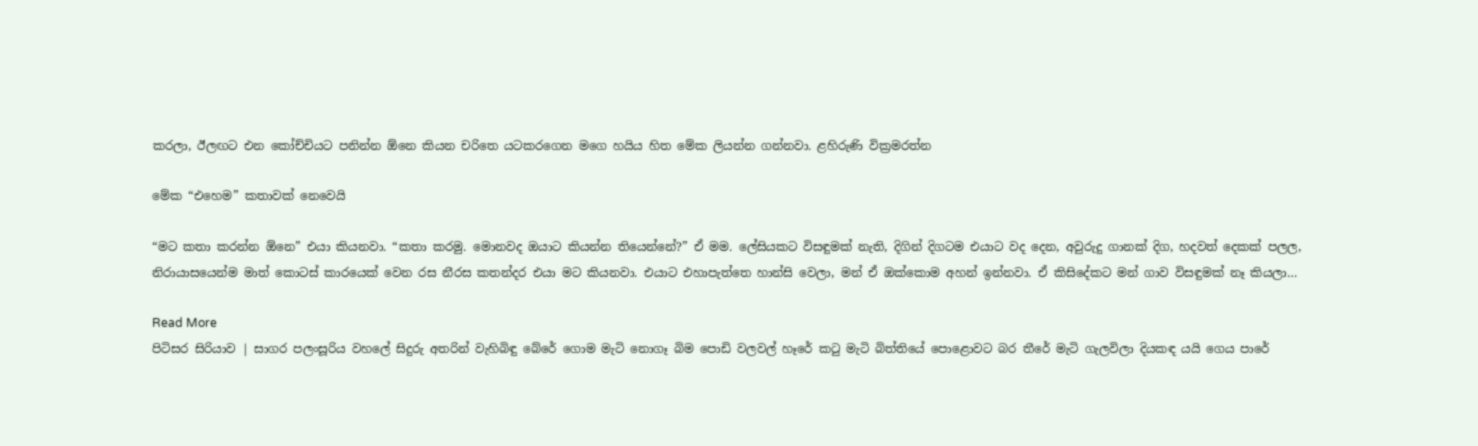කරලා, ඊලඟට එන කෝච්චියට පනින්න ඕනෙ කියන චරිතෙ යටකරගෙන මගෙ හයිය හිත මේක ලියන්න ගන්නවා. ළහිරුණි වික්‍රමරත්න

මේක “එහෙම” කතාවක් නෙවෙයි

“මට කතා කරන්න ඕනෙ” එයා කියනවා. “කතා කරමු. මොනවද ඔයාට කියන්න තියෙන්නේ?” ඒ මම. ලේසියකට විසඳුමක් නැති, දිගින් දිගටම එයාට වද දෙන, අවුරුදු ගානක් දිග, හදවත් දෙකක් පලල, නිරායාසයෙන්ම මාත් කොටස් කාරයෙක් වෙන රස නීරස කතන්දර එයා මට කියනවා. එයාට එහාපැත්තෙ හාන්සි වෙලා, මන් ඒ ඔක්කොම අහන් ඉන්නවා. ඒ කිසිදේකට මන් ගාව විසඳුමක් නෑ කියලා…

Read More
පිටිසර සිරියාව | සාගර පලංසූරිය වහලේ සිදුරු අතරින් වැහිබිඳු බේරේ ගොම මැටි නොගෑ බිම පොඩි වලවල් හෑරේ කටු මැටි බිත්තියේ පොළොවට බර තීරේ මැටි ගැලවිලා දියකඳ යයි ගෙය පාරේ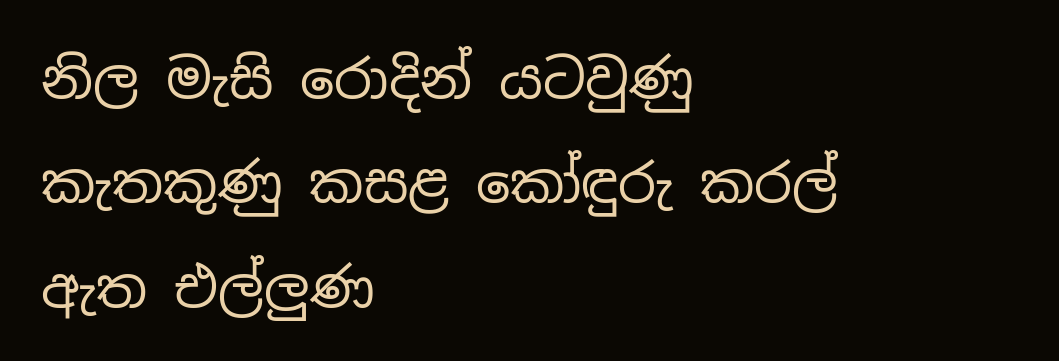නිල මැසි රොදින් යටවුණු කැතකුණු කසළ කෝඳුරු කරල් ඇත එල්ලුණ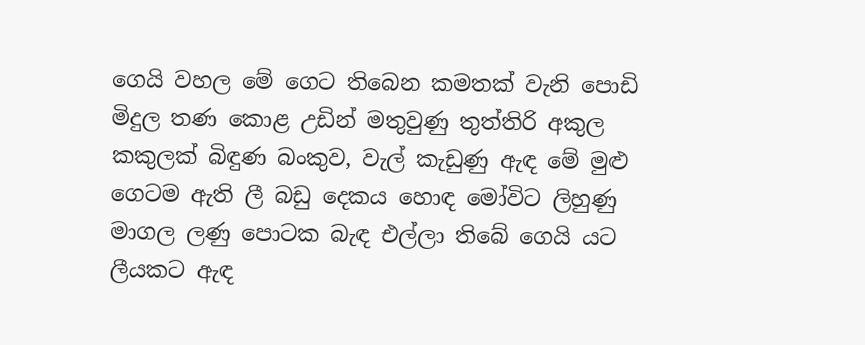ගෙයි වහල මේ ගෙට තිබෙන කමතක් වැනි පොඩි මිදුල තණ කොළ උඩින් මතුවුණු තුත්තිරි අකුල කකුලක් බිඳුණ බංකුව, වැල් කැඩුණු ඇඳ මේ මුළු ගෙටම ඇති ලී බඩු දෙකය හොඳ මෝවිට ලිහුණු මාගල ලණු පොටක බැඳ එල්ලා තිබේ ගෙයි යට ලීයකට ඇඳ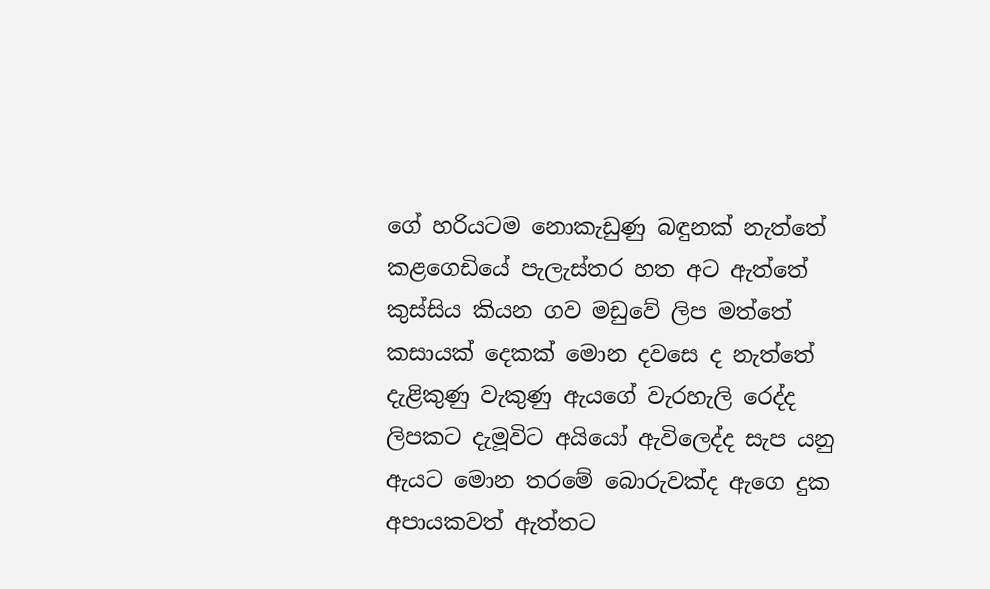ගේ හරියටම නොකැඩුණු බඳුනක් නැත්තේ කළගෙඩියේ පැලැස්තර හත අට ඇත්තේ කුස්සිය කියන ගව මඩුවේ ලිප මත්තේ කසායක් දෙකක් මොන දවසෙ ද නැත්තේ දැළිකුණු වැකුණු ඇයගේ වැරහැලි රෙද්ද ලිපකට දැමූවිට අයියෝ ඇවිලෙද්ද සැප යනු ඇයට මොන තරමේ බොරුවක්ද ඇගෙ දුක අපායකවත් ඇත්තට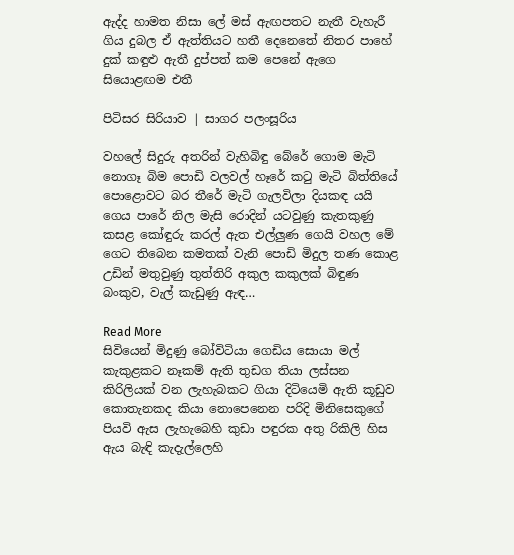ඇද්ද හාමත නිසා ලේ මස් ඇඟපතට නැතී වැහැරී ගිය දුබල ඒ ඇත්තියට හතී දෙනෙතේ නිතර පාහේ දුක් කඳුළු ඇතී දුප්පත් කම පෙනේ ඇගෙ සියොළඟම එතී

පිටිසර සිරියාව | සාගර පලංසූරිය

වහලේ සිදුරු අතරින් වැහිබිඳු බේරේ ගොම මැටි නොගෑ බිම පොඩි වලවල් හෑරේ කටු මැටි බිත්තියේ පොළොවට බර තීරේ මැටි ගැලවිලා දියකඳ යයි ගෙය පාරේ නිල මැසි රොදින් යටවුණු කැතකුණු කසළ කෝඳුරු කරල් ඇත එල්ලුණ ගෙයි වහල මේ ගෙට තිබෙන කමතක් වැනි පොඩි මිදුල තණ කොළ උඩින් මතුවුණු තුත්තිරි අකුල කකුලක් බිඳුණ බංකුව, වැල් කැඩුණු ඇඳ…

Read More
සිවියෙන් මිදුණු බෝවිටියා ගෙඩිය සොයා මල් කැකුළකට නෑකම් ඇති තුඩග තියා ලස්සන කිරිලියක් වන ලැහැබකට ගියා දිටියෙමි ඇති කූඩුව කොතැනකද කියා නොපෙනෙන පරිදි මිනිසෙකුගේ පියවි ඇස ලැහැබෙහි කුඩා පඳුරක අතු රිකිලි හිස ඇය බැඳි කැදැල්ලෙහි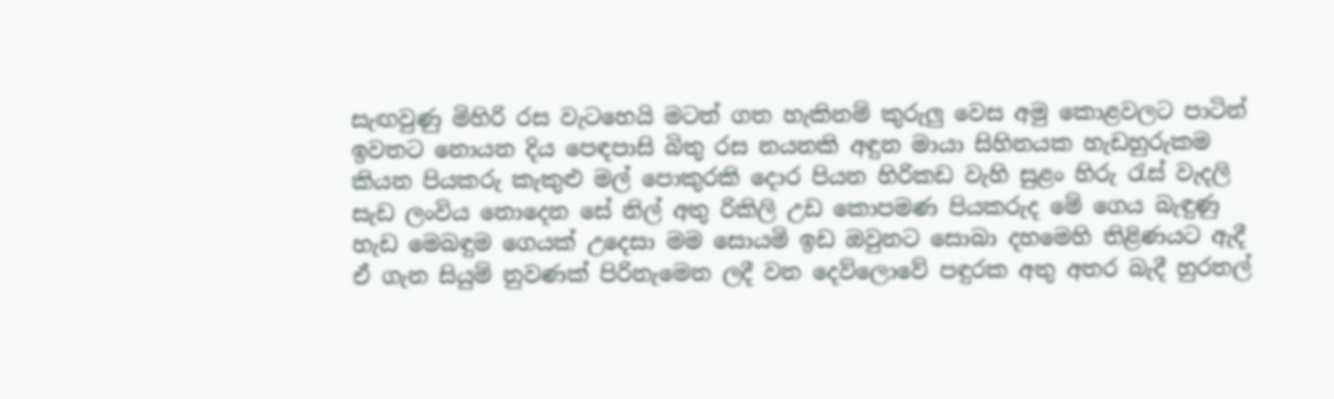සැඟවුණු මිහිරි රස වැටහෙයි මටත් ගත හැකිනම් කුරුලු වෙස අමු කොළවලට පාටින් ඉවතට නොයන දිය පෙඳපාසි බිතු රස නයනකි අඳුන මායා සිහිනයක හැඩහුරුකම කියන පියකරු කැකුළු මල් පොකුරකි දොර පියන හිරිකඩ වැහි සුළං හිරු රැස් වැදලි සැඩ ලංවිය නොදෙන සේ නිල් අතු රිකිලි උඩ කොපමණ පියකරුද මේ ගෙය බැඳුණු හැඩ මෙබඳුම ගෙයක් උදෙසා මම සොයමි ඉඩ ඔවුනට සොබා දහමෙහි තිළිණයට ඇදී ඒ ගැන සියුම් නුවණක් පිරිනැමෙන ලදී වන දෙව්ලොවේ පඳුරක අතු අතර බැදී හුරතල්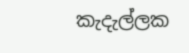කැදැල්ලක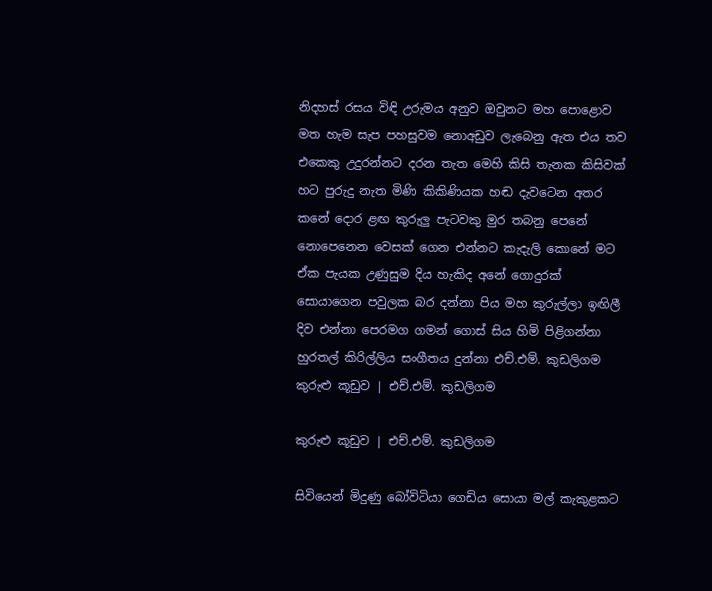නිදහස් රසය විඳි උරුමය අනුව ඔවුනට මහ පොළොව මත හැම සැප පහසුවම නොඅඩුව ලැබෙනු ඇත එය තව එකෙකු උදුරන්නට දරන තැත මෙහි කිසි තැනක කිසිවක් හට පුරුදු නැත මිණි කිකිණියක හඬ දැවටෙන අතර කනේ දොර ළඟ කුරුලු පැටවකු මුර තබනු පෙනේ නොපෙනෙන වෙසක් ගෙන එන්නට කැදැලි කොනේ මට ඒක පැයක උණුසුම දිය හැකිද අනේ ගොදුරක් සොයාගෙන පවුලක බර දන්නා පිය මහ කුරුල්ලා ඉඟිලී දිව එන්නා පෙරමග ගමන් ගොස් සිය හිමි පිළිගන්නා හුරතල් කිරිල්ලිය සංගීතය දුන්නා එච්.එම්. කුඩලිගම කුරුළු කූඩුව | එච්.එම්. කුඩලිගම

කුරුළු කූඩුව | එච්.එම්. කුඩලිගම

සිවියෙන් මිදුණු බෝවිටියා ගෙඩිය සොයා මල් කැකුළකට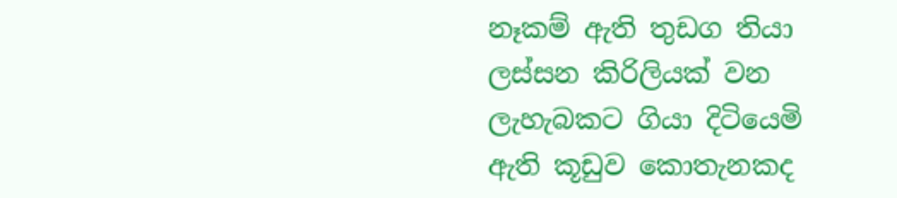නෑකම් ඇති තුඩග තියා ලස්සන කිරිලියක් වන ලැහැබකට ගියා දිටියෙමි ඇති කූඩුව කොතැනකද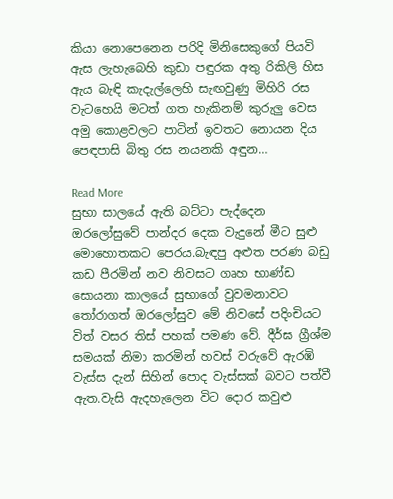කියා නොපෙනෙන පරිදි මිනිසෙකුගේ පියවි ඇස ලැහැබෙහි කුඩා පඳුරක අතු රිකිලි හිස ඇය බැඳි කැදැල්ලෙහි සැඟවුණු මිහිරි රස වැටහෙයි මටත් ගත හැකිනම් කුරුලු වෙස අමු කොළවලට පාටින් ඉවතට නොයන දිය පෙඳපාසි බිතු රස නයනකි අඳුන…

Read More
සුභා සාලයේ ඇති බට්ටා පැද්දෙන ඔරලෝසුවේ පාන්දර දෙක වැදුනේ මීට සුළු මොහොතකට පෙරය.බැඳපු අළුත පරණ බඩු කඩ පීරමින් නව නිවසට ගෘහ භාණ්ඩ සොයනා කාලයේ සුභාගේ වුවමනාවට තෝරාගත් ඔරලෝසුව මේ නිවසේ පදිංචියට විත් වසර තිස් පහක් පමණ වේ. දීර්ඝ ග්‍රීශ්ම සමයක් නිමා කරමින් හවස් වරුවේ ඇරඹි වැස්ස දැන් සිහින් පොද වැස්සක් බවට පත්වී ඇත.වැසි ඇදහැලෙන විට දොර කවුළු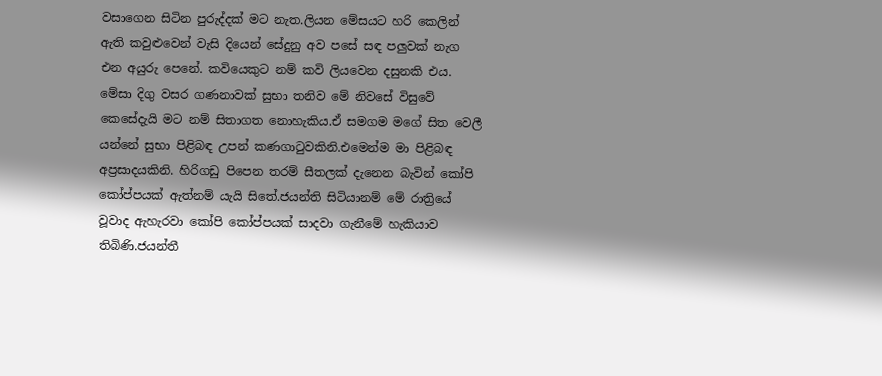වසාගෙන සිටින පුරුද්දක් මට නැත.ලියන මේසයට හරි කෙලින් ඇති කවුළුවෙන් වැසි දියෙන් සේදුනු අව පසේ සඳ පලුවක් නැග එන අයුරු පෙනේ. කවියෙකුට නම් කවි ලියවෙන දසුනකි එය. මේසා දිගු වසර ගණනාවක් සුභා තනිව මේ නිවසේ විසුවේ කෙසේදැයි මට නම් සිතාගත නොහැකිය.ඒ සමගම මගේ සිත වෙලී යන්නේ සුභා පිළිබඳ උපන් කණගාටුවකිනි.එමෙන්ම මා පිළිබඳ අප්‍රසාදයකිනි. හිරිගඩු පිපෙන තරම් සීතලක් දැනෙන බැවින් කෝපි කෝප්පයක් ඇත්නම් යැයි සිතේ.ජයන්ති සිටියානම් මේ රාත්‍රියේ වූවාද ඇහැරවා කෝපි කෝප්පයක් සාදවා ගැනීමේ හැකියාව තිබිණි.ජයන්තී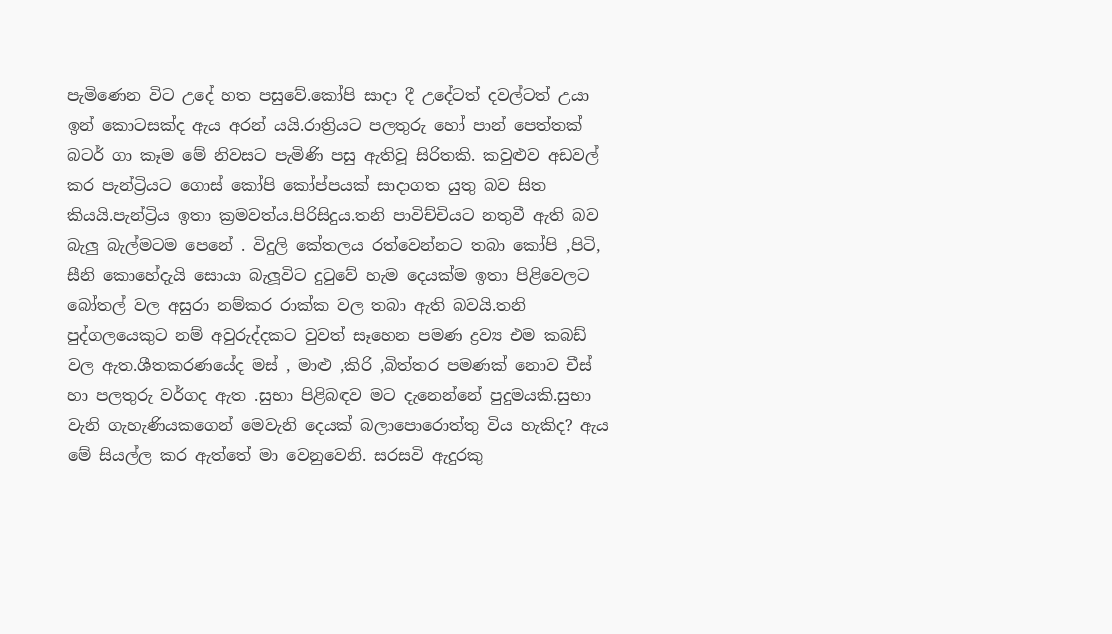පැමිණෙන විට උදේ හත පසුවේ.කෝපි සාදා දී උදේටත් දවල්ටත් උයා ඉන් කොටසක්ද ඇය අරන් යයි.රාත්‍රියට පලතුරු හෝ පාන් පෙත්තක් බටර් ගා කෑම මේ නිවසට පැමිණි පසු ඇතිවූ සිරිතකි. කවුළුව අඩවල් කර පැන්ට්‍රියට ගොස් කෝපි කෝප්පයක් සාදාගත යුතු බව සිත කියයි.පැන්ට්‍රිය ඉතා ක්‍රමවත්ය.පිරිසිදුය.තනි පාවිච්චියට නතුවී ඇති බව බැලු බැල්මටම පෙනේ . විදුලි කේතලය රත්වෙන්නට තබා කෝපි ,පිටි, සීනි කොහේදැයි සොයා බැලූවිට දුටුවේ හැම දෙයක්ම ඉතා පිළිවෙලට බෝතල් වල අසුරා නම්කර රාක්ක වල තබා ඇති බවයි.තනි පුද්ගලයෙකුට නම් අවුරුද්දකට වුවත් සෑහෙන පමණ ද්‍රව්‍ය එම කබඩ් වල ඇත.ශීතකරණයේද මස් , මාළු ,කිරි ,බිත්තර පමණක් නොව චීස් හා පලතුරු වර්ගද ඇත .සුභා පිළිබඳව මට දැනෙන්නේ පුදුමයකි.සුභා වැනි ගැහැණියකගෙන් මෙවැනි දෙයක් බලාපොරොත්තු විය හැකිද? ඇය මේ සියල්ල කර ඇත්තේ මා වෙනුවෙනි. සරසවි ඇදුරකු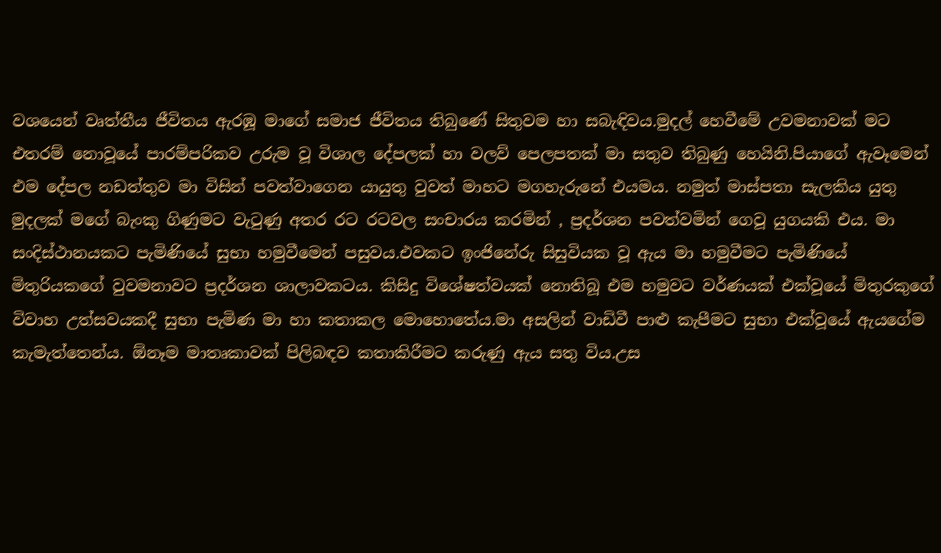වශයෙන් වෘත්තීය ජීවිතය ඇරඹූ මාගේ සමාජ ජීවිතය තිබුණේ සිතුවම හා සබැඳිවය.මුදල් හෙවීමේ උවමනාවක් මට එතරම් නොවූයේ පාරම්පරිකව උරුම වූ විශාල දේපලක් හා වලව් පෙලපතක් මා සතුව තිබුණු හෙයිනි.පියාගේ ඇවෑමෙන් එම දේපල නඩත්තුව මා විසින් පවත්වාගෙන යායුතු වුවත් මාහට මගහැරුනේ එයමය. නමුත් මාස්පතා සැලකිය යුතු මුදලක් මගේ බැංකු ගිණුමට වැටුණු අතර රට රටවල සංචාරය කරමින් , ප්‍රදර්ශන පවත්වමින් ගෙවූ යුගයකි එය. මා සංදිස්ථානයකට පැමිණියේ සුභා හමුවීමෙන් පසුවය.එවකට ඉංජිනේරු සිසුවියක වූ ඇය මා හමුවීමට පැමිණියේ මිතුරියකගේ වුවමනාවට ප්‍රදර්ශන ශාලාවකටය. කිසිදු විශේෂත්වයක් නොතිබූ එම හමුවට වර්ණයක් එක්වූයේ මිතුරකුගේ විවාහ උත්සවයකදී සුභා පැමිණ මා හා කතාකල මොහොතේය.මා අසලින් වාඩිවී පාළු කැපීමට සුභා එක්වූයේ ඇයගේම කැමැත්තෙන්ය. ඕනෑම මාතෘකාවක් පිලිබඳව කතාකිරීමට කරුණු ඇය සතු විය.උස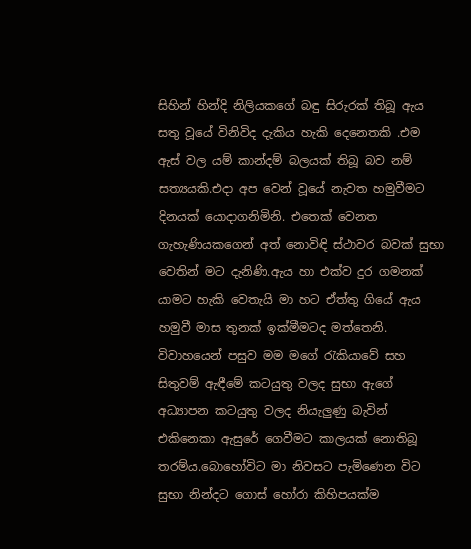සිහින් හින්දි නිලියකගේ බඳු සිරුරක් තිබූ ඇය සතු වූයේ විනිවිද දැකිය හැකි දෙනෙතකි .එම ඇස් වල යම් කාන්දම් බලයක් තිබූ බව නම් සත්‍යයකි.එදා අප වෙන් වූයේ නැවත හමුවීමට දිනයක් යොදාගනිමිනි. එතෙක් වෙනත ගැහැණියකගෙන් අත් නොවිඳි ස්ථාවර බවක් සුභා වෙතින් මට දැනිණි.ඇය හා එක්ව දුර ගමනක් යාමට හැකි වෙතැයි මා හට ඒත්තු ගියේ ඇය හමුවී මාස තුනක් ඉක්මීමටද මත්තෙනි. විවාහයෙන් පසුව මම මගේ රැකියාවේ සහ සිතුවම් ඇඳීමේ කටයුතු වලද සුභා ඇගේ අධ්‍යාපන කටයුතු වලද නියැලුණු බැවින් එකිනෙකා ඇසුරේ ගෙවීමට කාලයක් නොතිබූ තරම්ය.බොහෝවිට මා නිවසට පැමිණෙන විට සුභා නින්දට ගොස් හෝරා කිහිපයක්ම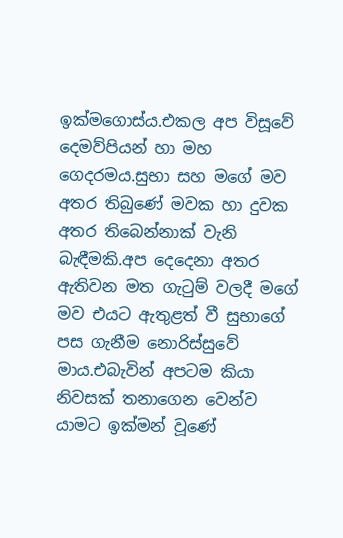ඉක්මගොස්ය.එකල අප විසූවේ දෙමව්පියන් හා මහ ගෙදරමය.සුභා සහ මගේ මව අතර තිබුණේ මවක හා දුවක අතර තිබෙන්නාක් වැනි බැඳීමකි.අප දෙදෙනා අතර ඇතිවන මත ගැටුම් වලදී මගේ මව එයට ඇතුළත් වී සුභාගේ පස ගැනීම නොරිස්සුවේ මාය.එබැවින් අපටම කියා නිවසක් තනාගෙන වෙන්ව යාමට ඉක්මන් වූණේ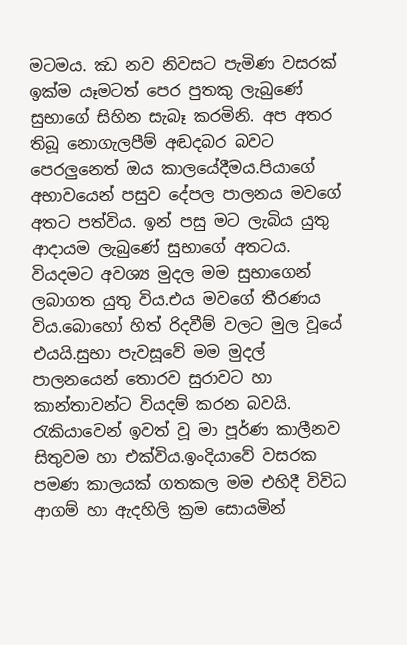මටමය. ඣ නව නිවසට පැමිණ වසරක් ඉක්ම යෑමටත් පෙර පුතකු ලැබුණේ සුභාගේ සිහින සැබෑ කරමිනි. අප අතර තිබූ නොගැලපීම් අඬදබර බවට පෙරලුනෙත් ඔය කාලයේදීමය.පියාගේ අභාවයෙන් පසුව දේපල පාලනය මවගේ අතට පත්විය. ඉන් පසු මට ලැබිය යුතු ආදායම ලැබුණේ සුභාගේ අතටය. වියදමට අවශ්‍ය මුදල මම සුභාගෙන් ලබාගත යුතු විය.එය මවගේ තීරණය විය.බොහෝ හිත් රිදවීම් වලට මුල වූයේ එයයි.සුභා පැවසූවේ මම මුදල් පාලනයෙන් තොරව සුරාවට හා කාන්තාවන්ට වියදම් කරන බවයි. රැකියාවෙන් ඉවත් වූ මා පූර්ණ කාලීනව සිතුවම හා එක්විය.ඉංදියාවේ වසරක පමණ කාලයක් ගතකල මම එහිදී විවිධ ආගම් හා ඇදහිලි ක්‍රම සොයමින්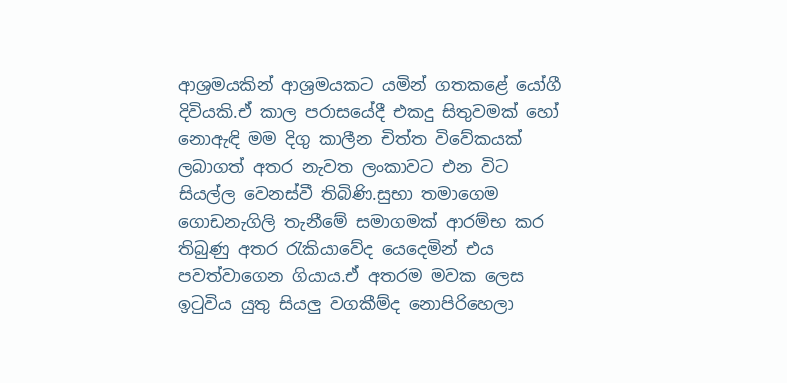ආශ්‍රමයකින් ආශ්‍රමයකට යමින් ගතකළේ යෝගී දිවියකි.ඒ කාල පරාසයේදී එකදු සිතුවමක් හෝ නොඇඳි මම දිගු කාලීන චිත්ත විවේකයක් ලබාගත් අතර නැවත ලංකාවට එන විට සියල්ල වෙනස්වී තිබිණි.සුභා තමාගෙම ගොඩනැගිලි තැනීමේ සමාගමක් ආරම්භ කර තිබුණු අතර රැකියාවේද යෙදෙමින් එය පවත්වාගෙන ගියාය.ඒ අතරම මවක ලෙස ඉටුවිය යුතු සියලු වගකීම්ද නොපිරිහෙලා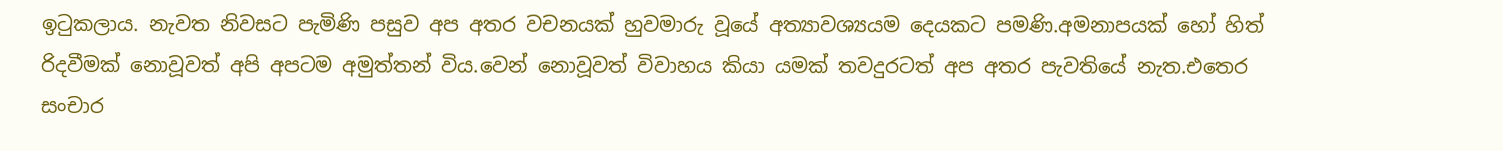ඉටුකලාය. නැවත නිවසට පැමිණි පසුව අප අතර වචනයක් හුවමාරු වූයේ අත්‍යාවශ්‍යයම දෙයකට පමණි.අමනාපයක් හෝ හිත් රිදවීමක් නොවූවත් අපි අපටම අමුත්තන් විය.වෙන් නොවූවත් විවාහය කියා යමක් තවදුරටත් අප අතර පැවතියේ නැත.එතෙර සංචාර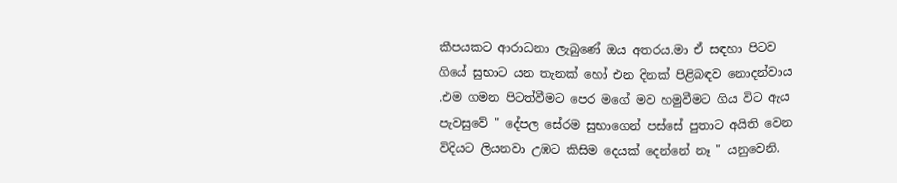කීපයකට ආරාධනා ලැබුණේ ඔය අතරය.මා ඒ සඳහා පිටව ගියේ සුභාට යන තැනක් හෝ එන දිනක් පිළිබඳව නොදන්වාය .එම ගමන පිටත්වීමට පෙර මගේ මව හමුවීමට ගිය විට ඇය පැවසුවේ " දේපල සේරම සුභාගෙන් පස්සේ පුතාට අයිති වෙන විදියට ලියනවා උඹට කිසිම දෙයක් දෙන්නේ නෑ " යනුවෙනි.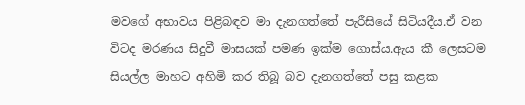මවගේ අභාවය පිළිබඳව මා දැනගත්තේ පැරීසියේ සිටියදීය.ඒ වන විටද මරණය සිදුවී මාසයක් පමණ ඉක්ම ගොස්ය.ඇය කී ලෙසටම සියල්ල මාහට අහිමි කර තිබූ බව දැනගත්තේ පසු කළක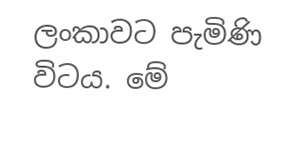ලංකාවට පැමිණි විටය. මේ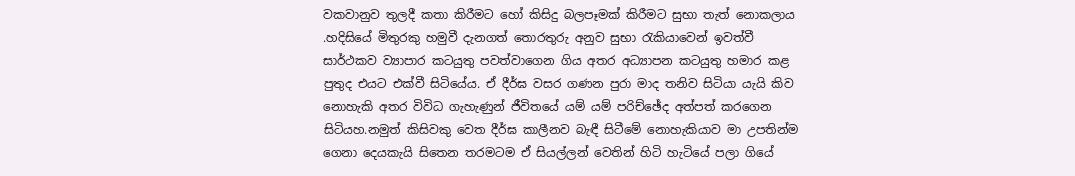වකවානුව තුලදී කතා කිරීමට හෝ කිසිදු බලපෑමක් කිරීමට සුභා තැත් නොකලාය .හදිසියේ මිතුරකු හමුවී දැනගත් තොරතුරු අනුව සුභා රැකියාවෙන් ඉවත්වී සාර්ථකව ව්‍යාපාර කටයුතු පවත්වාගෙන ගිය අතර අධ්‍යාපන කටයුතු හමාර කළ පුතුද එයට එක්වී සිටියේය. ඒ දීර්ඝ වසර ගණන පුරා මාද තනිව සිටියා යැයි කිව නොහැකි අතර විවිධ ගැහැණුන් ජීවිතයේ යම් යම් පරිච්ඡේද අත්පත් කරගෙන සිටියහ.නමුත් කිසිවකු වෙත දීර්ඝ කාලීනව බැඳී සිටීමේ නොහැකියාව මා උපතින්ම ගෙනා දෙයකැයි සිතෙන තරමටම ඒ සියල්ලන් වෙතින් හිටි හැටියේ පලා ගියේ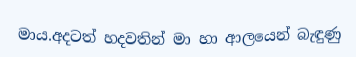මාය.අදටත් හදවතින් මා හා ආලයෙන් බැඳුණු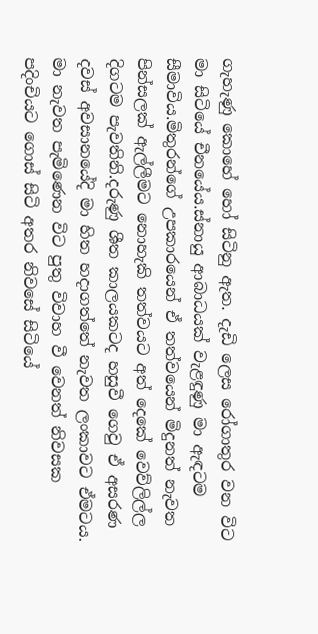ගැහැණු කොහේ හෝ සිටිනු ඇත. දැඩි ලෙස රෝගාතුර වන විට මා සිටියේ චීනයේය.ස්නායු ආබාධයක් වැළඳුණු මා ඇඳටම සීමාවිය.මිතුරන්ගේ උපකාරයෙන් ඒ තත්වයෙන් මිදුනත් නැවත පින්සලක් ඇල්ලීමට නොහැකි තත්වයට අත් දෙකේ වෙව්ලිල්ල දිගටම පැවතිනි.දරුණු ශීත කාලයකටද හසුවී ගෙවු ඒ අසරණ දවස් අවසානයේදි මා හිත හදාගත්තේ නැවත ලංකාවට ඒමටය. මා නැවත පැමිණෙන විට පුතු විවාහ වී වෙනත් නිවසක පදිංචියට ගොස් සිටි අතර නිවසේ සිටියේ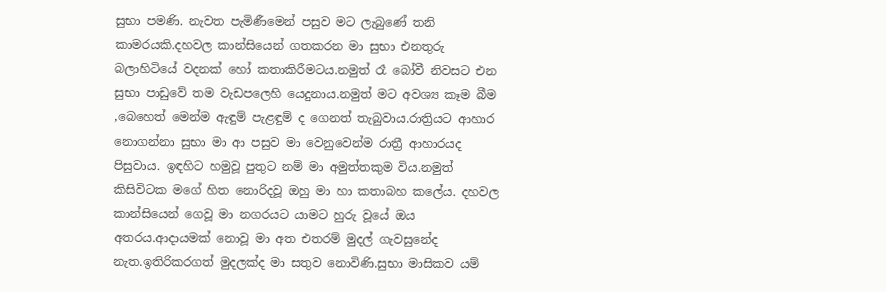සුභා පමණි. නැවත පැමිණීමෙන් පසුව මට ලැබුණේ තනි කාමරයකි.දහවල කාන්සියෙන් ගතකරන මා සුභා එනතුරු බලාහිටියේ වදනක් හෝ කතාකිරීමටය.නමුත් රෑ බෝවී නිවසට එන සුභා පාඩුවේ තම වැඩපලෙහි යෙදුනාය.නමුත් මට අවශ්‍ය කෑම බීම ,බෙහෙත් මෙන්ම ඇඳුම් පැළඳුම් ද ගෙනත් තැබුවාය.රාත්‍රියට ආහාර නොගන්නා සුභා මා ආ පසුව මා වෙනුවෙන්ම රාත්‍රී ආහාරයද පිසුවාය. ඉඳහිට හමුවූ පුතුට නම් මා අමුත්තකුම විය.නමුත් කිසිවිටක මගේ හිත නොරිදවූ ඔහු මා හා කතාබහ කලේය. දහවල කාන්සියෙන් ගෙවූ මා නගරයට යාමට හුරු වූයේ ඔය අතරය.ආදායමක් නොවූ මා අත එතරම් මුදල් ගැවසුනේද නැත.ඉතිරිකරගත් මුදලක්ද මා සතුව නොවිණි.සුභා මාසිකව යම්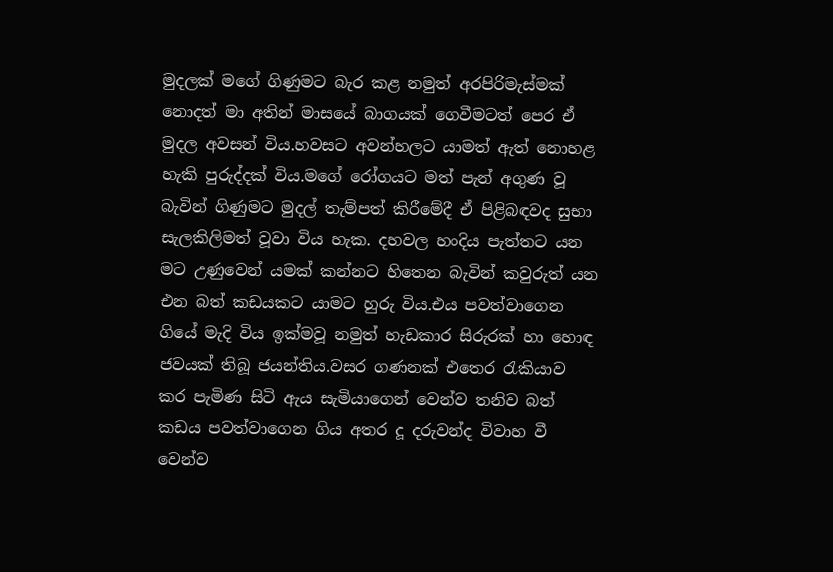මුදලක් මගේ ගිණුමට බැර කළ නමුත් අරපිරිමැස්මක් නොදත් මා අතින් මාසයේ බාගයක් ගෙවීමටත් පෙර ඒ මුදල අවසන් විය.හවසට අවන්හලට යාමත් ඇත් නොහළ හැකි පුරුද්දක් විය.මගේ රෝගයට මත් පැන් අගුණ වූ බැවින් ගිණුමට මුදල් තැම්පත් කිරීමේදී ඒ පිළිබඳවද සුභා සැලකිලිමත් වූවා විය හැක. දහවල හංදිය පැත්තට යන මට උණුවෙන් යමක් කන්නට හිතෙන බැවින් කවුරුත් යන එන බත් කඩයකට යාමට හුරු විය.එය පවත්වාගෙන ගියේ මැදි විය ඉක්මවූ නමුත් හැඩකාර සිරුරක් හා හොඳ ජවයක් තිබූ ජයන්තිය.වසර ගණනක් එතෙර රැකියාව කර පැමිණ සිටි ඇය සැමියාගෙන් වෙන්ව තනිව බත් කඩය පවත්වාගෙන ගිය අතර දූ දරුවන්ද විවාහ වී වෙන්ව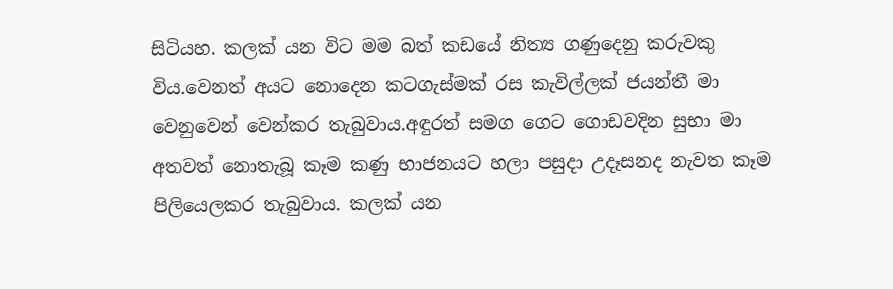සිටියහ. කලක් යන විට මම බත් කඩයේ නිත්‍ය ගණුදෙනු කරුවකු විය.වෙනත් අයට නොදෙන කටගැස්මක් රස කැවිල්ලක් ජයන්තී මා වෙනුවෙන් වෙන්කර තැබුවාය.අඳුරත් සමග ගෙට ගොඩවදින සුභා මා අතවත් නොතැබූ කෑම කණු භාජනයට හලා පසුදා උදෑසනද නැවත කෑම පිලියෙලකර තැබුවාය. කලක් යන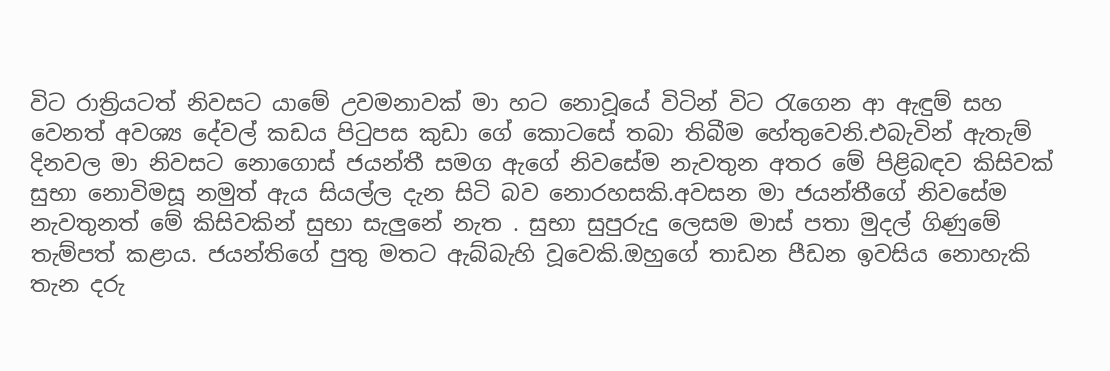විට රාත්‍රියටත් නිවසට යාමේ උවමනාවක් මා හට නොවූයේ විටින් විට රැගෙන ආ ඇඳුම් සහ වෙනත් අවශ්‍ය දේවල් කඩය පිටුපස කුඩා ගේ කොටසේ තබා තිබීම හේතුවෙනි.එබැවින් ඇතැම් දිනවල මා නිවසට නොගොස් ජයන්තී සමග ඇගේ නිවසේම නැවතුන අතර මේ පිළිබඳව කිසිවක් සුභා නොවිමසූ නමුත් ඇය සියල්ල දැන සිටි බව නොරහසකි.අවසන මා ජයන්තීගේ නිවසේම නැවතුනත් මේ කිසිවකින් සුභා සැලුනේ නැත . සුභා සුපුරුදු ලෙසම මාස් පතා මුදල් ගිණුමේ තැම්පත් කළාය. ජයන්තිගේ පුතු මතට ඇබ්බැහි වූවෙකි.ඔහුගේ තාඩන පීඩන ඉවසිය නොහැකි තැන දරු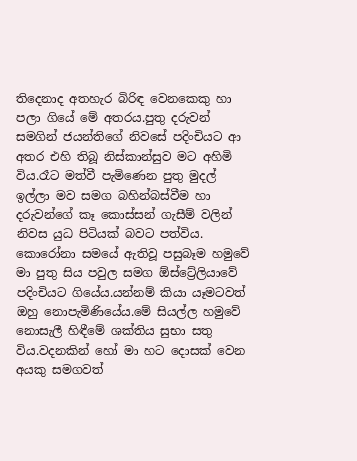තිදෙනාද අතහැර බිරිඳ වෙනකෙකු හා පලා ගියේ මේ අතරය.පුතු දරුවන් සමගින් ජයන්තිගේ නිවසේ පදිංචියට ආ අතර එහි තිබූ නිස්කාන්සුව මට අහිමි විය.රෑට මත්වී පැමිණෙන පුතු මුදල් ඉල්ලා මව සමග බහින්බස්වීම හා දරුවන්ගේ කෑ කොස්සන් ගැසීම් වලින් නිවස යුධ පිටියක් බවට පත්විය. කොරෝනා සමයේ ඇතිවූ පසුබෑම හමුවේ මා පුතු සිය පවුල සමග ඕස්ට්‍රේලියාවේ පදිංචියට ගියේය.යන්නම් කියා යෑමටවත් ඔහු නොපැමිණියේය.මේ සියල්ල හමුවේ නොසැලී හිඳීමේ ශක්තිය සුභා සතු විය.වදනකින් හෝ මා හට දොසක් වෙන අයකු සමගවත්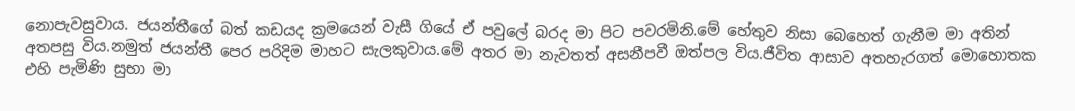නොපැවසුවාය. ජයන්තීගේ බත් කඩයද ක්‍රමයෙන් වැසී ගියේ ඒ පවුලේ බරද මා පිට පවරමිනි.මේ හේතුව නිසා බෙහෙත් ගැනීම මා අතින් අතපසු විය.නමුත් ජයන්තී පෙර පරිදිම මාහට සැලකුවාය.මේ අතර මා නැවතත් අසනීපවී ඔත්පල විය.ජීවිත ආසාව අතහැරගත් මොහොතක එහි පැමිණි සුභා මා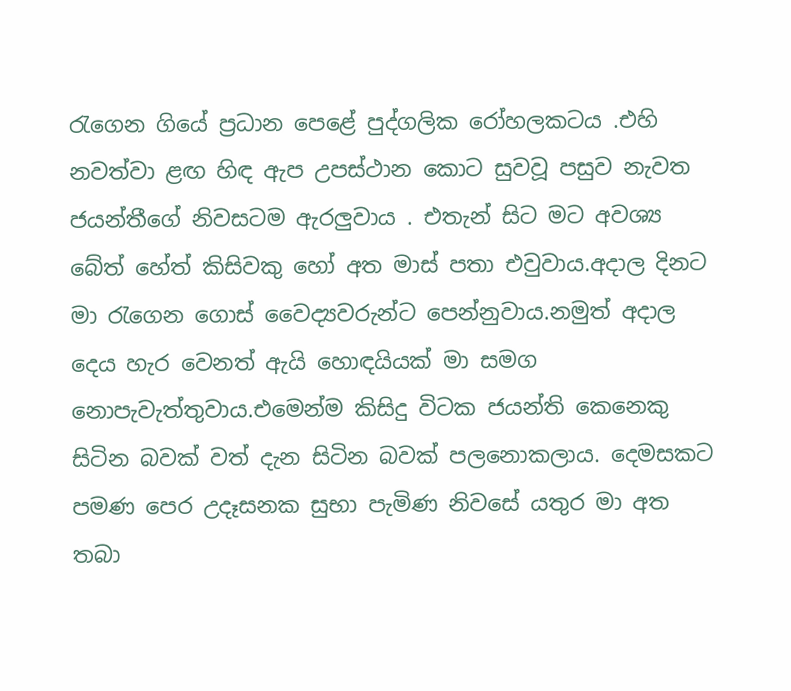රැගෙන ගියේ ප්‍රධාන පෙළේ පුද්ගලික රෝහලකටය .එහි නවත්වා ළඟ හිඳ ඇප උපස්ථාන කොට සුවවූ පසුව නැවත ජයන්තීගේ නිවසටම ඇරලුවාය . එතැන් සිට මට අවශ්‍ය බේත් හේත් කිසිවකු හෝ අත මාස් පතා එවුවාය.අදාල දිනට මා රැගෙන ගොස් වෛද්‍යවරුන්ට පෙන්නුවාය.නමුත් අදාල දෙය හැර වෙනත් ඇයි හොඳයියක් මා සමග නොපැවැත්තුවාය.එමෙන්ම කිසිදු විටක ජයන්ති කෙනෙකු සිටින බවක් වත් දැන සිටින බවක් පලනොකලාය. දෙමසකට පමණ පෙර උදෑසනක සුභා පැමිණ නිවසේ යතුර මා අත තබා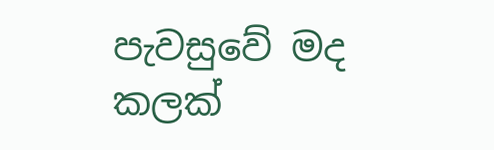පැවසුවේ මද කලක්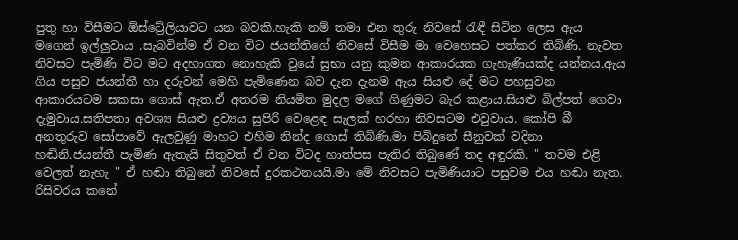පුතු හා විසීමට ඕස්ට්‍රේලියාවට යන බවකි.හැකි නම් තමා එන තුරු නිවසේ රැඳී සිටින ලෙස ඇය මගෙන් ඉල්ලුවාය .සැබවින්ම ඒ වන විට ජයන්තිගේ නිවසේ විසීම මා වෙහෙසට පත්කර තිබිණි. නැවත නිවසට පැමිණි විට මට අදහාගත නොහැකි වුයේ සුභා යනු කුමන ආකාරයක ගැහැණියක්ද යන්නය.ඇය ගිය පසුව ජයන්තී හා දරුවන් මෙහි පැමිණෙන බව දැන දැනම ඇය සියළු දේ මට පහසුවන ආකාරයටම සකසා ගොස් ඇත.ඒ අතරම නියමිත මුදල මගේ ගිණුමට බැර කළාය.සියළු බිල්පත් ගෙවා දැමුවාය.සතිපතා අවශ්‍ය සියළු ද්‍රව්‍යය සුපිරි වෙළෙඳ සැලක් හරහා නිවසටම එවුවාය. කෝපි බී අනතුරුව සෝපාවේ ඇලවුණු මාහට එහිම නින්ද ගොස් තිබිණි.මා පිබිදුනේ සීනුවක් වදිනා හඬිනි.ජයන්තී පැමිණ ඇතැයි සිතුවත් ඒ වන විටද හාත්පස පැතිර තිබුණේ තද අඳුරකි. " තවම එළි වෙලත් නැහැ " ඒ හඬා තිබුනේ නිවසේ දුරකථනයයි.මා මේ නිවසට පැමිණියාට පසුවම එය හඬා නැත. රිසිවරය කනේ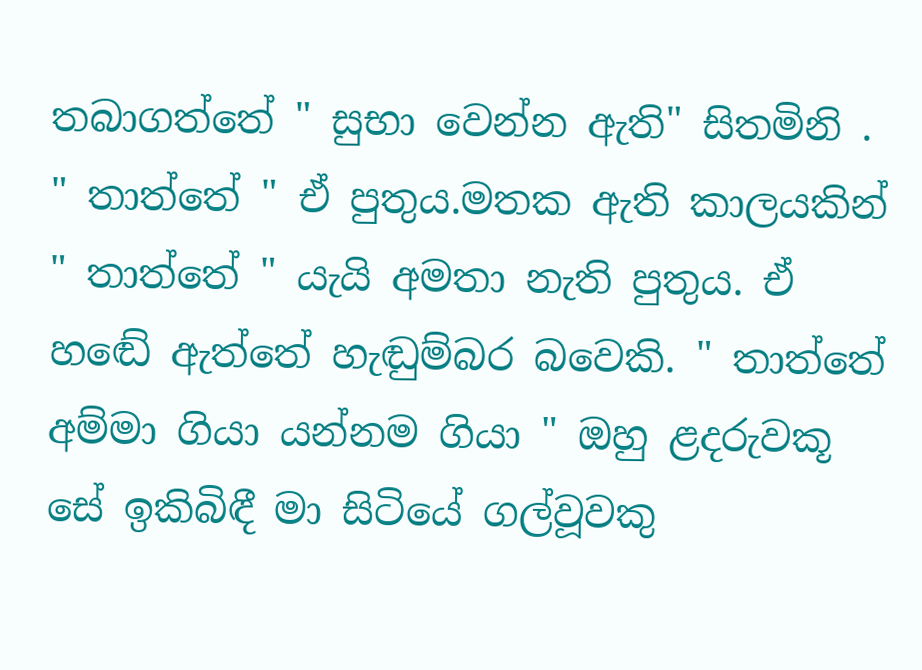තබාගත්තේ " සුභා වෙන්න ඇති" සිතමිනි . " තාත්තේ " ඒ පුතුය.මතක ඇති කාලයකින් " තාත්තේ " යැයි අමතා නැති පුතුය. ඒ හඬේ ඇත්තේ හැඬුම්බර බවෙකි. " තාත්තේ අම්මා ගියා යන්නම ගියා " ඔහු ළදරුවකූ සේ ඉකිබිඳී මා සිටියේ ගල්වූවකු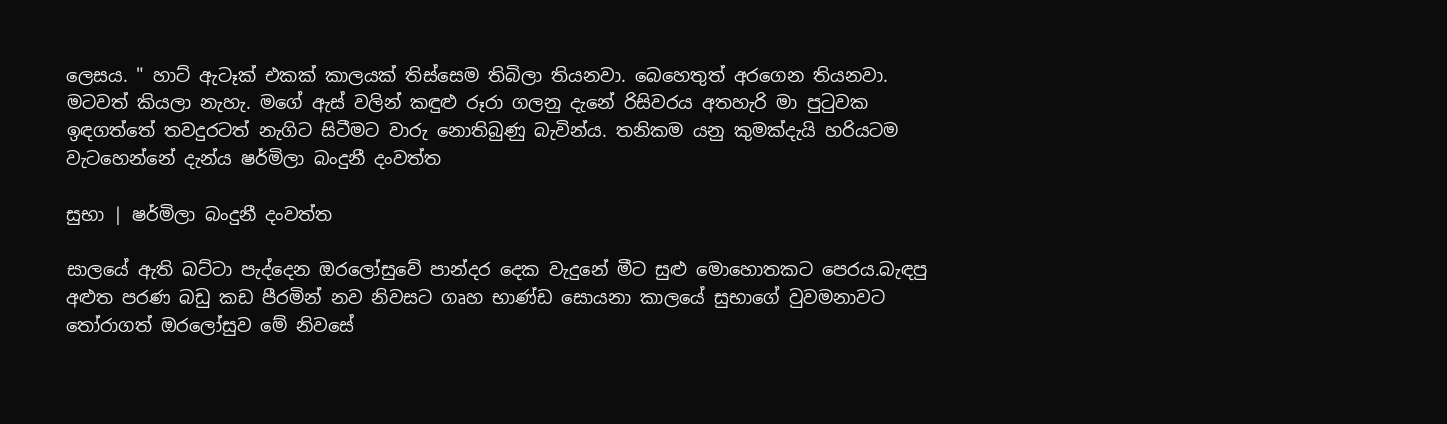ලෙසය. " හාට් ඇටෑක් එකක් කාලයක් තිස්සෙම තිබිලා තියනවා. බෙහෙතුත් අරගෙන තියනවා. මටවත් කියලා නැහැ. මගේ ඇස් වලින් කඳුළු රූරා ගලනු දැනේ රිසිවරය අතහැරි මා පුටුවක ඉඳගත්තේ තවදුරටත් නැගිට සිටීමට වාරු නොතිබුණු බැවින්ය. තනිකම යනු කුමක්දැයි හරියටම වැටහෙන්නේ දැන්ය ෂර්මිලා බංදුනී දංවත්ත

සුභා | ෂර්මිලා බංදුනී දංවත්ත

සාලයේ ඇති බට්ටා පැද්දෙන ඔරලෝසුවේ පාන්දර දෙක වැදුනේ මීට සුළු මොහොතකට පෙරය.බැඳපු අළුත පරණ බඩු කඩ පීරමින් නව නිවසට ගෘහ භාණ්ඩ සොයනා කාලයේ සුභාගේ වුවමනාවට තෝරාගත් ඔරලෝසුව මේ නිවසේ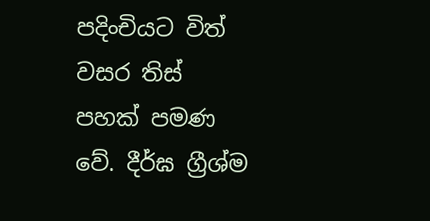පදිංචියට විත් වසර තිස් පහක් පමණ වේ. දීර්ඝ ග්‍රීශ්ම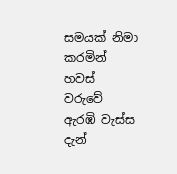සමයක් නිමා කරමින් හවස් වරුවේ ඇරඹි වැස්ස දැන්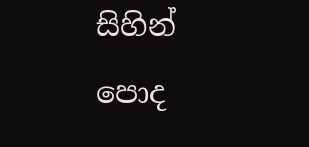සිහින් පොද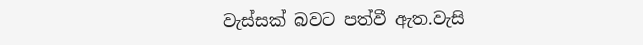වැස්සක් බවට පත්වී ඇත.වැසි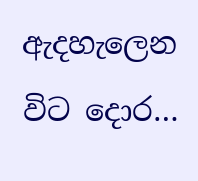ඇදහැලෙන විට දොර…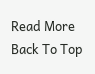Read More
Back To Top